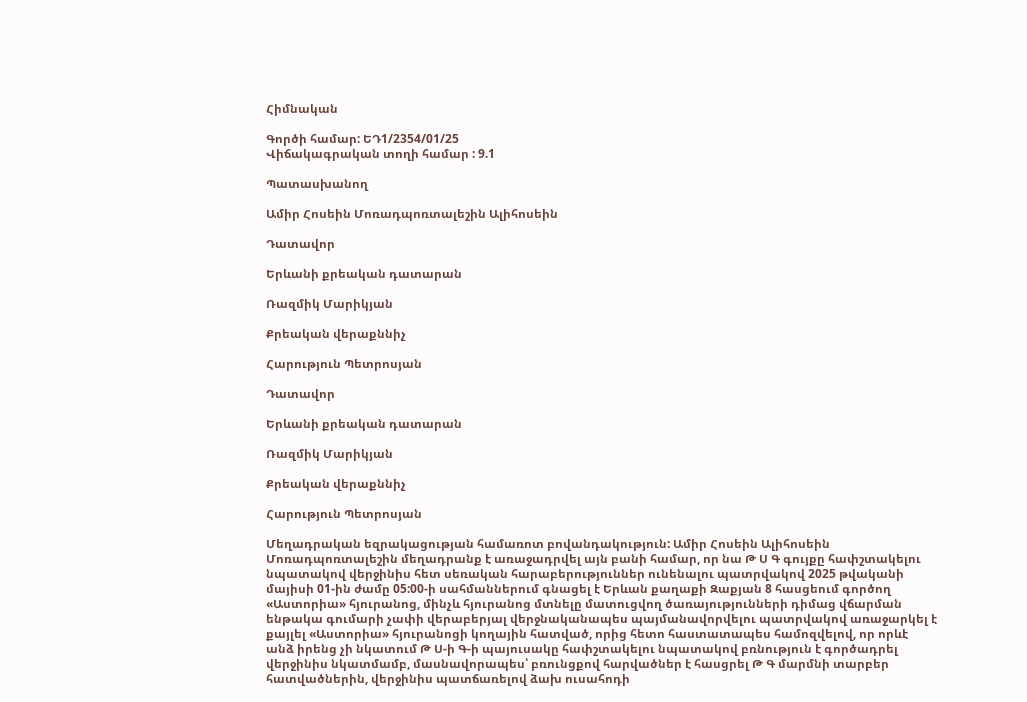Հիմնական

Գործի համար: ԵԴ1/2354/01/25
Վիճակագրական տողի համար : 9.1

Պատասխանող

Ամիր Հոսեին Մոռադպոռտալեշին Ալիհոսեին

Դատավոր

Երևանի քրեական դատարան

Ռազմիկ Մարիկյան

Քրեական վերաքննիչ

Հարություն Պետրոսյան

Դատավոր

Երևանի քրեական դատարան

Ռազմիկ Մարիկյան

Քրեական վերաքննիչ

Հարություն Պետրոսյան

Մեղադրական եզրակացության համառոտ բովանդակություն: Ամիր Հոսեին Ալիհոսեին Մոռադպոռտալեշին մեղադրանք է առաջադրվել այն բանի համար, որ նա Թ Ս Գ գույքը հափշտակելու նպատակով վերջինիս հետ սեռական հարաբերություններ ունենալու պատրվակով 2025 թվականի մայիսի 01-ին ժամը 05:00-ի սահմաններում գնացել է Երևան քաղաքի Զաքյան 8 հասցեում գործող «Աստորիա» հյուրանոց, մինչև հյուրանոց մտնելը մատուցվող ծառայությունների դիմաց վճարման ենթակա գումարի չափի վերաբերյալ վերջնականապես պայմանավորվելու պատրվակով առաջարկել է քայլել «Աստորիա» հյուրանոցի կողային հատված, որից հետո հաստատապես համոզվելով, որ որևէ անձ իրենց չի նկատում Թ Ս-ի Գ-ի պայուսակը հափշտակելու նպատակով բռնություն է գործադրել վերջինիս նկատմամբ, մասնավորապես՝ բռունցքով հարվածներ է հասցրել Թ Գ մարմնի տարբեր հատվածներին, վերջինիս պատճառելով ձախ ուսահոդի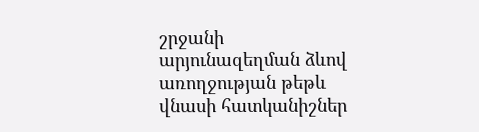շրջանի արյունազեղման ձևով առողջության թեթև վնասի հատկանիշներ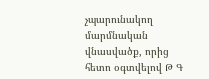չպարունակող մարմնական վնասվածք, որից հետո օգտվելով Թ Գ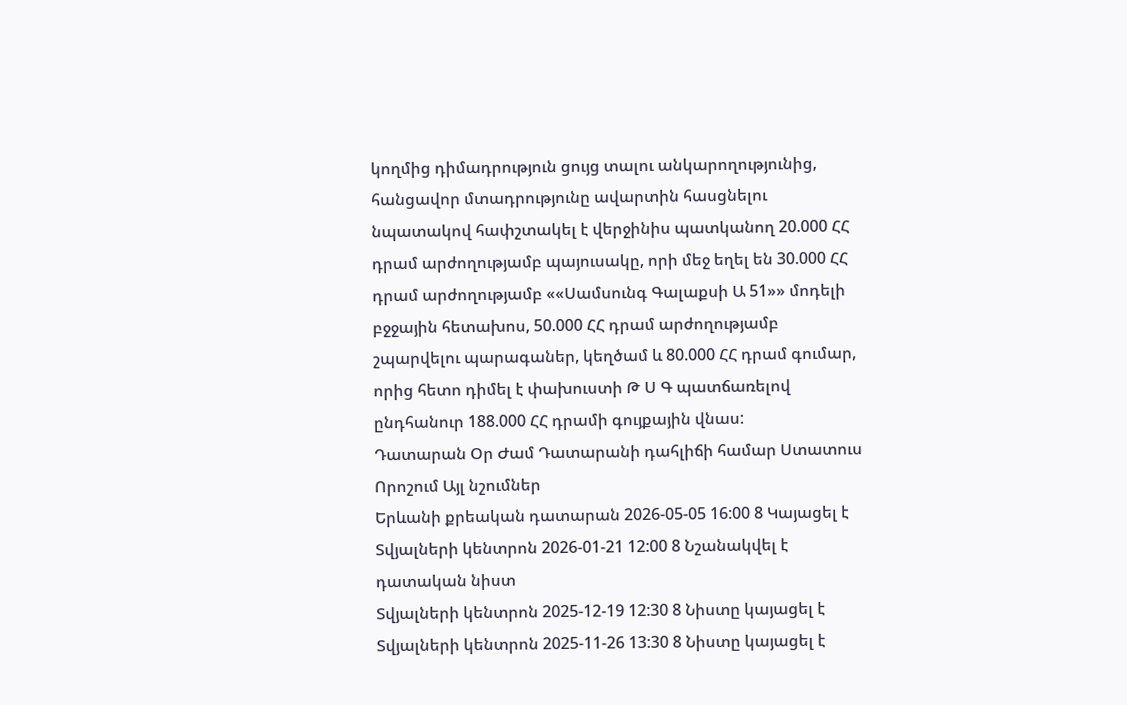կողմից դիմադրություն ցույց տալու անկարողությունից, հանցավոր մտադրությունը ավարտին հասցնելու նպատակով հափշտակել է վերջինիս պատկանող 20.000 ՀՀ դրամ արժողությամբ պայուսակը, որի մեջ եղել են 30.000 ՀՀ դրամ արժողությամբ ««Սամսունգ Գալաքսի Ա 51»» մոդելի բջջային հետախոս, 50.000 ՀՀ դրամ արժողությամբ շպարվելու պարագաներ, կեղծամ և 80.000 ՀՀ դրամ գումար, որից հետո դիմել է փախուստի Թ Ս Գ պատճառելով ընդհանուր 188.000 ՀՀ դրամի գույքային վնաս:
Դատարան Օր Ժամ Դատարանի դահլիճի համար Ստատուս Որոշում Այլ նշումներ
Երևանի քրեական դատարան 2026-05-05 16:00 8 Կայացել է
Տվյալների կենտրոն 2026-01-21 12:00 8 Նշանակվել է դատական նիստ
Տվյալների կենտրոն 2025-12-19 12:30 8 Նիստը կայացել է
Տվյալների կենտրոն 2025-11-26 13:30 8 Նիստը կայացել է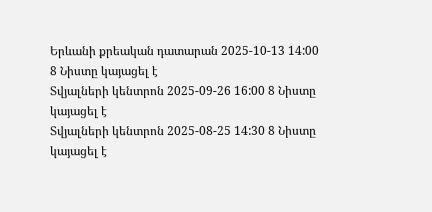Երևանի քրեական դատարան 2025-10-13 14:00 8 Նիստը կայացել է
Տվյալների կենտրոն 2025-09-26 16:00 8 Նիստը կայացել է
Տվյալների կենտրոն 2025-08-25 14:30 8 Նիստը կայացել է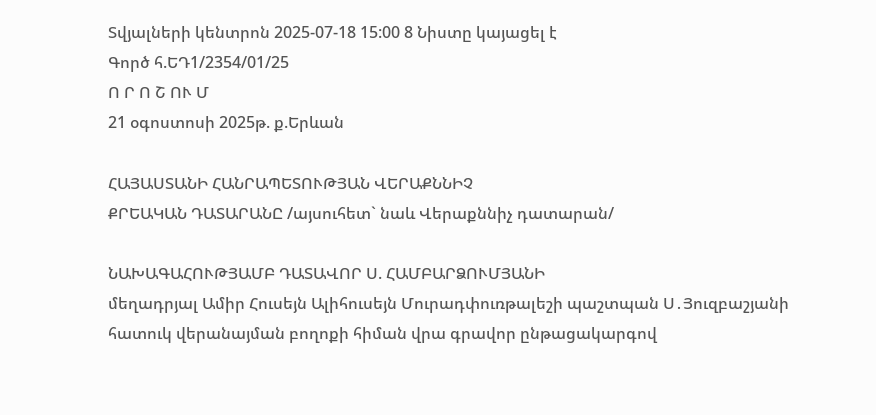Տվյալների կենտրոն 2025-07-18 15:00 8 Նիստը կայացել է
Գործ հ.ԵԴ1/2354/01/25
Ո Ր Ո Շ ՈՒ Մ
21 օգոստոսի 2025թ. ք.Երևան

ՀԱՅԱՍՏԱՆԻ ՀԱՆՐԱՊԵՏՈՒԹՅԱՆ ՎԵՐԱՔՆՆԻՉ
ՔՐԵԱԿԱՆ ԴԱՏԱՐԱՆԸ /այսուհետ` նաև Վերաքննիչ դատարան/

ՆԱԽԱԳԱՀՈՒԹՅԱՄԲ ԴԱՏԱՎՈՐ Ս. ՀԱՄԲԱՐՁՈՒՄՅԱՆԻ
մեղադրյալ Ամիր Հուսեյն Ալիհուսեյն Մուրադփուռթալեշի պաշտպան Ս․Յուզբաշյանի հատուկ վերանայման բողոքի հիման վրա գրավոր ընթացակարգով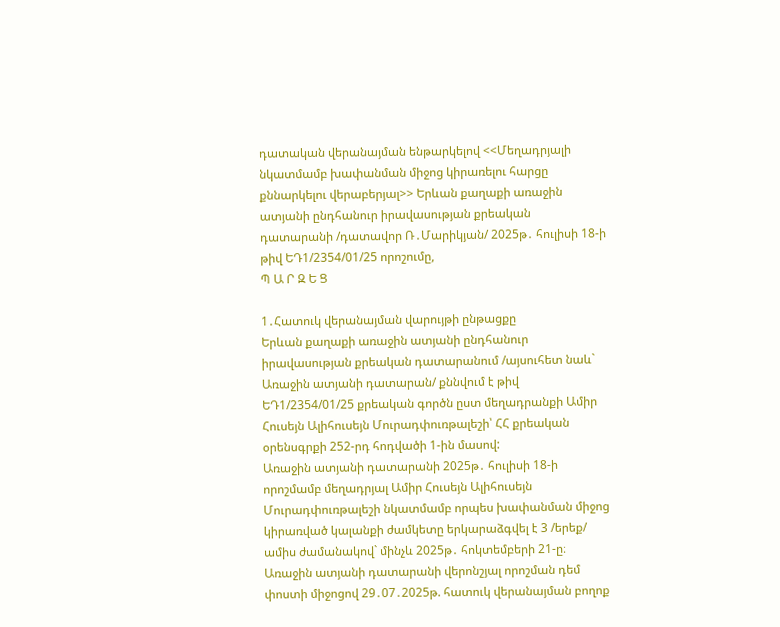դատական վերանայման ենթարկելով <<Մեղադրյալի նկատմամբ խափանման միջոց կիրառելու հարցը քննարկելու վերաբերյալ>> Երևան քաղաքի առաջին ատյանի ընդհանուր իրավասության քրեական դատարանի /դատավոր Ռ․Մարիկյան/ 2025թ․ հուլիսի 18-ի թիվ ԵԴ1/2354/01/25 որոշումը,
Պ Ա Ր Զ Ե Ց

1․Հատուկ վերանայման վարույթի ընթացքը
Երևան քաղաքի առաջին ատյանի ընդհանուր իրավասության քրեական դատարանում /այսուհետ նաև` Առաջին ատյանի դատարան/ քննվում է թիվ ԵԴ1/2354/01/25 քրեական գործն ըստ մեղադրանքի Ամիր Հուսեյն Ալիհուսեյն Մուրադփուռթալեշի՝ ՀՀ քրեական օրենսգրքի 252-րդ հոդվածի 1-ին մասով:
Առաջին ատյանի դատարանի 2025թ․ հուլիսի 18-ի որոշմամբ մեղադրյալ Ամիր Հուսեյն Ալիհուսեյն Մուրադփուռթալեշի նկատմամբ որպես խափանման միջոց կիրառված կալանքի ժամկետը երկարաձգվել է 3 /երեք/ ամիս ժամանակով` մինչև 2025թ․ հոկտեմբերի 21-ը։
Առաջին ատյանի դատարանի վերոնշյալ որոշման դեմ փոստի միջոցով 29․07․2025թ. հատուկ վերանայման բողոք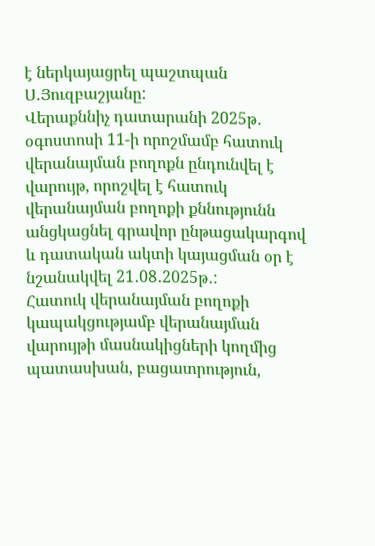է ներկայացրել պաշտպան Ս․Յուզբաշյանը:
Վերաքննիչ դատարանի 2025թ․ օգոստոսի 11-ի որոշմամբ հատուկ վերանայման բողոքն ընդունվել է վարույթ, որոշվել է հատուկ վերանայման բողոքի քննությունն անցկացնել գրավոր ընթացակարգով և դատական ակտի կայացման օր է նշանակվել 21․08․2025թ․:
Հատուկ վերանայման բողոքի կապակցությամբ վերանայման վարույթի մասնակիցների կողմից պատասխան, բացատրություն,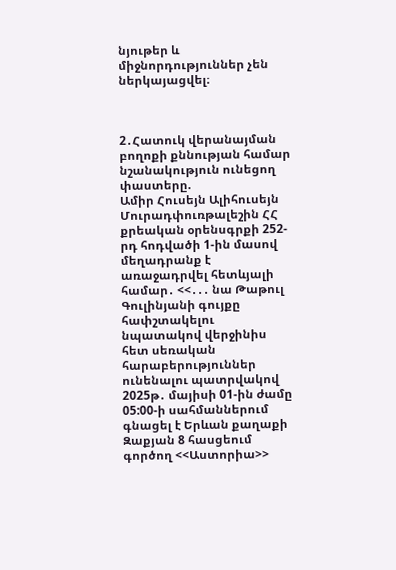նյութեր և միջնորդություններ չեն ներկայացվել։



2․Հատուկ վերանայման բողոքի քննության համար նշանակություն ունեցող փաստերը.
Ամիր Հուսեյն Ալիհուսեյն Մուրադփուռթալեշին ՀՀ քրեական օրենսգրքի 252-րդ հոդվածի 1-ին մասով մեղադրանք է առաջադրվել հետևյալի համար․ <<․․․ նա Թաթուլ Գուլինյանի գույքը հափշտակելու նպատակով վերջինիս հետ սեռական հարաբերություններ ունենալու պատրվակով 2025թ․ մայիսի 01-ին ժամը 05:00-ի սահմաններում գնացել է Երևան քաղաքի Զաքյան 8 հասցեում գործող <<Աստորիա>>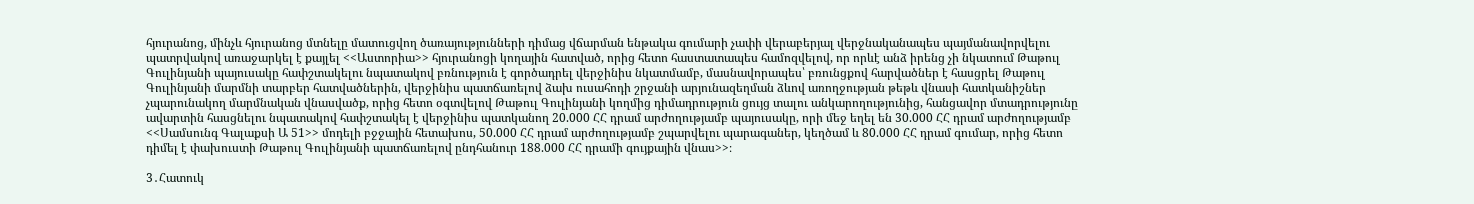հյուրանոց, մինչև հյուրանոց մտնելը մատուցվող ծառայությունների դիմաց վճարման ենթակա գումարի չափի վերաբերյալ վերջնականապես պայմանավորվելու պատրվակով առաջարկել է քայլել <<Աստորիա>> հյուրանոցի կողային հատված, որից հետո հաստատապես համոզվելով, որ որևէ անձ իրենց չի նկատում Թաթուլ Գուլինյանի պայուսակը հափշտակելու նպատակով բռնություն է գործադրել վերջինիս նկատմամբ, մասնավորապես՝ բռունցքով հարվածներ է հասցրել Թաթուլ Գուլինյանի մարմնի տարբեր հատվածներին, վերջինիս պատճառելով ձախ ուսահոդի շրջանի արյունազեղման ձևով առողջության թեթև վնասի հատկանիշներ չպարունակող մարմնական վնասվածք, որից հետո օգտվելով Թաթուլ Գուլինյանի կողմից դիմադրություն ցույց տալու անկարողությունից, հանցավոր մտադրությունը ավարտին հասցնելու նպատակով հափշտակել է վերջինիս պատկանող 20.000 ՀՀ դրամ արժողությամբ պայուսակը, որի մեջ եղել են 30.000 ՀՀ դրամ արժողությամբ <<Սամսունգ Գալաքսի Ա 51>> մոդելի բջջային հետախոս, 50.000 ՀՀ դրամ արժողությամբ շպարվելու պարագաներ, կեղծամ և 80.000 ՀՀ դրամ գումար, որից հետո դիմել է փախուստի Թաթուլ Գուլինյանի պատճառելով ընդհանուր 188.000 ՀՀ դրամի գույքային վնաս>>։

3․Հատուկ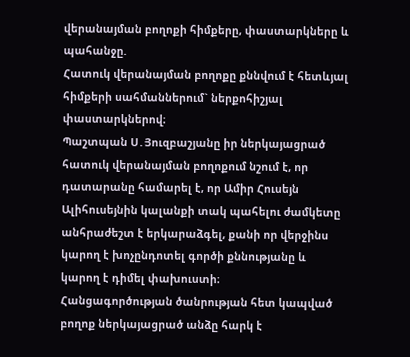վերանայման բողոքի հիմքերը, փաստարկները և պահանջը.
Հատուկ վերանայման բողոքը քննվում է հետևյալ հիմքերի սահմաններում` ներքոհիշյալ փաստարկներով։
Պաշտպան Ս․Յուզբաշյանը իր ներկայացրած հատուկ վերանայման բողոքում նշում է, որ դատարանը համարել է, որ Ամիր Հուսեյն Ալիհուսեյնին կալանքի տակ պահելու ժամկետը անհրաժեշտ է երկարաձգել, քանի որ վերջինս կարող է խոչընդոտել գործի քննությանը և կարող է դիմել փախուստի։
Հանցագործության ծանրության հետ կապված բողոք ներկայացրած անձը հարկ է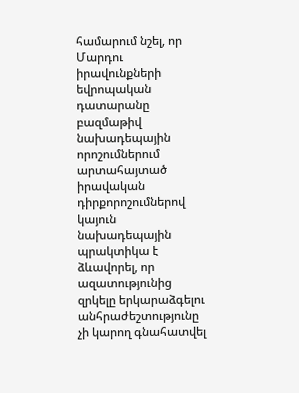համարում նշել, որ Մարդու իրավունքների եվրոպական դատարանը բազմաթիվ նախադեպային որոշումներում արտահայտած իրավական դիրքորոշումներով կայուն նախադեպային պրակտիկա է ձևավորել, որ ազատությունից զրկելը երկարաձգելու անհրաժեշտությունը չի կարող գնահատվել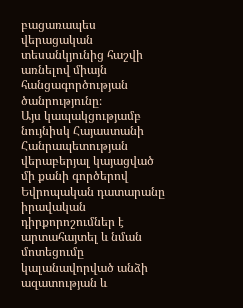բացառապես վերացական տեսանկյունից հաշվի առնելով միայն հանցագործության ծանրությունը։
Այս կապակցությամբ նույնիսկ Հայաստանի Հանրապետության վերաբերյալ կայացված մի քանի գործերով Եվրոպական դատարանը իրավական դիրքորոշումներ է արտահայտել և նման մոտեցումը կալանավորված անձի ազատության և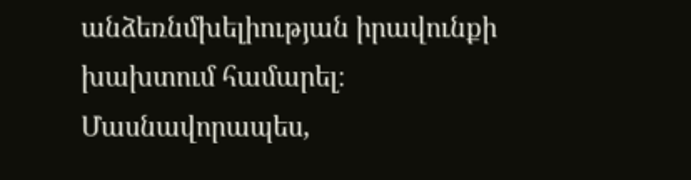անձեռնմխելիության իրավունքի խախտում համարել։
Մասնավորապես,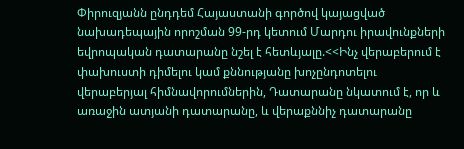Փիրուզյանն ընդդեմ Հայաստանի գործով կայացված նախադեպային որոշման 99-րդ կետում Մարդու իրավունքների եվրոպական դատարանը նշել է հետևյալը.<<Ինչ վերաբերում է փախուստի դիմելու կամ քննությանը խոչընդոտելու վերաբերյալ հիմնավորումներին, Դատարանը նկատում է, որ և առաջին ատյանի դատարանը, և վերաքննիչ դատարանը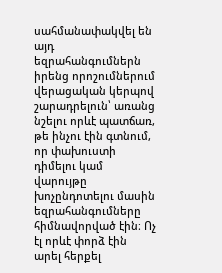սահմանափակվել են այդ եզրահանգումներն իրենց որոշումներում վերացական կերպով շարադրելուն՝ առանց նշելու որևէ պատճառ, թե ինչու էին գտնում, որ փախուստի դիմելու կամ վարույթը խոչընդոտելու մասին եզրահանգումները հիմնավորված էին։ Ոչ էլ որևէ փորձ էին արել հերքել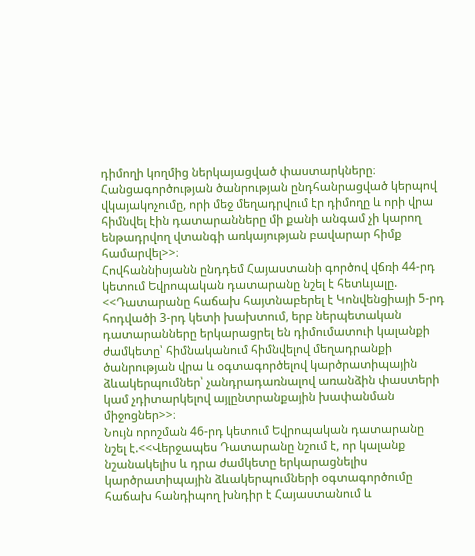դիմողի կողմից ներկայացված փաստարկները։ Հանցագործության ծանրության ընդհանրացված կերպով վկայակոչումը, որի մեջ մեղադրվում էր դիմողը և որի վրա հիմնվել էին դատարանները մի քանի անգամ չի կարող ենթադրվող վտանգի առկայության բավարար հիմք համարվել>>։
Հովհաննիսյանն ընդդեմ Հայաստանի գործով վճռի 44-րդ կետում Եվրոպական դատարանը նշել է հետևյալը. <<Դատարանը հաճախ հայտնաբերել է Կոնվենցիայի 5-րդ հոդվածի 3-րդ կետի խախտում, երբ ներպետական դատարանները երկարացրել են դիմումատուի կալանքի ժամկետը՝ հիմնականում հիմնվելով մեղադրանքի ծանրության վրա և օգտագործելով կարծրատիպային ձևակերպումներ՝ չանդրադառնալով առանձին փաստերի կամ չդիտարկելով այլընտրանքային խափանման միջոցներ>>։
Նույն որոշման 46-րդ կետում Եվրոպական դատարանը նշել է.<<Վերջապես Դատարանը նշում է, որ կալանք նշանակելիս և դրա ժամկետը երկարացնելիս կարծրատիպային ձևակերպումների օգտագործումը հաճախ հանդիպող խնդիր է Հայաստանում և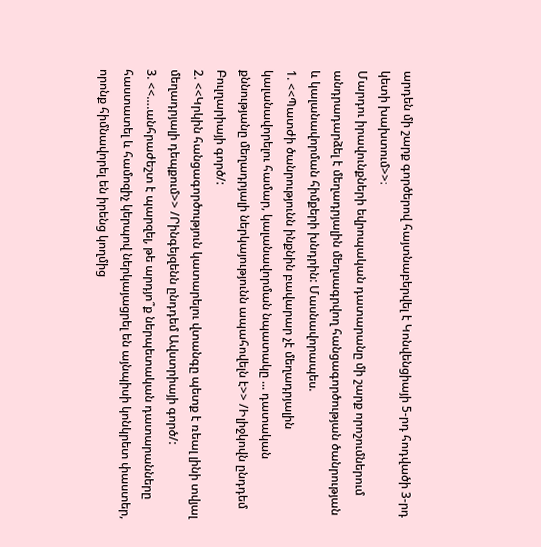արդեն մի շարք գործերով հայտնաբերվել է Կոնվենցիայի 5-րդ հոդվածի 3-րդ կետի խախտում>>։
Մարդու իրավունքների եվրոպական դատարանը մի շարք որոշումներում անդրադարձել է մեղադրյալին մեղսագրվող հանցագործության ծանրության և կալանավորման հիմքերի խնդրին: Մասնավորապես.
1. <<Պատժի ծանրությունն ինքնին բավարար չէ մեղադրյալին կալանավորելու համար, կալանավորման նպատակը ... դատական քննությանը մեղադրյալի ներկայությունն ապահովելն է>> /Իլիջկովն ընդդեմ Բուլղարիայի գործ/:
2. <<Կրկին հանցագործություն կատարելու վտանգը պետք է ռեալ լինի տվյալ մեղադրյալի դեպքում>> /Րինգեյզենն ընդդեմ Ավստրիայի գործ/:
3. <<….անհրաժեշտ է պարզել, թե արդյո՞ք ներպետական դատարանները հաստատել և համոզիչ կերպով ներկայացրել են այնպիսի կոնկրետ փաստեր, որոնք հիմնավորել են իրենց կողմից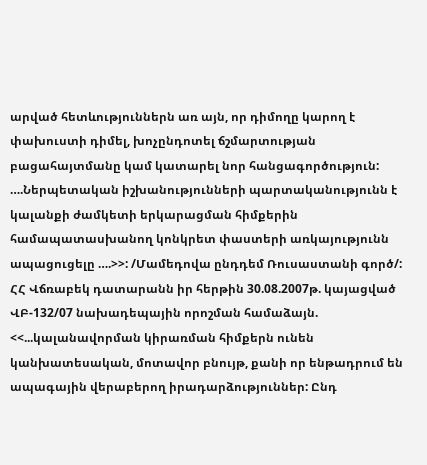արված հետևություններն առ այն, որ դիմողը կարող է փախուստի դիմել, խոչընդոտել ճշմարտության բացահայտմանը կամ կատարել նոր հանցագործություն: ….Ներպետական իշխանությունների պարտականությունն է կալանքի ժամկետի երկարացման հիմքերին համապատասխանող կոնկրետ փաստերի առկայությունն ապացուցելը ….>>: /Մամեդովա ընդդեմ Ռուսաստանի գործ/:
ՀՀ Վճռաբեկ դատարանն իր հերթին 30.08.2007թ. կայացված ՎԲ-132/07 նախադեպային որոշման համաձայն. <<...կալանավորման կիրառման հիմքերն ունեն կանխատեսական, մոտավոր բնույթ, քանի որ ենթադրում են ապագային վերաբերող իրադարձություններ: Ընդ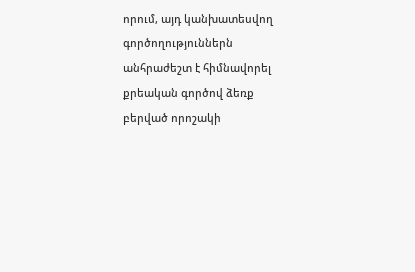որում, այդ կանխատեսվող գործողություններն անհրաժեշտ է հիմնավորել քրեական գործով ձեռք բերված որոշակի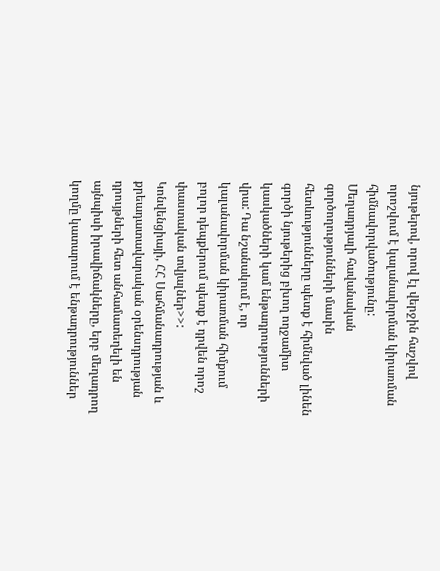նյութերով, որով էլ վերջին հաշվով որոշվում է կալանավորման կիրառման հիմնավորվածությունը:
Մեղադրյալի հավանական գործողությունների մասին հետևությունները պետք է հիմնված լինեն գործի նյութերից բխող ողջամիտ կասկածների կամ ենթադրությունների վրա: Դա նշանակում է, որ կալանավորման կիրառման հիմքում բոլոր դեպքերում պետք է դրվեն որոշ փաստական տվյալներ>>:
Կոնվենցիայի, ՀՀ Սահմանադրության և քրեադատավարական օրենսդրության դրույթների հետ անհամատեղելի են այնպիսի իրավիճակները, երբ մեղադրող կողմը կատարում է ենթադրություններ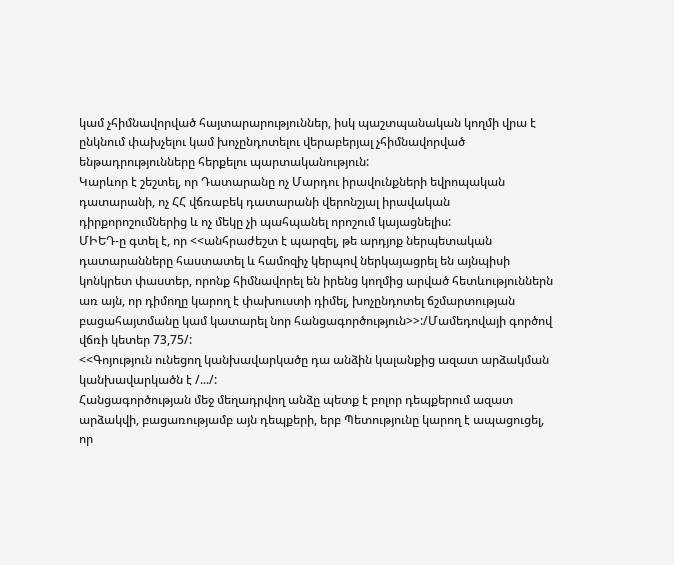կամ չհիմնավորված հայտարարություններ, իսկ պաշտպանական կողմի վրա է ընկնում փախչելու կամ խոչընդոտելու վերաբերյալ չհիմնավորված ենթադրությունները հերքելու պարտականություն:
Կարևոր է շեշտել, որ Դատարանը ոչ Մարդու իրավունքների եվրոպական դատարանի, ոչ ՀՀ վճռաբեկ դատարանի վերոնշյալ իրավական դիրքորոշումներից և ոչ մեկը չի պահպանել որոշում կայացնելիս:
ՄԻԵԴ-ը գտել է, որ <<անհրաժեշտ է պարզել, թե արդյոք ներպետական դատարանները հաստատել և համոզիչ կերպով ներկայացրել են այնպիսի կոնկրետ փաստեր, որոնք հիմնավորել են իրենց կողմից արված հետևություններն առ այն, որ դիմողը կարող է փախուստի դիմել, խոչընդոտել ճշմարտության բացահայտմանը կամ կատարել նոր հանցագործություն>>:/Մամեդովայի գործով վճռի կետեր 73,75/:
<<Գոյություն ունեցող կանխավարկածը դա անձին կալանքից ազատ արձակման կանխավարկածն է /.../:
Հանցագործության մեջ մեղադրվող անձը պետք է բոլոր դեպքերում ազատ արձակվի, բացառությամբ այն դեպքերի, երբ Պետությունը կարող է ապացուցել, որ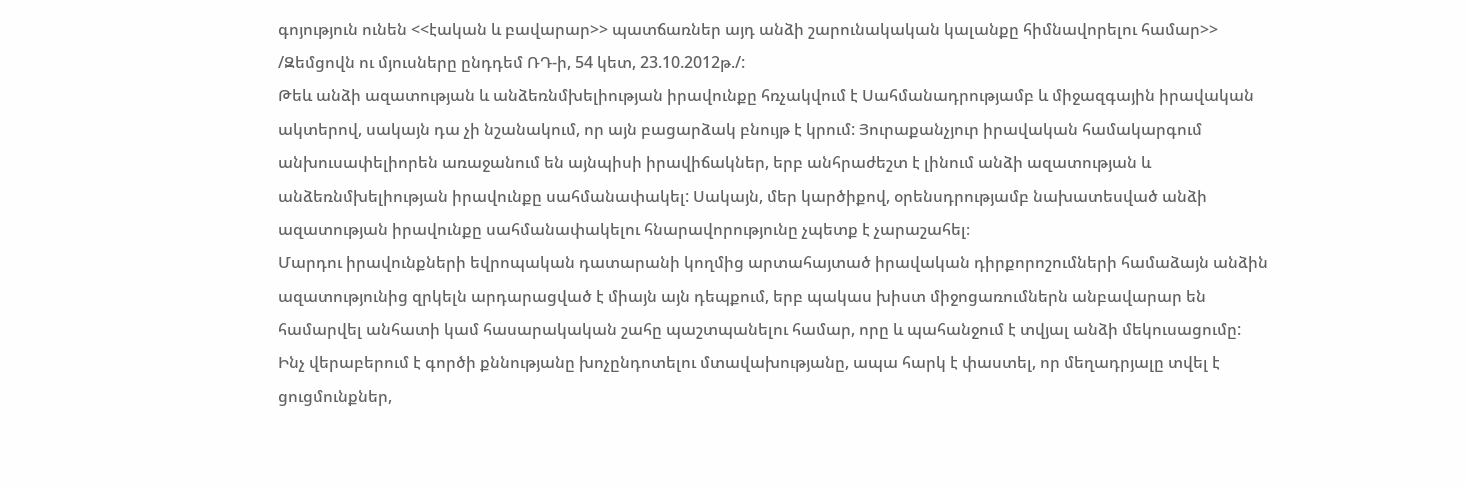գոյություն ունեն <<էական և բավարար>> պատճառներ այդ անձի շարունակական կալանքը հիմնավորելու համար>> /Զեմցովն ու մյուսները ընդդեմ ՌԴ-ի, 54 կետ, 23.10.2012թ./:
Թեև անձի ազատության և անձեռնմխելիության իրավունքը հռչակվում է Սահմանադրությամբ և միջազգային իրավական ակտերով, սակայն դա չի նշանակում, որ այն բացարձակ բնույթ է կրում: Յուրաքանչյուր իրավական համակարգում անխուսափելիորեն առաջանում են այնպիսի իրավիճակներ, երբ անհրաժեշտ է լինում անձի ազատության և անձեռնմխելիության իրավունքը սահմանափակել: Սակայն, մեր կարծիքով, օրենսդրությամբ նախատեսված անձի ազատության իրավունքը սահմանափակելու հնարավորությունը չպետք է չարաշահել։
Մարդու իրավունքների եվրոպական դատարանի կողմից արտահայտած իրավական դիրքորոշումների համաձայն անձին ազատությունից զրկելն արդարացված է միայն այն դեպքում, երբ պակաս խիստ միջոցառումներն անբավարար են համարվել անհատի կամ հասարակական շահը պաշտպանելու համար, որը և պահանջում է տվյալ անձի մեկուսացումը:
Ինչ վերաբերում է գործի քննությանը խոչընդոտելու մտավախությանը, ապա հարկ է փաստել, որ մեղադրյալը տվել է ցուցմունքներ,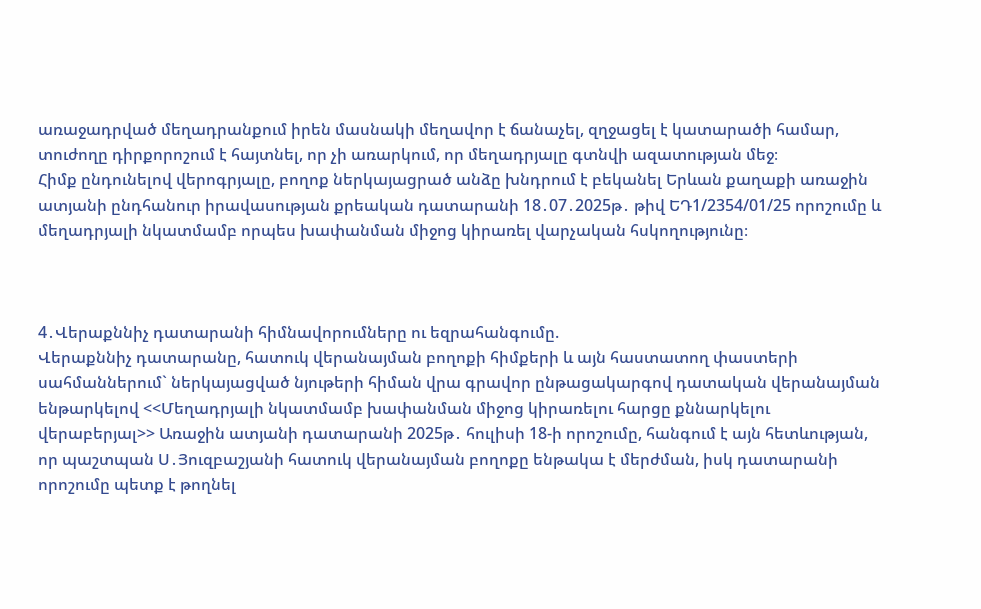առաջադրված մեղադրանքում իրեն մասնակի մեղավոր է ճանաչել, զղջացել է կատարածի համար, տուժողը դիրքորոշում է հայտնել, որ չի առարկում, որ մեղադրյալը գտնվի ազատության մեջ։
Հիմք ընդունելով վերոգրյալը, բողոք ներկայացրած անձը խնդրում է բեկանել Երևան քաղաքի առաջին ատյանի ընդհանուր իրավասության քրեական դատարանի 18․07․2025թ․ թիվ ԵԴ1/2354/01/25 որոշումը և մեղադրյալի նկատմամբ որպես խափանման միջոց կիրառել վարչական հսկողությունը։



4․Վերաքննիչ դատարանի հիմնավորումները ու եզրահանգումը.
Վերաքննիչ դատարանը, հատուկ վերանայման բողոքի հիմքերի և այն հաստատող փաստերի սահմաններում` ներկայացված նյութերի հիման վրա գրավոր ընթացակարգով դատական վերանայման ենթարկելով <<Մեղադրյալի նկատմամբ խափանման միջոց կիրառելու հարցը քննարկելու վերաբերյալ>> Առաջին ատյանի դատարանի 2025թ․ հուլիսի 18-ի որոշումը, հանգում է այն հետևության, որ պաշտպան Ս․Յուզբաշյանի հատուկ վերանայման բողոքը ենթակա է մերժման, իսկ դատարանի որոշումը պետք է թողնել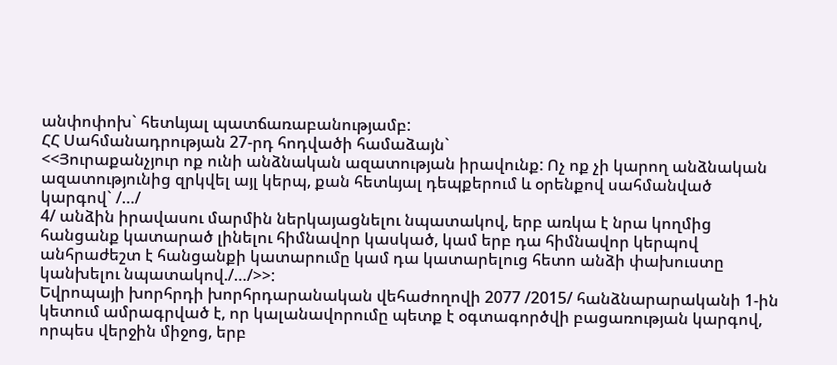անփոփոխ` հետևյալ պատճառաբանությամբ:
ՀՀ Սահմանադրության 27-րդ հոդվածի համաձայն`
<<Յուրաքանչյուր ոք ունի անձնական ազատության իրավունք: Ոչ ոք չի կարող անձնական ազատությունից զրկվել այլ կերպ, քան հետևյալ դեպքերում և օրենքով սահմանված կարգով` /…/
4/ անձին իրավասու մարմին ներկայացնելու նպատակով, երբ առկա է նրա կողմից հանցանք կատարած լինելու հիմնավոր կասկած, կամ երբ դա հիմնավոր կերպով անհրաժեշտ է հանցանքի կատարումը կամ դա կատարելուց հետո անձի փախուստը կանխելու նպատակով./…/>>:
Եվրոպայի խորհրդի խորհրդարանական վեհաժողովի 2077 /2015/ հանձնարարականի 1-ին կետում ամրագրված է, որ կալանավորումը պետք է օգտագործվի բացառության կարգով, որպես վերջին միջոց, երբ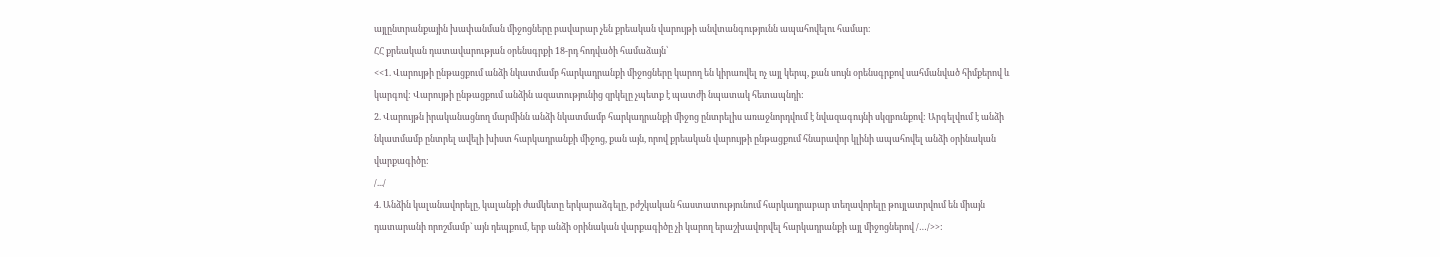այլընտրանքային խափանման միջոցները բավարար չեն քրեական վարույթի անվտանգությունն ապահովելու համար։
ՀՀ քրեական դատավարության օրենսգրքի 18-րդ հոդվածի համաձայն՝
<<1. Վարույթի ընթացքում անձի նկատմամբ հարկադրանքի միջոցները կարող են կիրառվել ոչ այլ կերպ, քան սույն օրենսգրքով սահմանված հիմքերով և կարգով: Վարույթի ընթացքում անձին ազատությունից զրկելը չպետք է պատժի նպատակ հետապնդի:
2. Վարույթն իրականացնող մարմինն անձի նկատմամբ հարկադրանքի միջոց ընտրելիս առաջնորդվում է նվազագույնի սկզբունքով: Արգելվում է անձի նկատմամբ ընտրել ավելի խիստ հարկադրանքի միջոց, քան այն, որով քրեական վարույթի ընթացքում հնարավոր կլինի ապահովել անձի օրինական վարքագիծը:
/.../
4. Անձին կալանավորելը, կալանքի ժամկետը երկարաձգելը, բժշկական հաստատությունում հարկադրաբար տեղավորելը թույլատրվում են միայն դատարանի որոշմամբ` այն դեպքում, երբ անձի օրինական վարքագիծը չի կարող երաշխավորվել հարկադրանքի այլ միջոցներով /…/>>: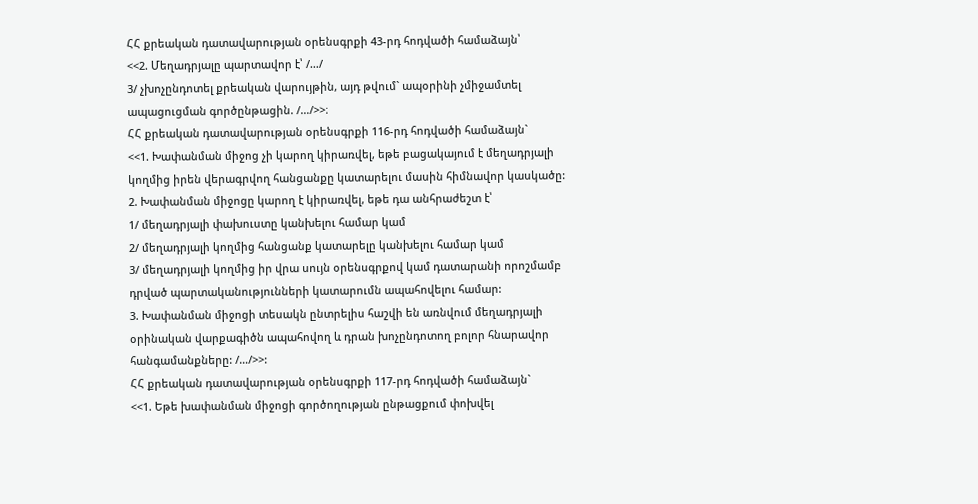ՀՀ քրեական դատավարության օրենսգրքի 43-րդ հոդվածի համաձայն՝
<<2. Մեղադրյալը պարտավոր է՝ /…/
3/ չխոչընդոտել քրեական վարույթին, այդ թվում` ապօրինի չմիջամտել ապացուցման գործընթացին. /…/>>։
ՀՀ քրեական դատավարության օրենսգրքի 116-րդ հոդվածի համաձայն`
<<1. Խափանման միջոց չի կարող կիրառվել, եթե բացակայում է մեղադրյալի կողմից իրեն վերագրվող հանցանքը կատարելու մասին հիմնավոր կասկածը:
2. Խափանման միջոցը կարող է կիրառվել, եթե դա անհրաժեշտ է՝
1/ մեղադրյալի փախուստը կանխելու համար կամ
2/ մեղադրյալի կողմից հանցանք կատարելը կանխելու համար կամ
3/ մեղադրյալի կողմից իր վրա սույն օրենսգրքով կամ դատարանի որոշմամբ դրված պարտականությունների կատարումն ապահովելու համար:
3. Խափանման միջոցի տեսակն ընտրելիս հաշվի են առնվում մեղադրյալի օրինական վարքագիծն ապահովող և դրան խոչընդոտող բոլոր հնարավոր հանգամանքները: /…/>>:
ՀՀ քրեական դատավարության օրենսգրքի 117-րդ հոդվածի համաձայն`
<<1. Եթե խափանման միջոցի գործողության ընթացքում փոխվել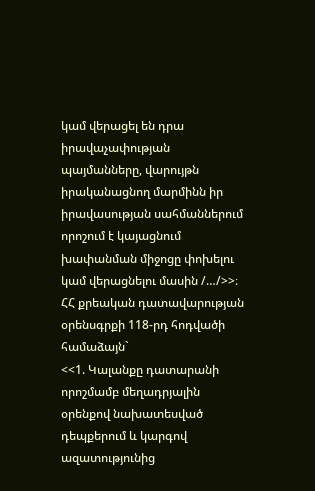կամ վերացել են դրա իրավաչափության պայմանները, վարույթն իրականացնող մարմինն իր իրավասության սահմաններում որոշում է կայացնում խափանման միջոցը փոխելու կամ վերացնելու մասին /…/>>։
ՀՀ քրեական դատավարության օրենսգրքի 118-րդ հոդվածի համաձայն`
<<1. Կալանքը դատարանի որոշմամբ մեղադրյալին օրենքով նախատեսված դեպքերում և կարգով ազատությունից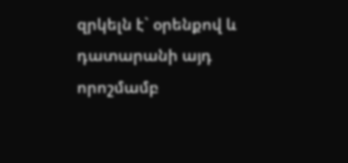զրկելն է` օրենքով և դատարանի այդ որոշմամբ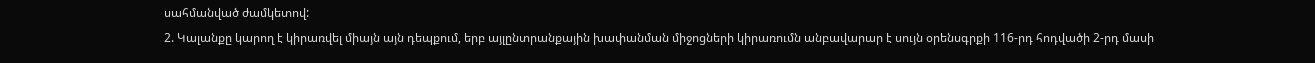սահմանված ժամկետով:
2. Կալանքը կարող է կիրառվել միայն այն դեպքում, երբ այլընտրանքային խափանման միջոցների կիրառումն անբավարար է սույն օրենսգրքի 116-րդ հոդվածի 2-րդ մասի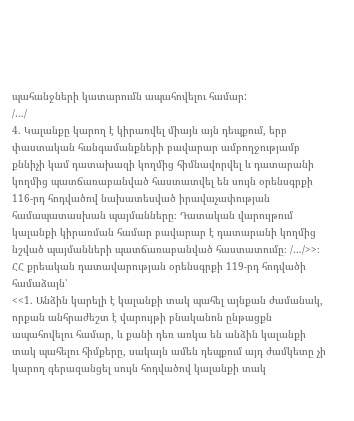պահանջների կատարումն ապահովելու համար:
/…/
4. Կալանքը կարող է կիրառվել միայն այն դեպքում, երբ փաստական հանգամանքների բավարար ամբողջությամբ քննիչի կամ դատախազի կողմից հիմնավորվել և դատարանի կողմից պատճառաբանված հաստատվել են սույն օրենսգրքի 116-րդ հոդվածով նախատեսված իրավաչափության համապատասխան պայմանները։ Դատական վարույթում կալանքի կիրառման համար բավարար է դատարանի կողմից նշված պայմանների պատճառաբանված հաստատումը։ /…/>>։
ՀՀ քրեական դատավարության օրենսգրքի 119-րդ հոդվածի համաձայն՝
<<1. Անձին կարելի է կալանքի տակ պահել այնքան ժամանակ, որքան անհրաժեշտ է վարույթի բնականոն ընթացքն ապահովելու համար, և քանի դեռ առկա են անձին կալանքի տակ պահելու հիմքերը, սակայն ամեն դեպքում այդ ժամկետը չի կարող գերազանցել սույն հոդվածով կալանքի տակ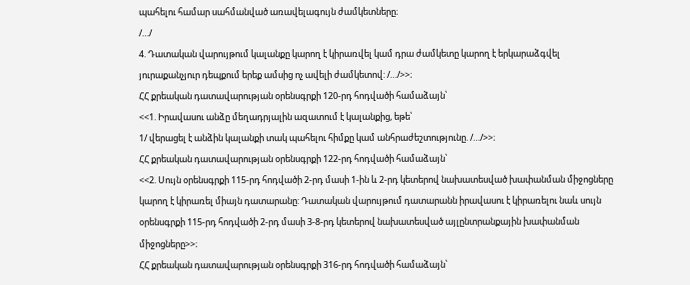պահելու համար սահմանված առավելագույն ժամկետները։
/…/
4. Դատական վարույթում կալանքը կարող է կիրառվել կամ դրա ժամկետը կարող է երկարաձգվել յուրաքանչյուր դեպքում երեք ամսից ոչ ավելի ժամկետով: /…/>>։
ՀՀ քրեական դատավարության օրենսգրքի 120-րդ հոդվածի համաձայն՝
<<1. Իրավասու անձը մեղադրյալին ազատում է կալանքից, եթե՝
1/ վերացել է անձին կալանքի տակ պահելու հիմքը կամ անհրաժեշտությունը. /…/>>։
ՀՀ քրեական դատավարության օրենսգրքի 122-րդ հոդվածի համաձայն՝
<<2. Սույն օրենսգրքի 115-րդ հոդվածի 2-րդ մասի 1-ին և 2-րդ կետերով նախատեսված խափանման միջոցները կարող է կիրառել միայն դատարանը: Դատական վարույթում դատարանն իրավասու է կիրառելու նաև սույն օրենսգրքի 115-րդ հոդվածի 2-րդ մասի 3-8-րդ կետերով նախատեսված այլընտրանքային խափանման միջոցները>>։
ՀՀ քրեական դատավարության օրենսգրքի 316-րդ հոդվածի համաձայն՝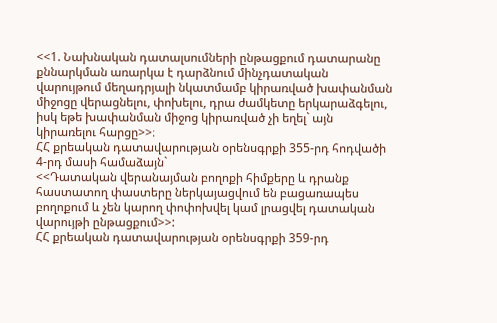<<1. Նախնական դատալսումների ընթացքում դատարանը քննարկման առարկա է դարձնում մինչդատական վարույթում մեղադրյալի նկատմամբ կիրառված խափանման միջոցը վերացնելու, փոխելու, դրա ժամկետը երկարաձգելու, իսկ եթե խափանման միջոց կիրառված չի եղել` այն կիրառելու հարցը>>։
ՀՀ քրեական դատավարության օրենսգրքի 355-րդ հոդվածի 4-րդ մասի համաձայն`
<<Դատական վերանայման բողոքի հիմքերը և դրանք հաստատող փաստերը ներկայացվում են բացառապես բողոքում և չեն կարող փոփոխվել կամ լրացվել դատական վարույթի ընթացքում>>:
ՀՀ քրեական դատավարության օրենսգրքի 359-րդ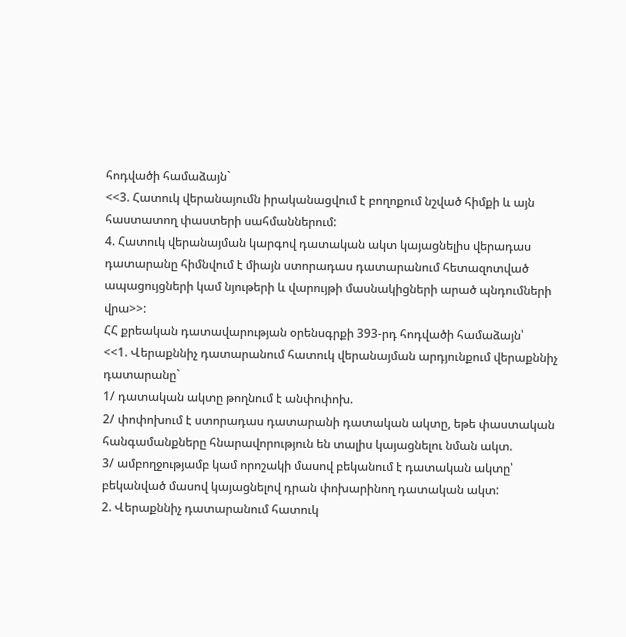հոդվածի համաձայն`
<<3. Հատուկ վերանայումն իրականացվում է բողոքում նշված հիմքի և այն հաստատող փաստերի սահմաններում:
4. Հատուկ վերանայման կարգով դատական ակտ կայացնելիս վերադաս դատարանը հիմնվում է միայն ստորադաս դատարանում հետազոտված ապացույցների կամ նյութերի և վարույթի մասնակիցների արած պնդումների վրա>>:
ՀՀ քրեական դատավարության օրենսգրքի 393-րդ հոդվածի համաձայն՝
<<1. Վերաքննիչ դատարանում հատուկ վերանայման արդյունքում վերաքննիչ դատարանը`
1/ դատական ակտը թողնում է անփոփոխ.
2/ փոփոխում է ստորադաս դատարանի դատական ակտը, եթե փաստական հանգամանքները հնարավորություն են տալիս կայացնելու նման ակտ.
3/ ամբողջությամբ կամ որոշակի մասով բեկանում է դատական ակտը՝ բեկանված մասով կայացնելով դրան փոխարինող դատական ակտ:
2. Վերաքննիչ դատարանում հատուկ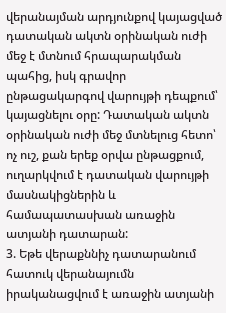վերանայման արդյունքով կայացված դատական ակտն օրինական ուժի մեջ է մտնում հրապարակման պահից, իսկ գրավոր ընթացակարգով վարույթի դեպքում՝ կայացնելու օրը: Դատական ակտն օրինական ուժի մեջ մտնելուց հետո՝ ոչ ուշ, քան երեք օրվա ընթացքում, ուղարկվում է դատական վարույթի մասնակիցներին և համապատասխան առաջին ատյանի դատարան:
3. Եթե վերաքննիչ դատարանում հատուկ վերանայումն իրականացվում է առաջին ատյանի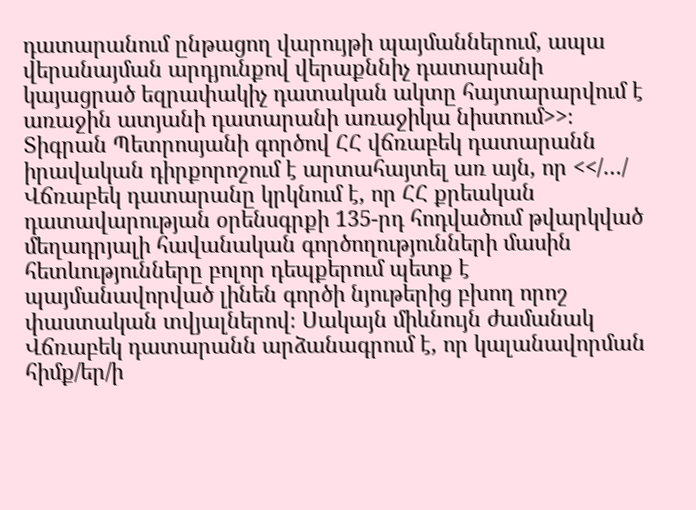դատարանում ընթացող վարույթի պայմաններում, ապա վերանայման արդյունքով վերաքննիչ դատարանի կայացրած եզրափակիչ դատական ակտը հայտարարվում է առաջին ատյանի դատարանի առաջիկա նիստում>>։
Տիգրան Պետրոսյանի գործով ՀՀ վճռաբեկ դատարանն իրավական դիրքորոշում է արտահայտել առ այն, որ <</…/ Վճռաբեկ դատարանը կրկնում է, որ ՀՀ քրեական դատավարության օրենսգրքի 135-րդ հոդվածում թվարկված մեղադրյալի հավանական գործողությունների մասին հետևությունները բոլոր դեպքերում պետք է պայմանավորված լինեն գործի նյութերից բխող որոշ փաստական տվյալներով։ Սակայն միևնույն ժամանակ Վճռաբեկ դատարանն արձանագրում է, որ կալանավորման հիմք/եր/ի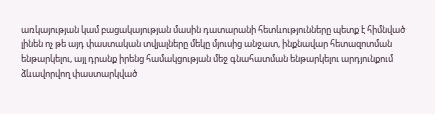առկայության կամ բացակայության մասին դատարանի հետևությունները պետք է հիմնված լինեն ոչ թե այդ փաստական տվյալները մեկը մյուսից անջատ, ինքնավար հետազոտման ենթարկելու, այլ դրանք իրենց համակցության մեջ գնահատման ենթարկելու արդյունքում ձևավորվող փաստարկված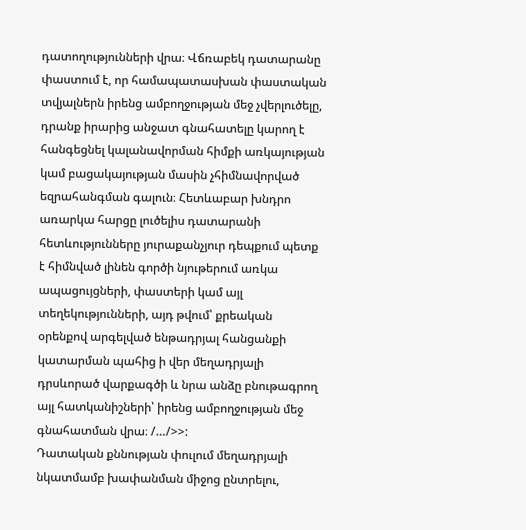դատողությունների վրա։ Վճռաբեկ դատարանը փաստում է, որ համապատասխան փաստական տվյալներն իրենց ամբողջության մեջ չվերլուծելը, դրանք իրարից անջատ գնահատելը կարող է հանգեցնել կալանավորման հիմքի առկայության կամ բացակայության մասին չհիմնավորված եզրահանգման գալուն։ Հետևաբար խնդրո առարկա հարցը լուծելիս դատարանի հետևությունները յուրաքանչյուր դեպքում պետք է հիմնված լինեն գործի նյութերում առկա ապացույցների, փաստերի կամ այլ տեղեկությունների, այդ թվում՝ քրեական օրենքով արգելված ենթադրյալ հանցանքի կատարման պահից ի վեր մեղադրյալի դրսևորած վարքագծի և նրա անձը բնութագրող այլ հատկանիշների՝ իրենց ամբողջության մեջ գնահատման վրա։ /…/>>:
Դատական քննության փուլում մեղադրյալի նկատմամբ խափանման միջոց ընտրելու,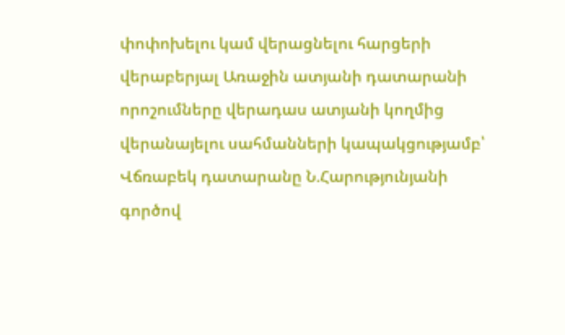փոփոխելու կամ վերացնելու հարցերի վերաբերյալ Առաջին ատյանի դատարանի որոշումները վերադաս ատյանի կողմից վերանայելու սահմանների կապակցությամբ՝ Վճռաբեկ դատարանը Ն.Հարությունյանի գործով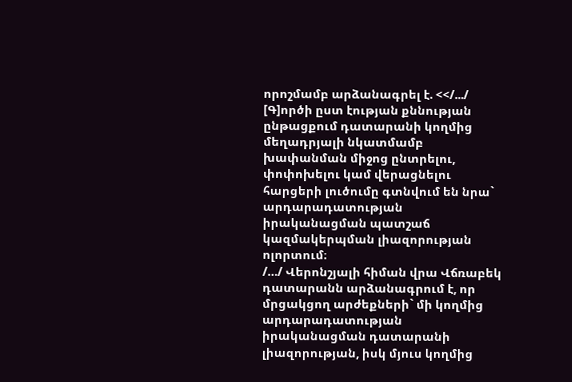որոշմամբ արձանագրել է. <</.../ [Գ]ործի ըստ էության քննության ընթացքում դատարանի կողմից մեղադրյալի նկատմամբ խափանման միջոց ընտրելու, փոփոխելու կամ վերացնելու հարցերի լուծումը գտնվում են նրա` արդարադատության իրականացման պատշաճ կազմակերպման լիազորության ոլորտում։
/…/ Վերոնշյալի հիման վրա Վճռաբեկ դատարանն արձանագրում է, որ մրցակցող արժեքների` մի կողմից արդարադատության իրականացման դատարանի լիազորության, իսկ մյուս կողմից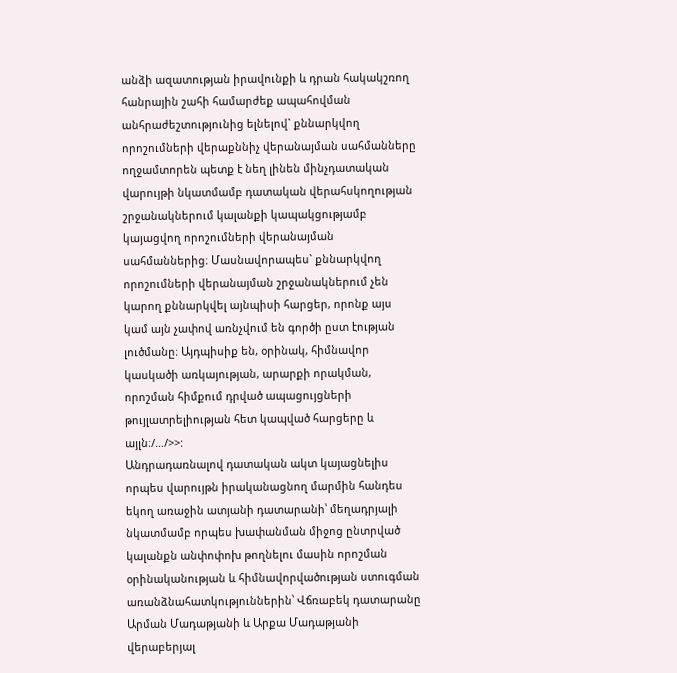անձի ազատության իրավունքի և դրան հակակշռող հանրային շահի համարժեք ապահովման անհրաժեշտությունից ելնելով` քննարկվող որոշումների վերաքննիչ վերանայման սահմանները ողջամտորեն պետք է նեղ լինեն մինչդատական վարույթի նկատմամբ դատական վերահսկողության շրջանակներում կալանքի կապակցությամբ կայացվող որոշումների վերանայման սահմաններից։ Մասնավորապես` քննարկվող որոշումների վերանայման շրջանակներում չեն կարող քննարկվել այնպիսի հարցեր, որոնք այս կամ այն չափով առնչվում են գործի ըստ էության լուծմանը։ Այդպիսիք են, օրինակ, հիմնավոր կասկածի առկայության, արարքի որակման, որոշման հիմքում դրված ապացույցների թույլատրելիության հետ կապված հարցերը և այլն։/…/>>:
Անդրադառնալով դատական ակտ կայացնելիս որպես վարույթն իրականացնող մարմին հանդես եկող առաջին ատյանի դատարանի՝ մեղադրյալի նկատմամբ որպես խափանման միջոց ընտրված կալանքն անփոփոխ թողնելու մասին որոշման օրինականության և հիմնավորվածության ստուգման առանձնահատկություններին՝ Վճռաբեկ դատարանը Արման Մադաթյանի և Արքա Մադաթյանի վերաբերյալ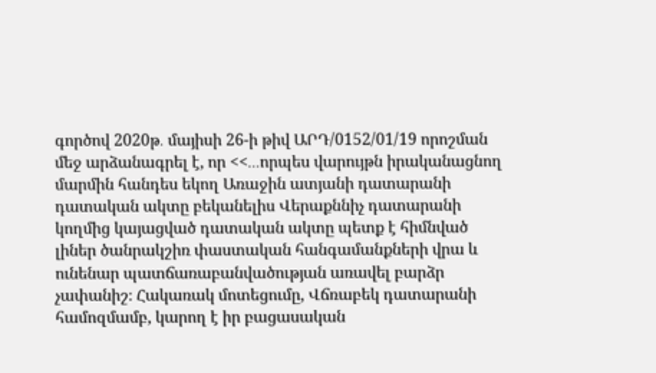գործով 2020թ․ մայիսի 26-ի թիվ ԱՐԴ/0152/01/19 որոշման մեջ արձանագրել է, որ <<․․․որպես վարույթն իրականացնող մարմին հանդես եկող Առաջին ատյանի դատարանի դատական ակտը բեկանելիս Վերաքննիչ դատարանի կողմից կայացված դատական ակտը պետք է հիմնված լիներ ծանրակշիռ փաստական հանգամանքների վրա և ունենար պատճառաբանվածության առավել բարձր չափանիշ։ Հակառակ մոտեցումը, Վճռաբեկ դատարանի համոզմամբ, կարող է իր բացասական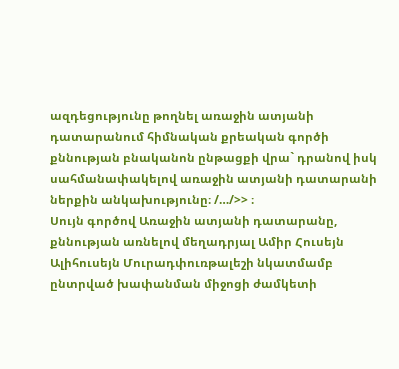ազդեցությունը թողնել առաջին ատյանի դատարանում հիմնական քրեական գործի քննության բնականոն ընթացքի վրա` դրանով իսկ սահմանափակելով առաջին ատյանի դատարանի ներքին անկախությունը։ /…/>> ։
Սույն գործով Առաջին ատյանի դատարանը, քննության առնելով մեղադրյալ Ամիր Հուսեյն Ալիհուսեյն Մուրադփուռթալեշի նկատմամբ ընտրված խափանման միջոցի ժամկետի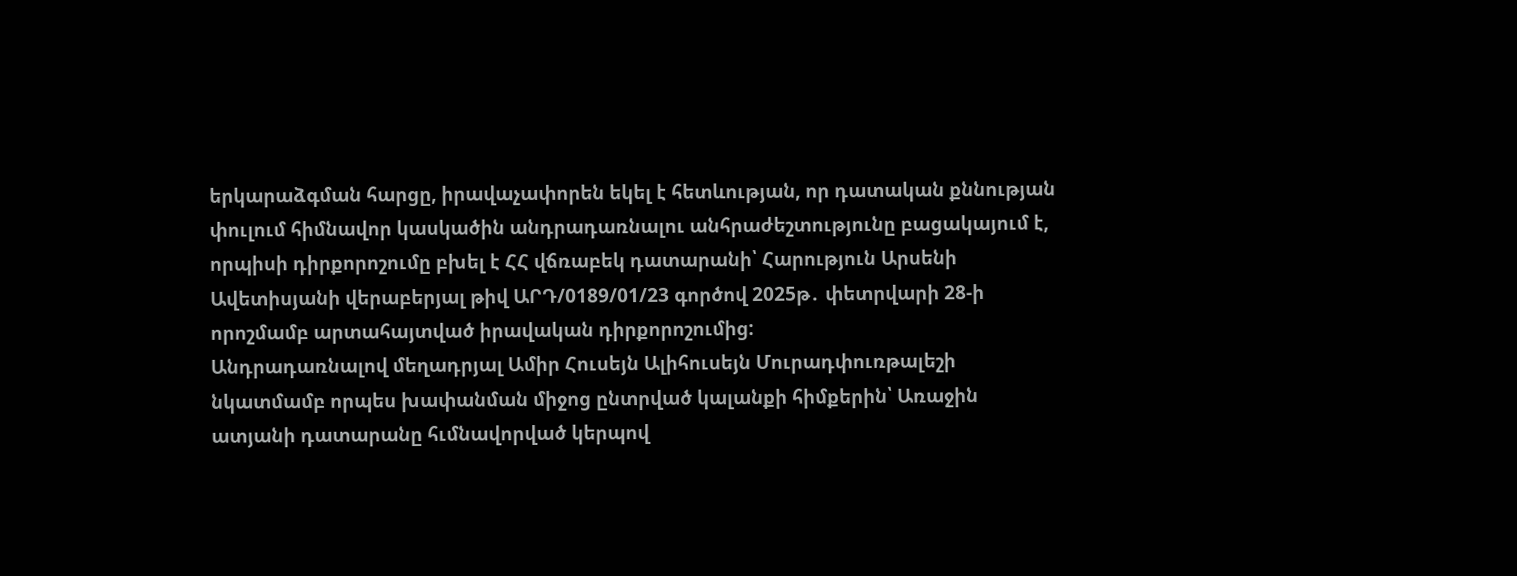երկարաձգման հարցը, իրավաչափորեն եկել է հետևության, որ դատական քննության փուլում հիմնավոր կասկածին անդրադառնալու անհրաժեշտությունը բացակայում է, որպիսի դիրքորոշումը բխել է ՀՀ վճռաբեկ դատարանի՝ Հարություն Արսենի Ավետիսյանի վերաբերյալ թիվ ԱՐԴ/0189/01/23 գործով 2025թ․ փետրվարի 28-ի որոշմամբ արտահայտված իրավական դիրքորոշումից:
Անդրադառնալով մեղադրյալ Ամիր Հուսեյն Ալիհուսեյն Մուրադփուռթալեշի նկատմամբ որպես խափանման միջոց ընտրված կալանքի հիմքերին՝ Առաջին ատյանի դատարանը հւմնավորված կերպով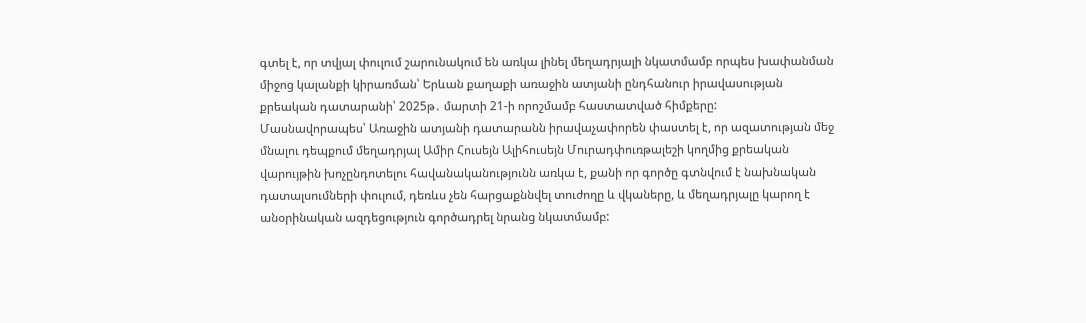գտել է, որ տվյալ փուլում շարունակում են առկա լինել մեղադրյալի նկատմամբ որպես խափանման միջոց կալանքի կիրառման՝ Երևան քաղաքի առաջին ատյանի ընդհանուր իրավասության քրեական դատարանի՝ 2025թ․ մարտի 21-ի որոշմամբ հաստատված հիմքերը:
Մասնավորապես՝ Առաջին ատյանի դատարանն իրավաչափորեն փաստել է, որ ազատության մեջ մնալու դեպքում մեղադրյալ Ամիր Հուսեյն Ալիհուսեյն Մուրադփուռթալեշի կողմից քրեական վարույթին խոչընդոտելու հավանականությունն առկա է, քանի որ գործը գտնվում է նախնական դատալսումների փուլում, դեռևս չեն հարցաքննվել տուժողը և վկաները, և մեղադրյալը կարող է անօրինական ազդեցություն գործադրել նրանց նկատմամբ: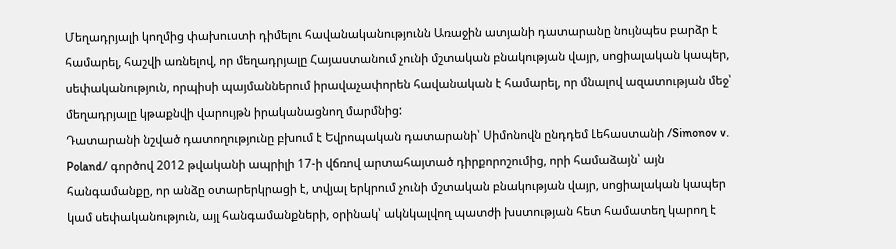Մեղադրյալի կողմից փախուստի դիմելու հավանականությունն Առաջին ատյանի դատարանը նույնպես բարձր է համարել, հաշվի առնելով, որ մեղադրյալը Հայաստանում չունի մշտական բնակության վայր, սոցիալական կապեր, սեփականություն, որպիսի պայմաններում իրավաչափորեն հավանական է համարել, որ մնալով ազատության մեջ՝ մեղադրյալը կթաքնվի վարույթն իրականացնող մարմնից:
Դատարանի նշված դատողությունը բխում է Եվրոպական դատարանի՝ Սիմոնովն ընդդեմ Լեհաստանի /Simonov v. Poland/ գործով 2012 թվականի ապրիլի 17-ի վճռով արտահայտած դիրքորոշումից, որի համաձայն՝ այն հանգամանքը, որ անձը օտարերկրացի է, տվյալ երկրում չունի մշտական բնակության վայր, սոցիալական կապեր կամ սեփականություն, այլ հանգամանքների, օրինակ՝ ակնկալվող պատժի խստության հետ համատեղ կարող է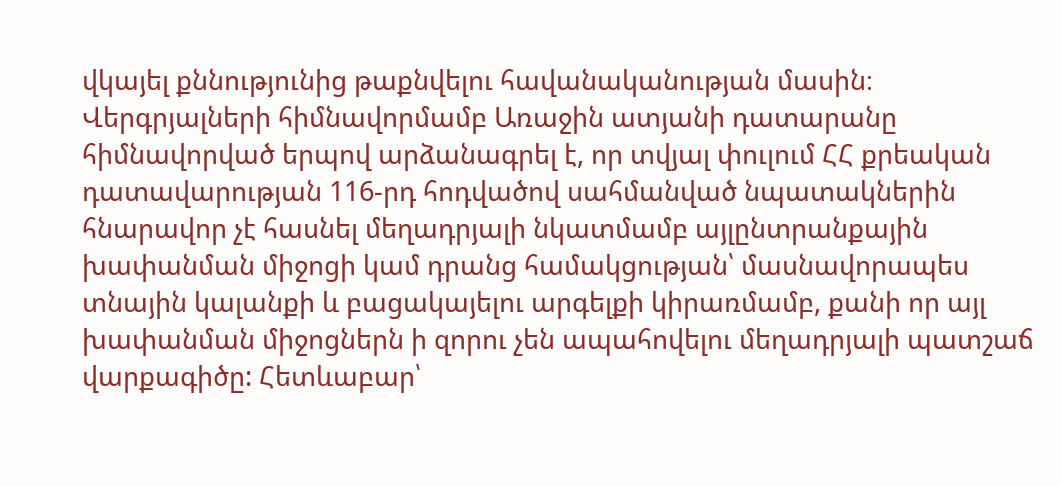վկայել քննությունից թաքնվելու հավանականության մասին։
Վերգրյալների հիմնավորմամբ Առաջին ատյանի դատարանը հիմնավորված երպով արձանագրել է, որ տվյալ փուլում ՀՀ քրեական դատավարության 116-րդ հոդվածով սահմանված նպատակներին հնարավոր չէ հասնել մեղադրյալի նկատմամբ այլընտրանքային խափանման միջոցի կամ դրանց համակցության՝ մասնավորապես տնային կալանքի և բացակայելու արգելքի կիրառմամբ, քանի որ այլ խափանման միջոցներն ի զորու չեն ապահովելու մեղադրյալի պատշաճ վարքագիծը: Հետևաբար՝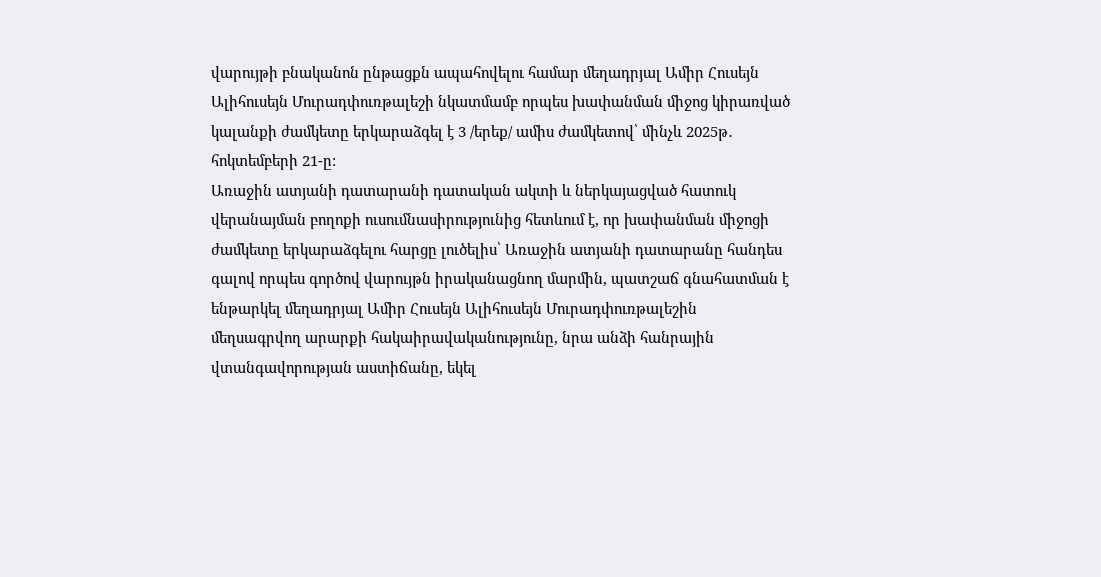վարույթի բնականոն ընթացքն ապահովելու համար մեղադրյալ Ամիր Հուսեյն Ալիհուսեյն Մուրադփուռթալեշի նկատմամբ որպես խափանման միջոց կիրառված կալանքի ժամկետը երկարաձգել է 3 /երեք/ ամիս ժամկետով՝ մինչև 2025թ․ հոկտեմբերի 21-ը:
Առաջին ատյանի դատարանի դատական ակտի և ներկայացված հատուկ վերանայման բողոքի ուսումնասիրությունից հետևում է, որ խափանման միջոցի ժամկետը երկարաձգելու հարցը լուծելիս՝ Առաջին ատյանի դատարանը հանդես գալով որպես գործով վարույթն իրականացնող մարմին, պատշաճ գնահատման է ենթարկել մեղադրյալ Ամիր Հուսեյն Ալիհուսեյն Մուրադփուռթալեշին մեղսագրվող արարքի հակաիրավականությունը, նրա անձի հանրային վտանգավորության աստիճանը, եկել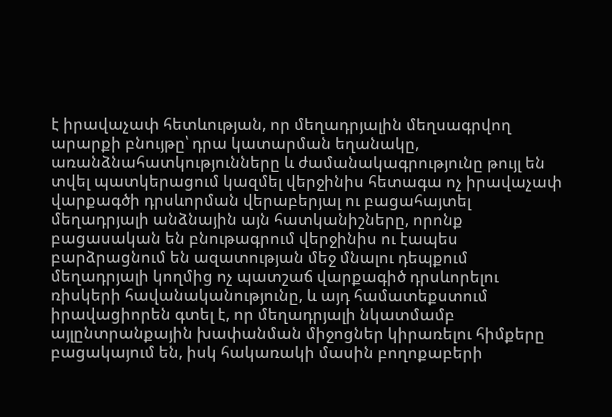է իրավաչափ հետևության, որ մեղադրյալին մեղսագրվող արարքի բնույթը՝ դրա կատարման եղանակը, առանձնահատկությունները և ժամանակագրությունը թույլ են տվել պատկերացում կազմել վերջինիս հետագա ոչ իրավաչափ վարքագծի դրսևորման վերաբերյալ ու բացահայտել մեղադրյալի անձնային այն հատկանիշները, որոնք բացասական են բնութագրում վերջինիս ու էապես բարձրացնում են ազատության մեջ մնալու դեպքում մեղադրյալի կողմից ոչ պատշաճ վարքագիծ դրսևորելու ռիսկերի հավանականությունը, և այդ համատեքստում իրավացիորեն գտել է, որ մեղադրյալի նկատմամբ այլընտրանքային խափանման միջոցներ կիրառելու հիմքերը բացակայում են, իսկ հակառակի մասին բողոքաբերի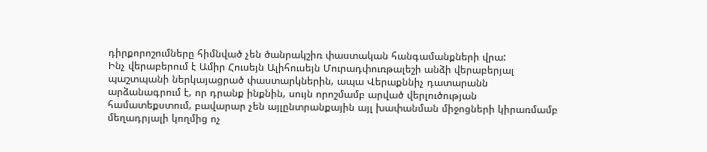դիրքորոշումները հիմնված չեն ծանրակշիռ փաստական հանգամանքների վրա:
Ինչ վերաբերում է Ամիր Հուսեյն Ալիհուսեյն Մուրադփուռթալեշի անձի վերաբերյալ պաշտպանի ներկայացրած փաստարկներին, ապա Վերաքննիչ դատարանն արձանագրում է, որ դրանք ինքնին, սույն որոշմամբ արված վերլուծության համատեքստում, բավարար չեն այլընտրանքային այլ խափանման միջոցների կիրառմամբ մեղադրյալի կողմից ոչ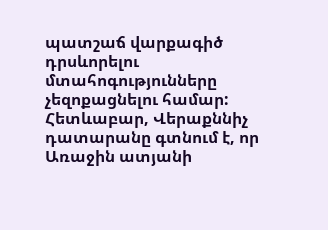պատշաճ վարքագիծ դրսևորելու մտահոգությունները չեզոքացնելու համար:
Հետևաբար, Վերաքննիչ դատարանը գտնում է, որ Առաջին ատյանի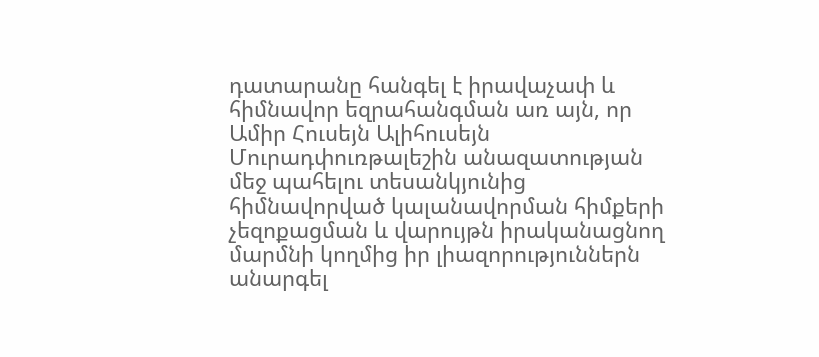դատարանը հանգել է իրավաչափ և հիմնավոր եզրահանգման առ այն, որ Ամիր Հուսեյն Ալիհուսեյն Մուրադփուռթալեշին անազատության մեջ պահելու տեսանկյունից հիմնավորված կալանավորման հիմքերի չեզոքացման և վարույթն իրականացնող մարմնի կողմից իր լիազորություններն անարգել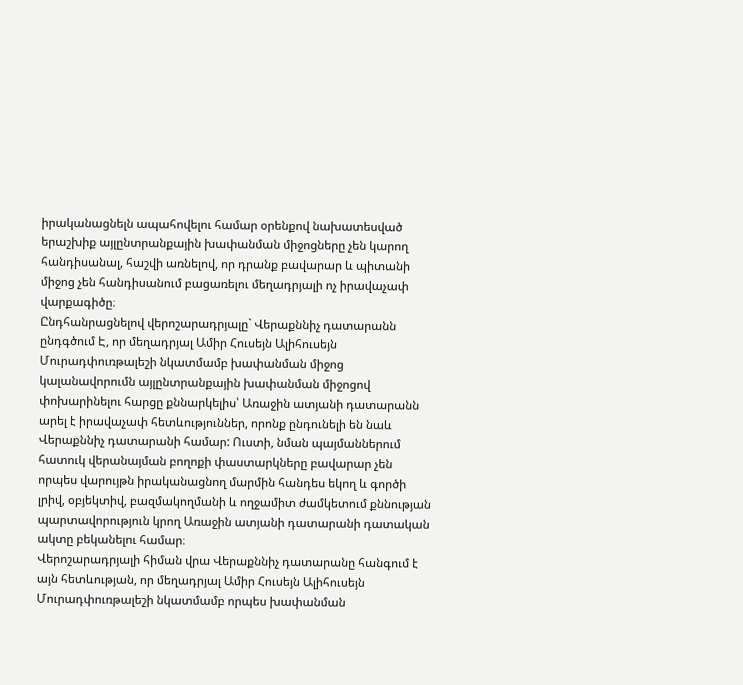իրականացնելն ապահովելու համար օրենքով նախատեսված երաշխիք այլընտրանքային խափանման միջոցները չեն կարող հանդիսանալ, հաշվի առնելով, որ դրանք բավարար և պիտանի միջոց չեն հանդիսանում բացառելու մեղադրյալի ոչ իրավաչափ վարքագիծը։
Ընդհանրացնելով վերոշարադրյալը` Վերաքննիչ դատարանն ընդգծում Է, որ մեղադրյալ Ամիր Հուսեյն Ալիհուսեյն Մուրադփուռթալեշի նկատմամբ խափանման միջոց կալանավորումն այլընտրանքային խափանման միջոցով փոխարինելու հարցը քննարկելիս՝ Առաջին ատյանի դատարանն արել է իրավաչափ հետևություններ, որոնք ընդունելի են նաև Վերաքննիչ դատարանի համար: Ուստի, նման պայմաններում հատուկ վերանայման բողոքի փաստարկները բավարար չեն որպես վարույթն իրականացնող մարմին հանդես եկող և գործի լրիվ, օբյեկտիվ, բազմակողմանի և ողջամիտ ժամկետում քննության պարտավորություն կրող Առաջին ատյանի դատարանի դատական ակտը բեկանելու համար։
Վերոշարադրյալի հիման վրա Վերաքննիչ դատարանը հանգում է այն հետևության, որ մեղադրյալ Ամիր Հուսեյն Ալիհուսեյն Մուրադփուռթալեշի նկատմամբ որպես խափանման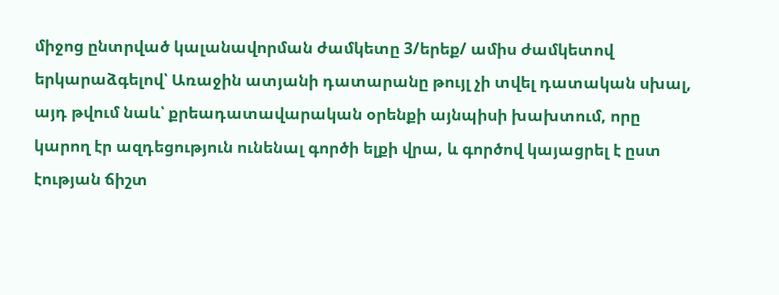միջոց ընտրված կալանավորման ժամկետը 3/երեք/ ամիս ժամկետով երկարաձգելով՝ Առաջին ատյանի դատարանը թույլ չի տվել դատական սխալ, այդ թվում նաև՝ քրեադատավարական օրենքի այնպիսի խախտում, որը կարող էր ազդեցություն ունենալ գործի ելքի վրա, և գործով կայացրել է ըստ էության ճիշտ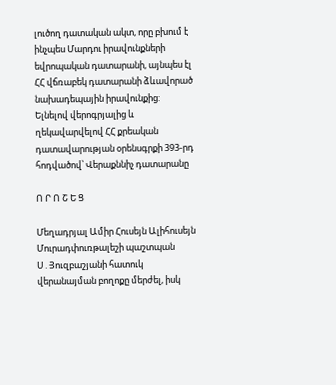լուծող դատական ակտ, որը բխում է ինչպես Մարդու իրավունքների եվրոպական դատարանի, այնպես էլ ՀՀ վճռաբեկ դատարանի ձևավորած նախադեպային իրավունքից:
Ելնելով վերոգրյալից և ղեկավարվելով ՀՀ քրեական դատավարության օրենսգրքի 393-րդ հոդվածով՝ Վերաքննիչ դատարանը

Ո Ր Ո Շ Ե Ց

Մեղադրյալ Ամիր Հուսեյն Ալիհուսեյն Մուրադփուռթալեշի պաշտպան Ս․Յուզբաշյանի հատուկ վերանայման բողոքը մերժել, իսկ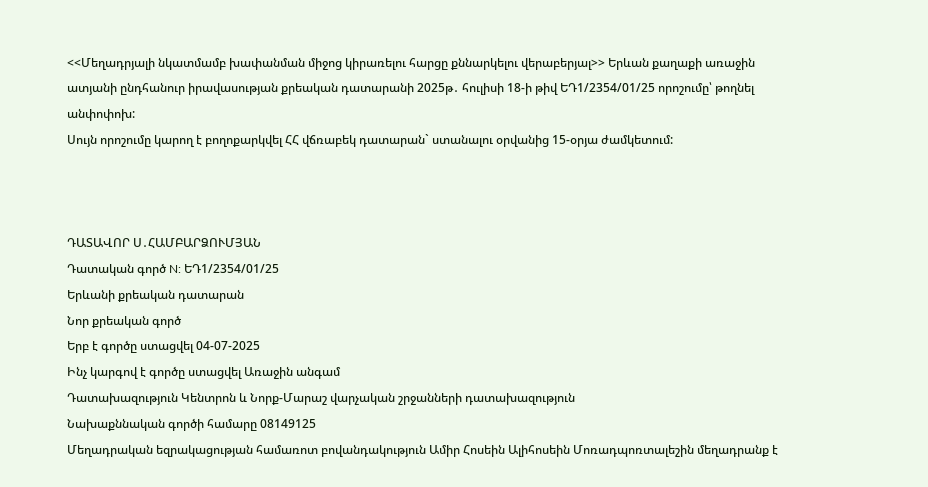<<Մեղադրյալի նկատմամբ խափանման միջոց կիրառելու հարցը քննարկելու վերաբերյալ>> Երևան քաղաքի առաջին ատյանի ընդհանուր իրավասության քրեական դատարանի 2025թ․ հուլիսի 18-ի թիվ ԵԴ1/2354/01/25 որոշումը՝ թողնել անփոփոխ:
Սույն որոշումը կարող է բողոքարկվել ՀՀ վճռաբեկ դատարան` ստանալու օրվանից 15-օրյա ժամկետում:



ԴԱՏԱՎՈՐ Ս․ՀԱՄԲԱՐՁՈՒՄՅԱՆ
Դատական գործ N: ԵԴ1/2354/01/25
Երևանի քրեական դատարան
Նոր քրեական գործ
Երբ է գործը ստացվել 04-07-2025
Ինչ կարգով է գործը ստացվել Առաջին անգամ
Դատախազություն Կենտրոն և Նորք-Մարաշ վարչական շրջանների դատախազություն
Նախաքննական գործի համարը 08149125
Մեղադրական եզրակացության համառոտ բովանդակություն Ամիր Հոսեին Ալիհոսեին Մոռադպոռտալեշին մեղադրանք է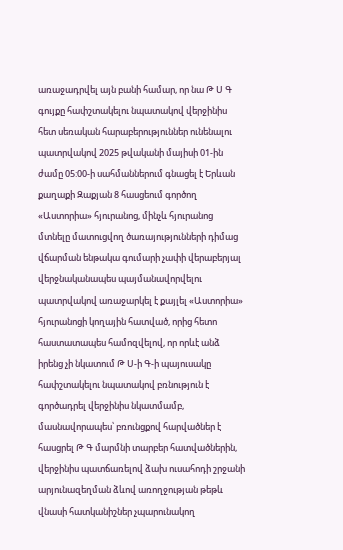առաջադրվել այն բանի համար, որ նա Թ Ս Գ գույքը հափշտակելու նպատակով վերջինիս հետ սեռական հարաբերություններ ունենալու պատրվակով 2025 թվականի մայիսի 01-ին ժամը 05:00-ի սահմաններում գնացել է Երևան քաղաքի Զաքյան 8 հասցեում գործող «Աստորիա» հյուրանոց, մինչև հյուրանոց մտնելը մատուցվող ծառայությունների դիմաց վճարման ենթակա գումարի չափի վերաբերյալ վերջնականապես պայմանավորվելու պատրվակով առաջարկել է քայլել «Աստորիա» հյուրանոցի կողային հատված, որից հետո հաստատապես համոզվելով, որ որևէ անձ իրենց չի նկատում Թ Ս-ի Գ-ի պայուսակը հափշտակելու նպատակով բռնություն է գործադրել վերջինիս նկատմամբ, մասնավորապես՝ բռունցքով հարվածներ է հասցրել Թ Գ մարմնի տարբեր հատվածներին, վերջինիս պատճառելով ձախ ուսահոդի շրջանի արյունազեղման ձևով առողջության թեթև վնասի հատկանիշներ չպարունակող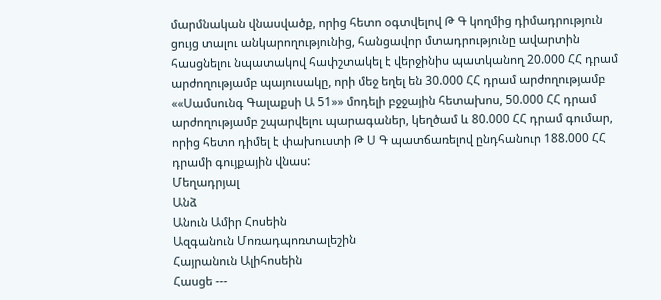մարմնական վնասվածք, որից հետո օգտվելով Թ Գ կողմից դիմադրություն ցույց տալու անկարողությունից, հանցավոր մտադրությունը ավարտին հասցնելու նպատակով հափշտակել է վերջինիս պատկանող 20.000 ՀՀ դրամ արժողությամբ պայուսակը, որի մեջ եղել են 30.000 ՀՀ դրամ արժողությամբ ««Սամսունգ Գալաքսի Ա 51»» մոդելի բջջային հետախոս, 50.000 ՀՀ դրամ արժողությամբ շպարվելու պարագաներ, կեղծամ և 80.000 ՀՀ դրամ գումար, որից հետո դիմել է փախուստի Թ Ս Գ պատճառելով ընդհանուր 188.000 ՀՀ դրամի գույքային վնաս:
Մեղադրյալ
Անձ
Անուն Ամիր Հոսեին
Ազգանուն Մոռադպոռտալեշին
Հայրանուն Ալիհոսեին
Հասցե ---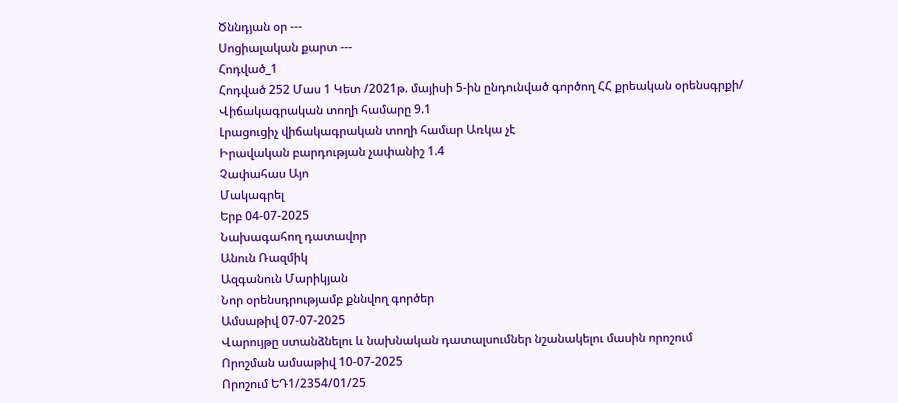Ծննդյան օր ---
Սոցիալական քարտ ---
Հոդված_1
Հոդված 252 Մաս 1 Կետ /2021թ. մայիսի 5-ին ընդունված գործող ՀՀ քրեական օրենսգրքի/
Վիճակագրական տողի համարը 9.1
Լրացուցիչ վիճակագրական տողի համար Առկա չէ
Իրավական բարդության չափանիշ 1.4
Չափահաս Այո
Մակագրել
Երբ 04-07-2025
Նախագահող դատավոր
Անուն Ռազմիկ
Ազգանուն Մարիկյան
Նոր օրենսդրությամբ քննվող գործեր
Ամսաթիվ 07-07-2025
Վարույթը ստանձնելու և նախնական դատալսումներ նշանակելու մասին որոշում
Որոշման ամսաթիվ 10-07-2025
Որոշում ԵԴ1/2354/01/25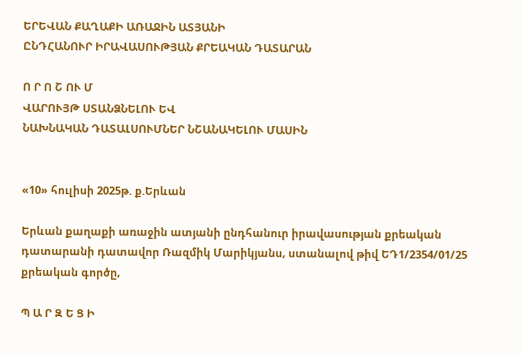ԵՐԵՎԱՆ ՔԱՂԱՔԻ ԱՌԱՋԻՆ ԱՏՅԱՆԻ
ԸՆԴՀԱՆՈՒՐ ԻՐԱՎԱՍՈՒԹՅԱՆ ՔՐԵԱԿԱՆ ԴԱՏԱՐԱՆ

Ո Ր Ո Շ ՈՒ Մ
ՎԱՐՈՒՅԹ ՍՏԱՆՁՆԵԼՈՒ ԵՎ
ՆԱԽՆԱԿԱՆ ԴԱՏԱԼՍՈՒՄՆԵՐ ՆՇԱՆԱԿԵԼՈՒ ՄԱՍԻՆ


«10» հուլիսի 2025թ. ք.Երևան

Երևան քաղաքի առաջին ատյանի ընդհանուր իրավասության քրեական դատարանի դատավոր Ռազմիկ Մարիկյանս, ստանալով թիվ ԵԴ1/2354/01/25 քրեական գործը,

Պ Ա Ր Զ Ե Ց Ի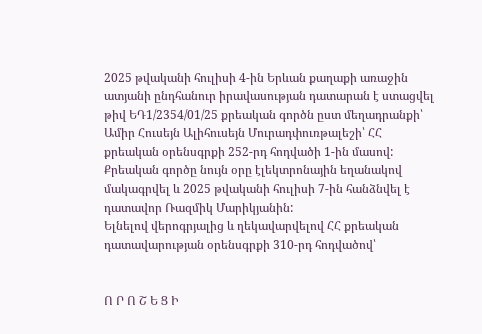2025 թվականի հուլիսի 4-ին Երևան քաղաքի առաջին ատյանի ընդհանուր իրավասության դատարան է ստացվել թիվ ԵԴ1/2354/01/25 քրեական գործն ըստ մեղադրանքի՝ Ամիր Հուսեյն Ալիհուսեյն Մուրադփուռթալեշի՝ ՀՀ քրեական օրենսգրքի 252-րդ հոդվածի 1-ին մասով:
Քրեական գործը նույն օրը էլեկտրոնային եղանակով մակագրվել և 2025 թվականի հուլիսի 7-ին հանձնվել է դատավոր Ռազմիկ Մարիկյանին:
Ելնելով վերոգրյալից և ղեկավարվելով ՀՀ քրեական դատավարության օրենսգրքի 310-րդ հոդվածով՝


Ո Ր Ո Շ Ե Ց Ի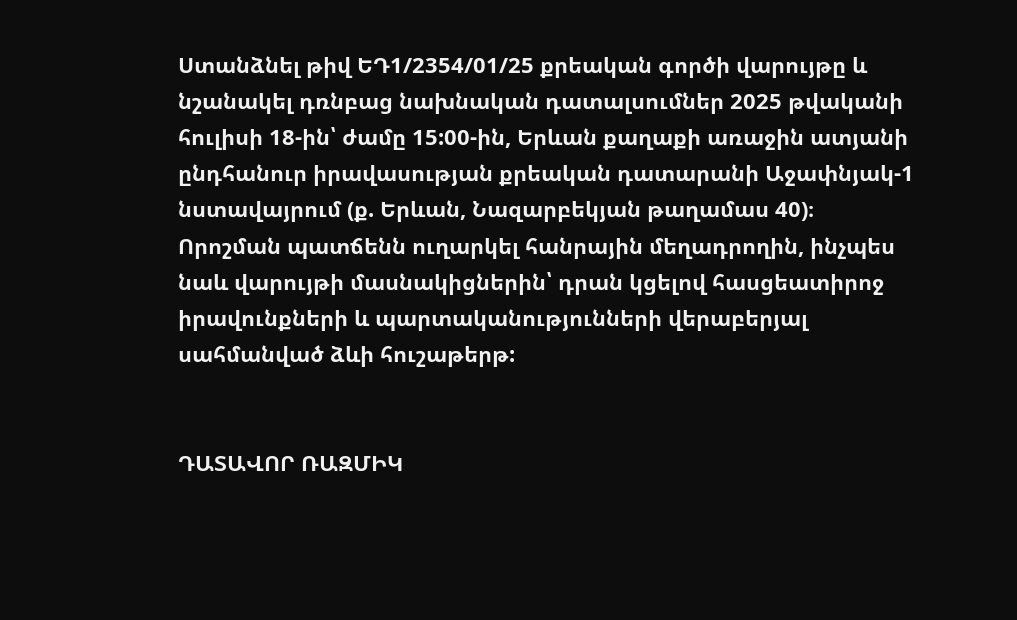Ստանձնել թիվ ԵԴ1/2354/01/25 քրեական գործի վարույթը և նշանակել դռնբաց նախնական դատալսումներ 2025 թվականի հուլիսի 18-ին՝ ժամը 15:00-ին, Երևան քաղաքի առաջին ատյանի ընդհանուր իրավասության քրեական դատարանի Աջափնյակ-1 նստավայրում (ք. Երևան, Նազարբեկյան թաղամաս 40)։
Որոշման պատճենն ուղարկել հանրային մեղադրողին, ինչպես նաև վարույթի մասնակիցներին՝ դրան կցելով հասցեատիրոջ իրավունքների և պարտականությունների վերաբերյալ սահմանված ձևի հուշաթերթ:


ԴԱՏԱՎՈՐ ՌԱԶՄԻԿ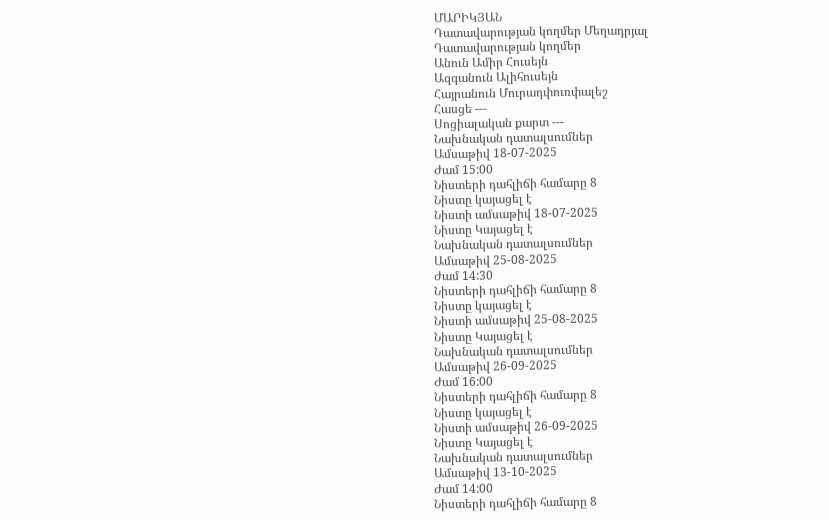ՄԱՐԻԿՅԱՆ
Դատավարության կողմեր Մեղադրյալ
Դատավարության կողմեր
Անուն Ամիր Հուսեյն
Ազգանուն Ալիհուսեյն
Հայրանուն Մուրադփուռփալեշ
Հասցե ---
Սոցիալական քարտ ---
Նախնական դատալսումներ
Ամսաթիվ 18-07-2025
Ժամ 15:00
Նիստերի դահլիճի համարը 8
Նիստը կայացել է
Նիստի ամսաթիվ 18-07-2025
Նիստը Կայացել է
Նախնական դատալսումներ
Ամսաթիվ 25-08-2025
Ժամ 14:30
Նիստերի դահլիճի համարը 8
Նիստը կայացել է
Նիստի ամսաթիվ 25-08-2025
Նիստը Կայացել է
Նախնական դատալսումներ
Ամսաթիվ 26-09-2025
Ժամ 16:00
Նիստերի դահլիճի համարը 8
Նիստը կայացել է
Նիստի ամսաթիվ 26-09-2025
Նիստը Կայացել է
Նախնական դատալսումներ
Ամսաթիվ 13-10-2025
Ժամ 14:00
Նիստերի դահլիճի համարը 8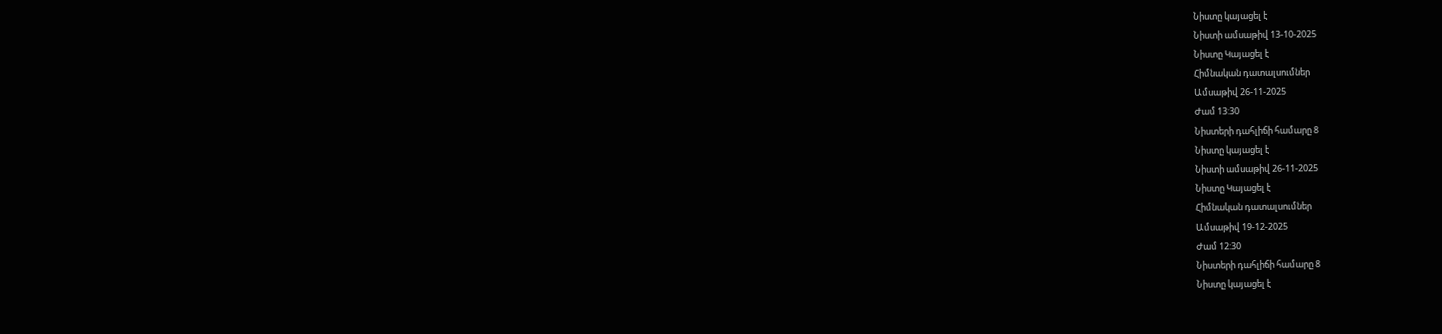Նիստը կայացել է
Նիստի ամսաթիվ 13-10-2025
Նիստը Կայացել է
Հիմնական դատալսումներ
Ամսաթիվ 26-11-2025
Ժամ 13:30
Նիստերի դահլիճի համարը 8
Նիստը կայացել է
Նիստի ամսաթիվ 26-11-2025
Նիստը Կայացել է
Հիմնական դատալսումներ
Ամսաթիվ 19-12-2025
Ժամ 12:30
Նիստերի դահլիճի համարը 8
Նիստը կայացել է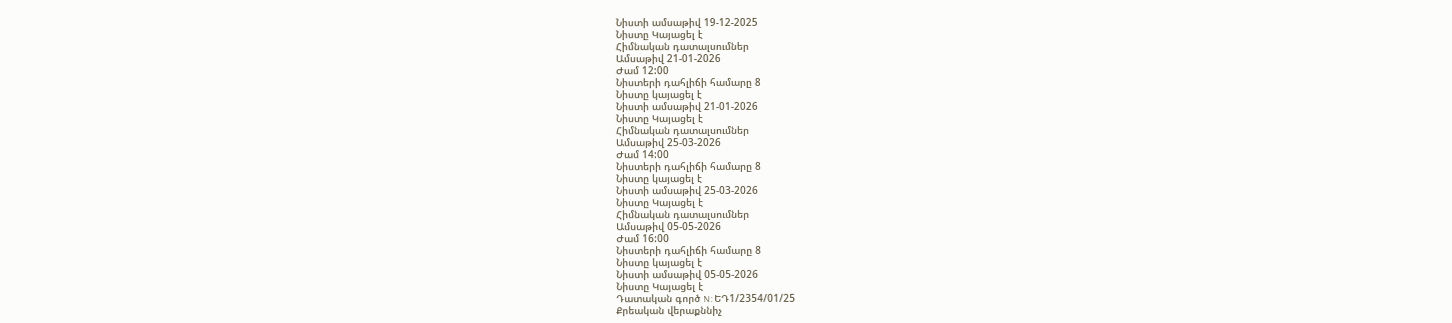Նիստի ամսաթիվ 19-12-2025
Նիստը Կայացել է
Հիմնական դատալսումներ
Ամսաթիվ 21-01-2026
Ժամ 12:00
Նիստերի դահլիճի համարը 8
Նիստը կայացել է
Նիստի ամսաթիվ 21-01-2026
Նիստը Կայացել է
Հիմնական դատալսումներ
Ամսաթիվ 25-03-2026
Ժամ 14:00
Նիստերի դահլիճի համարը 8
Նիստը կայացել է
Նիստի ամսաթիվ 25-03-2026
Նիստը Կայացել է
Հիմնական դատալսումներ
Ամսաթիվ 05-05-2026
Ժամ 16:00
Նիստերի դահլիճի համարը 8
Նիստը կայացել է
Նիստի ամսաթիվ 05-05-2026
Նիստը Կայացել է
Դատական գործ N: ԵԴ1/2354/01/25
Քրեական վերաքննիչ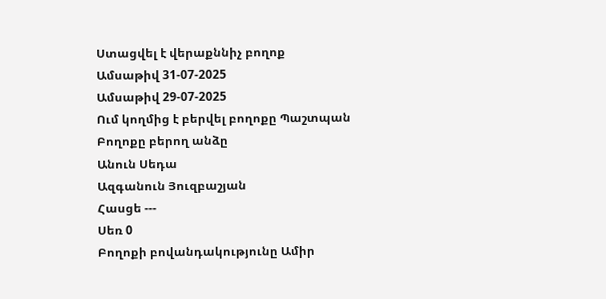Ստացվել է վերաքննիչ բողոք
Ամսաթիվ 31-07-2025
Ամսաթիվ 29-07-2025
Ում կողմից է բերվել բողոքը Պաշտպան
Բողոքը բերող անձը
Անուն Սեդա
Ազգանուն Յուզբաշյան
Հասցե ---
Սեռ 0
Բողոքի բովանդակությունը Ամիր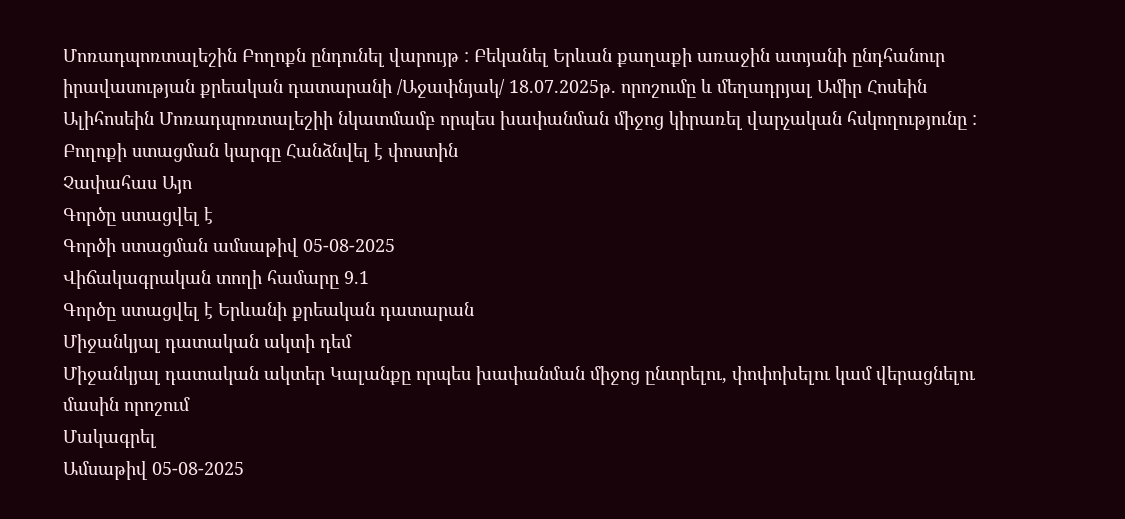Մոռադպոռտալեշին Բողոքն ընդունել վարույթ : Բեկանել Երևան քաղաքի առաջին ատյանի ընդհանուր իրավասության քրեական դատարանի /Աջափնյակ/ 18.07.2025թ. որոշումը և մեղադրյալ Ամիր Հոսեին Ալիհոսեին Մոռադպոռտալեշիի նկատմամբ որպես խափանման միջոց կիրառել վարչական հսկողությունը :
Բողոքի ստացման կարգը Հանձնվել է փոստին
Չափահաս Այո
Գործը ստացվել է
Գործի ստացման ամսաթիվ 05-08-2025
Վիճակագրական տողի համարը 9.1
Գործը ստացվել է Երևանի քրեական դատարան
Միջանկյալ դատական ակտի դեմ
Միջանկյալ դատական ակտեր Կալանքը որպես խափանման միջոց ընտրելու, փոփոխելու կամ վերացնելու մասին որոշում
Մակագրել
Ամսաթիվ 05-08-2025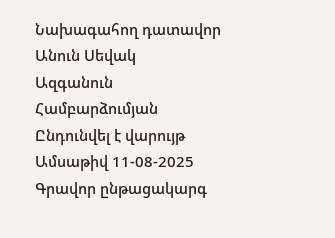Նախագահող դատավոր
Անուն Սեվակ
Ազգանուն Համբարձումյան
Ընդունվել է վարույթ
Ամսաթիվ 11-08-2025
Գրավոր ընթացակարգ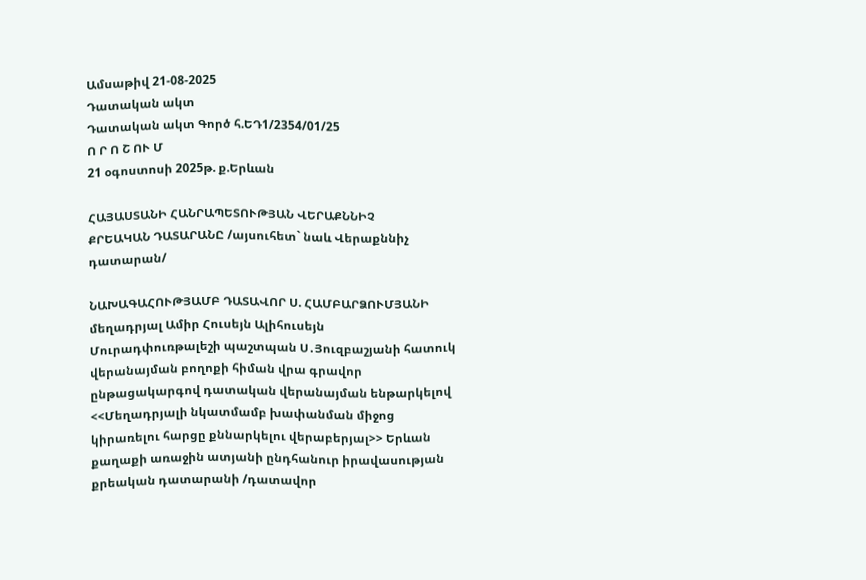Ամսաթիվ 21-08-2025
Դատական ակտ
Դատական ակտ Գործ հ.ԵԴ1/2354/01/25
Ո Ր Ո Շ ՈՒ Մ
21 օգոստոսի 2025թ. ք.Երևան

ՀԱՅԱՍՏԱՆԻ ՀԱՆՐԱՊԵՏՈՒԹՅԱՆ ՎԵՐԱՔՆՆԻՉ
ՔՐԵԱԿԱՆ ԴԱՏԱՐԱՆԸ /այսուհետ` նաև Վերաքննիչ դատարան/

ՆԱԽԱԳԱՀՈՒԹՅԱՄԲ ԴԱՏԱՎՈՐ Ս. ՀԱՄԲԱՐՁՈՒՄՅԱՆԻ
մեղադրյալ Ամիր Հուսեյն Ալիհուսեյն Մուրադփուռթալեշի պաշտպան Ս․Յուզբաշյանի հատուկ վերանայման բողոքի հիման վրա գրավոր ընթացակարգով դատական վերանայման ենթարկելով <<Մեղադրյալի նկատմամբ խափանման միջոց կիրառելու հարցը քննարկելու վերաբերյալ>> Երևան քաղաքի առաջին ատյանի ընդհանուր իրավասության քրեական դատարանի /դատավոր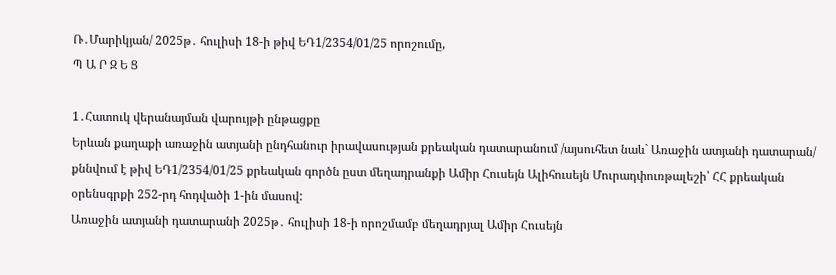Ռ․Մարիկյան/ 2025թ․ հուլիսի 18-ի թիվ ԵԴ1/2354/01/25 որոշումը,
Պ Ա Ր Զ Ե Ց

1․Հատուկ վերանայման վարույթի ընթացքը
Երևան քաղաքի առաջին ատյանի ընդհանուր իրավասության քրեական դատարանում /այսուհետ նաև` Առաջին ատյանի դատարան/ քննվում է թիվ ԵԴ1/2354/01/25 քրեական գործն ըստ մեղադրանքի Ամիր Հուսեյն Ալիհուսեյն Մուրադփուռթալեշի՝ ՀՀ քրեական օրենսգրքի 252-րդ հոդվածի 1-ին մասով:
Առաջին ատյանի դատարանի 2025թ․ հուլիսի 18-ի որոշմամբ մեղադրյալ Ամիր Հուսեյն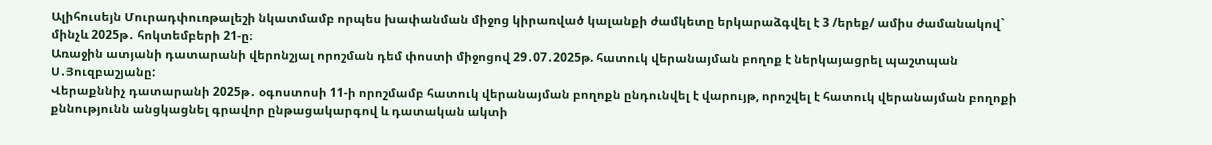Ալիհուսեյն Մուրադփուռթալեշի նկատմամբ որպես խափանման միջոց կիրառված կալանքի ժամկետը երկարաձգվել է 3 /երեք/ ամիս ժամանակով` մինչև 2025թ․ հոկտեմբերի 21-ը։
Առաջին ատյանի դատարանի վերոնշյալ որոշման դեմ փոստի միջոցով 29․07․2025թ. հատուկ վերանայման բողոք է ներկայացրել պաշտպան Ս․Յուզբաշյանը:
Վերաքննիչ դատարանի 2025թ․ օգոստոսի 11-ի որոշմամբ հատուկ վերանայման բողոքն ընդունվել է վարույթ, որոշվել է հատուկ վերանայման բողոքի քննությունն անցկացնել գրավոր ընթացակարգով և դատական ակտի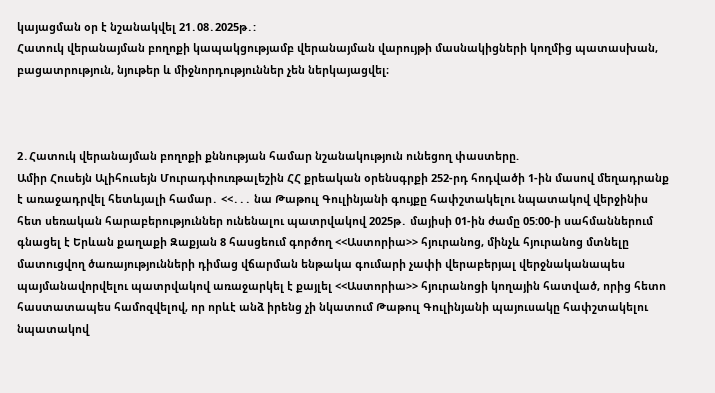կայացման օր է նշանակվել 21․08․2025թ․:
Հատուկ վերանայման բողոքի կապակցությամբ վերանայման վարույթի մասնակիցների կողմից պատասխան, բացատրություն, նյութեր և միջնորդություններ չեն ներկայացվել։



2․Հատուկ վերանայման բողոքի քննության համար նշանակություն ունեցող փաստերը.
Ամիր Հուսեյն Ալիհուսեյն Մուրադփուռթալեշին ՀՀ քրեական օրենսգրքի 252-րդ հոդվածի 1-ին մասով մեղադրանք է առաջադրվել հետևյալի համար․ <<․․․ նա Թաթուլ Գուլինյանի գույքը հափշտակելու նպատակով վերջինիս հետ սեռական հարաբերություններ ունենալու պատրվակով 2025թ․ մայիսի 01-ին ժամը 05:00-ի սահմաններում գնացել է Երևան քաղաքի Զաքյան 8 հասցեում գործող <<Աստորիա>> հյուրանոց, մինչև հյուրանոց մտնելը մատուցվող ծառայությունների դիմաց վճարման ենթակա գումարի չափի վերաբերյալ վերջնականապես պայմանավորվելու պատրվակով առաջարկել է քայլել <<Աստորիա>> հյուրանոցի կողային հատված, որից հետո հաստատապես համոզվելով, որ որևէ անձ իրենց չի նկատում Թաթուլ Գուլինյանի պայուսակը հափշտակելու նպատակով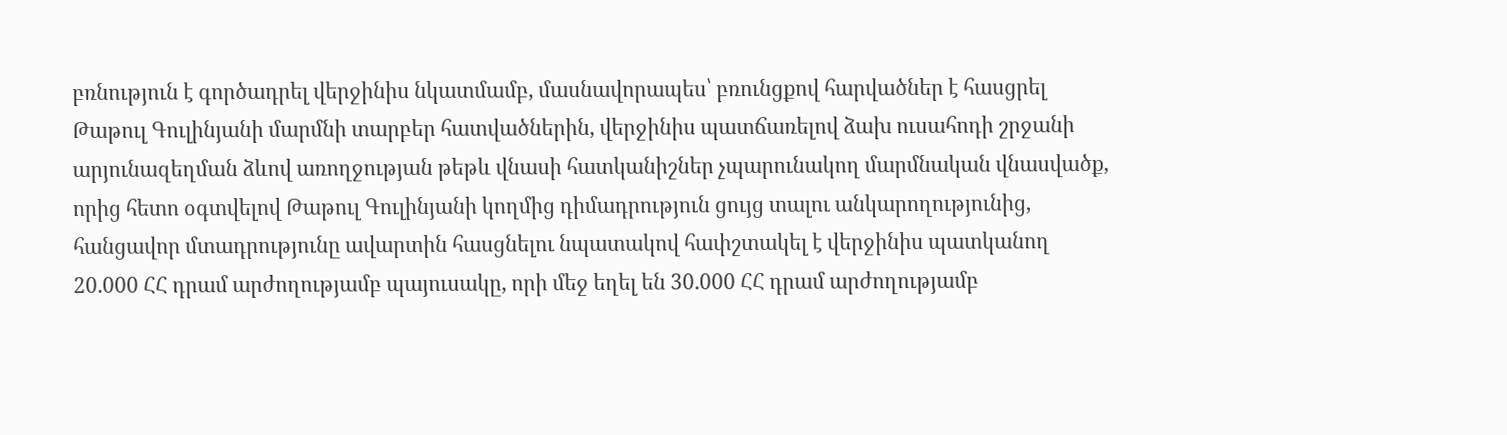բռնություն է գործադրել վերջինիս նկատմամբ, մասնավորապես՝ բռունցքով հարվածներ է հասցրել Թաթուլ Գուլինյանի մարմնի տարբեր հատվածներին, վերջինիս պատճառելով ձախ ուսահոդի շրջանի արյունազեղման ձևով առողջության թեթև վնասի հատկանիշներ չպարունակող մարմնական վնասվածք, որից հետո օգտվելով Թաթուլ Գուլինյանի կողմից դիմադրություն ցույց տալու անկարողությունից, հանցավոր մտադրությունը ավարտին հասցնելու նպատակով հափշտակել է վերջինիս պատկանող 20.000 ՀՀ դրամ արժողությամբ պայուսակը, որի մեջ եղել են 30.000 ՀՀ դրամ արժողությամբ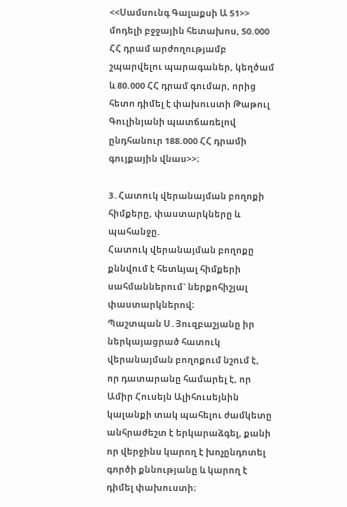<<Սամսունգ Գալաքսի Ա 51>> մոդելի բջջային հետախոս, 50.000 ՀՀ դրամ արժողությամբ շպարվելու պարագաներ, կեղծամ և 80.000 ՀՀ դրամ գումար, որից հետո դիմել է փախուստի Թաթուլ Գուլինյանի պատճառելով ընդհանուր 188.000 ՀՀ դրամի գույքային վնաս>>։

3․Հատուկ վերանայման բողոքի հիմքերը, փաստարկները և պահանջը.
Հատուկ վերանայման բողոքը քննվում է հետևյալ հիմքերի սահմաններում` ներքոհիշյալ փաստարկներով։
Պաշտպան Ս․Յուզբաշյանը իր ներկայացրած հատուկ վերանայման բողոքում նշում է, որ դատարանը համարել է, որ Ամիր Հուսեյն Ալիհուսեյնին կալանքի տակ պահելու ժամկետը անհրաժեշտ է երկարաձգել, քանի որ վերջինս կարող է խոչընդոտել գործի քննությանը և կարող է դիմել փախուստի։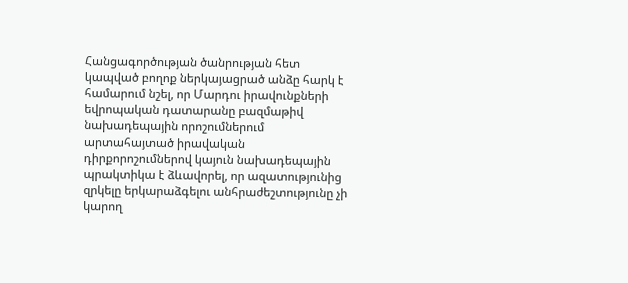Հանցագործության ծանրության հետ կապված բողոք ներկայացրած անձը հարկ է համարում նշել, որ Մարդու իրավունքների եվրոպական դատարանը բազմաթիվ նախադեպային որոշումներում արտահայտած իրավական դիրքորոշումներով կայուն նախադեպային պրակտիկա է ձևավորել, որ ազատությունից զրկելը երկարաձգելու անհրաժեշտությունը չի կարող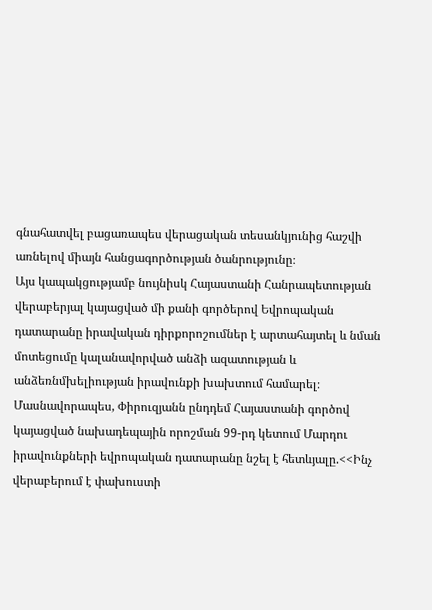գնահատվել բացառապես վերացական տեսանկյունից հաշվի առնելով միայն հանցագործության ծանրությունը։
Այս կապակցությամբ նույնիսկ Հայաստանի Հանրապետության վերաբերյալ կայացված մի քանի գործերով Եվրոպական դատարանը իրավական դիրքորոշումներ է արտահայտել և նման մոտեցումը կալանավորված անձի ազատության և անձեռնմխելիության իրավունքի խախտում համարել։
Մասնավորապես, Փիրուզյանն ընդդեմ Հայաստանի գործով կայացված նախադեպային որոշման 99-րդ կետում Մարդու իրավունքների եվրոպական դատարանը նշել է հետևյալը.<<Ինչ վերաբերում է փախուստի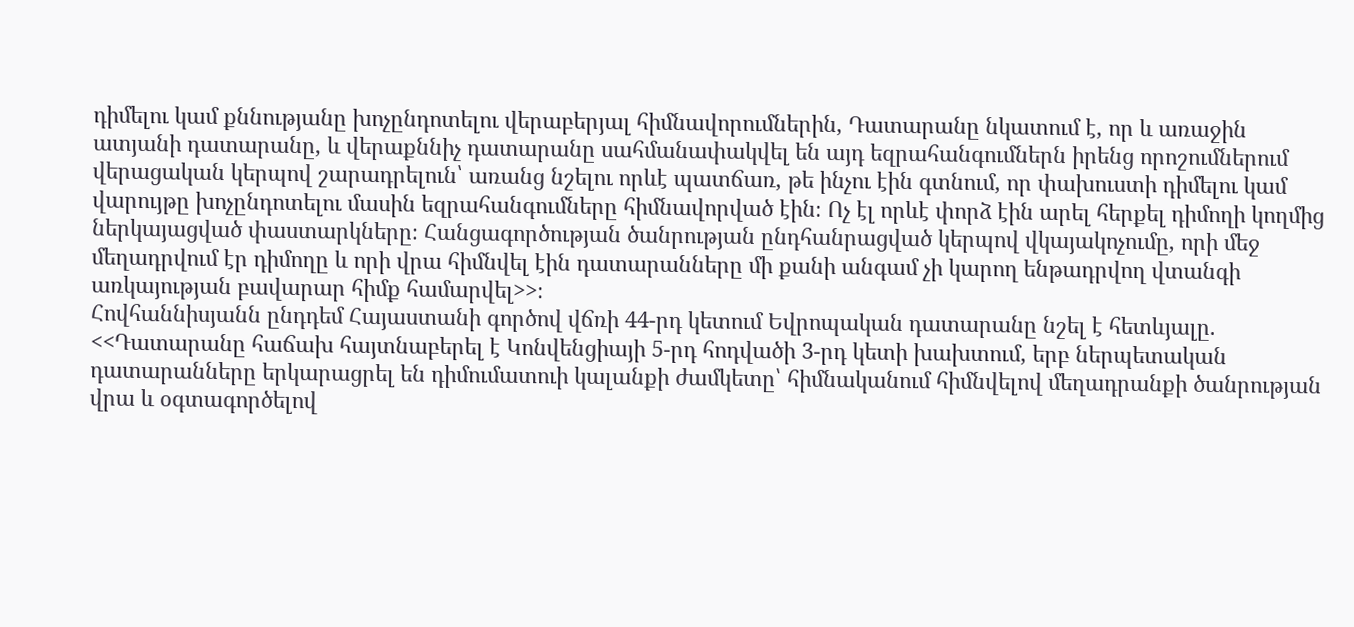դիմելու կամ քննությանը խոչընդոտելու վերաբերյալ հիմնավորումներին, Դատարանը նկատում է, որ և առաջին ատյանի դատարանը, և վերաքննիչ դատարանը սահմանափակվել են այդ եզրահանգումներն իրենց որոշումներում վերացական կերպով շարադրելուն՝ առանց նշելու որևէ պատճառ, թե ինչու էին գտնում, որ փախուստի դիմելու կամ վարույթը խոչընդոտելու մասին եզրահանգումները հիմնավորված էին։ Ոչ էլ որևէ փորձ էին արել հերքել դիմողի կողմից ներկայացված փաստարկները։ Հանցագործության ծանրության ընդհանրացված կերպով վկայակոչումը, որի մեջ մեղադրվում էր դիմողը և որի վրա հիմնվել էին դատարանները մի քանի անգամ չի կարող ենթադրվող վտանգի առկայության բավարար հիմք համարվել>>։
Հովհաննիսյանն ընդդեմ Հայաստանի գործով վճռի 44-րդ կետում Եվրոպական դատարանը նշել է հետևյալը. <<Դատարանը հաճախ հայտնաբերել է Կոնվենցիայի 5-րդ հոդվածի 3-րդ կետի խախտում, երբ ներպետական դատարանները երկարացրել են դիմումատուի կալանքի ժամկետը՝ հիմնականում հիմնվելով մեղադրանքի ծանրության վրա և օգտագործելով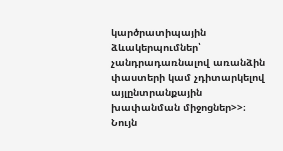կարծրատիպային ձևակերպումներ՝ չանդրադառնալով առանձին փաստերի կամ չդիտարկելով այլընտրանքային խափանման միջոցներ>>։
Նույն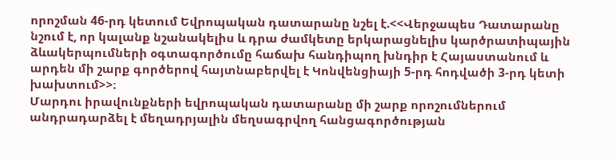որոշման 46-րդ կետում Եվրոպական դատարանը նշել է.<<Վերջապես Դատարանը նշում է, որ կալանք նշանակելիս և դրա ժամկետը երկարացնելիս կարծրատիպային ձևակերպումների օգտագործումը հաճախ հանդիպող խնդիր է Հայաստանում և արդեն մի շարք գործերով հայտնաբերվել է Կոնվենցիայի 5-րդ հոդվածի 3-րդ կետի խախտում>>։
Մարդու իրավունքների եվրոպական դատարանը մի շարք որոշումներում անդրադարձել է մեղադրյալին մեղսագրվող հանցագործության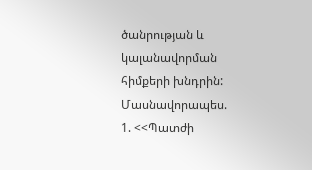ծանրության և կալանավորման հիմքերի խնդրին: Մասնավորապես.
1. <<Պատժի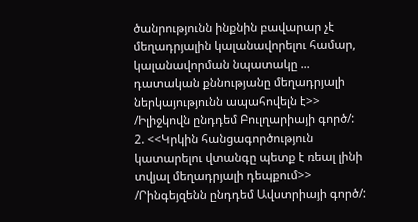ծանրությունն ինքնին բավարար չէ մեղադրյալին կալանավորելու համար, կալանավորման նպատակը ... դատական քննությանը մեղադրյալի ներկայությունն ապահովելն է>> /Իլիջկովն ընդդեմ Բուլղարիայի գործ/:
2. <<Կրկին հանցագործություն կատարելու վտանգը պետք է ռեալ լինի տվյալ մեղադրյալի դեպքում>> /Րինգեյզենն ընդդեմ Ավստրիայի գործ/: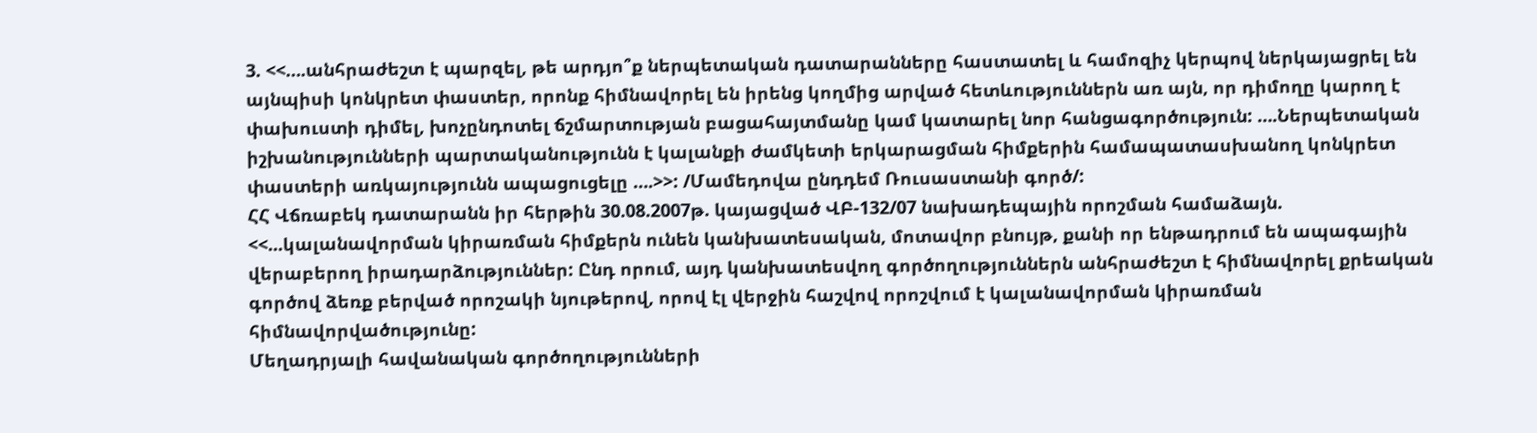3. <<….անհրաժեշտ է պարզել, թե արդյո՞ք ներպետական դատարանները հաստատել և համոզիչ կերպով ներկայացրել են այնպիսի կոնկրետ փաստեր, որոնք հիմնավորել են իրենց կողմից արված հետևություններն առ այն, որ դիմողը կարող է փախուստի դիմել, խոչընդոտել ճշմարտության բացահայտմանը կամ կատարել նոր հանցագործություն: ….Ներպետական իշխանությունների պարտականությունն է կալանքի ժամկետի երկարացման հիմքերին համապատասխանող կոնկրետ փաստերի առկայությունն ապացուցելը ….>>: /Մամեդովա ընդդեմ Ռուսաստանի գործ/:
ՀՀ Վճռաբեկ դատարանն իր հերթին 30.08.2007թ. կայացված ՎԲ-132/07 նախադեպային որոշման համաձայն. <<...կալանավորման կիրառման հիմքերն ունեն կանխատեսական, մոտավոր բնույթ, քանի որ ենթադրում են ապագային վերաբերող իրադարձություններ: Ընդ որում, այդ կանխատեսվող գործողություններն անհրաժեշտ է հիմնավորել քրեական գործով ձեռք բերված որոշակի նյութերով, որով էլ վերջին հաշվով որոշվում է կալանավորման կիրառման հիմնավորվածությունը:
Մեղադրյալի հավանական գործողությունների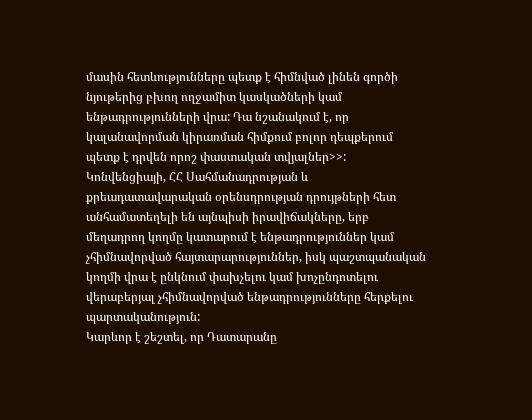մասին հետևությունները պետք է հիմնված լինեն գործի նյութերից բխող ողջամիտ կասկածների կամ ենթադրությունների վրա: Դա նշանակում է, որ կալանավորման կիրառման հիմքում բոլոր դեպքերում պետք է դրվեն որոշ փաստական տվյալներ>>:
Կոնվենցիայի, ՀՀ Սահմանադրության և քրեադատավարական օրենսդրության դրույթների հետ անհամատեղելի են այնպիսի իրավիճակները, երբ մեղադրող կողմը կատարում է ենթադրություններ կամ չհիմնավորված հայտարարություններ, իսկ պաշտպանական կողմի վրա է ընկնում փախչելու կամ խոչընդոտելու վերաբերյալ չհիմնավորված ենթադրությունները հերքելու պարտականություն:
Կարևոր է շեշտել, որ Դատարանը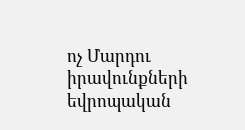ոչ Մարդու իրավունքների եվրոպական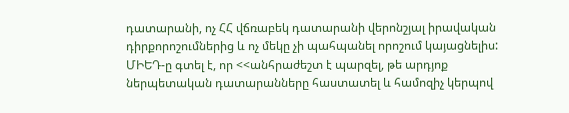դատարանի, ոչ ՀՀ վճռաբեկ դատարանի վերոնշյալ իրավական դիրքորոշումներից և ոչ մեկը չի պահպանել որոշում կայացնելիս:
ՄԻԵԴ-ը գտել է, որ <<անհրաժեշտ է պարզել, թե արդյոք ներպետական դատարանները հաստատել և համոզիչ կերպով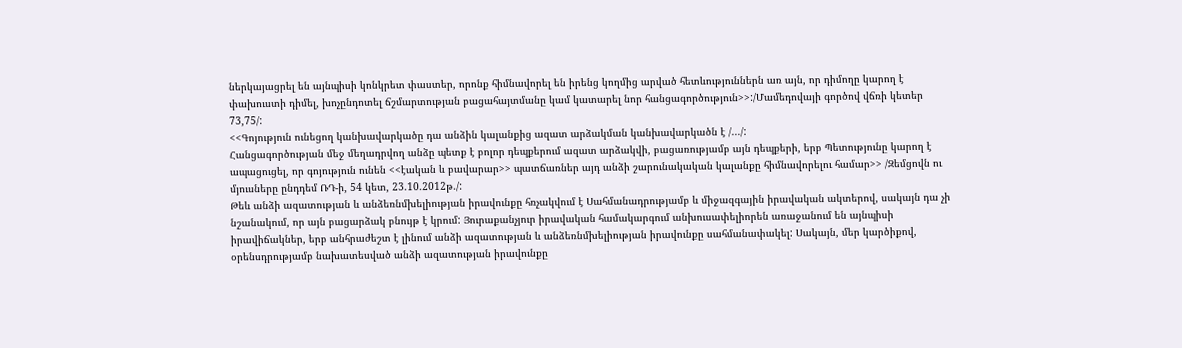ներկայացրել են այնպիսի կոնկրետ փաստեր, որոնք հիմնավորել են իրենց կողմից արված հետևություններն առ այն, որ դիմողը կարող է փախուստի դիմել, խոչընդոտել ճշմարտության բացահայտմանը կամ կատարել նոր հանցագործություն>>:/Մամեդովայի գործով վճռի կետեր 73,75/:
<<Գոյություն ունեցող կանխավարկածը դա անձին կալանքից ազատ արձակման կանխավարկածն է /.../:
Հանցագործության մեջ մեղադրվող անձը պետք է բոլոր դեպքերում ազատ արձակվի, բացառությամբ այն դեպքերի, երբ Պետությունը կարող է ապացուցել, որ գոյություն ունեն <<էական և բավարար>> պատճառներ այդ անձի շարունակական կալանքը հիմնավորելու համար>> /Զեմցովն ու մյուսները ընդդեմ ՌԴ-ի, 54 կետ, 23.10.2012թ./:
Թեև անձի ազատության և անձեռնմխելիության իրավունքը հռչակվում է Սահմանադրությամբ և միջազգային իրավական ակտերով, սակայն դա չի նշանակում, որ այն բացարձակ բնույթ է կրում: Յուրաքանչյուր իրավական համակարգում անխուսափելիորեն առաջանում են այնպիսի իրավիճակներ, երբ անհրաժեշտ է լինում անձի ազատության և անձեռնմխելիության իրավունքը սահմանափակել: Սակայն, մեր կարծիքով, օրենսդրությամբ նախատեսված անձի ազատության իրավունքը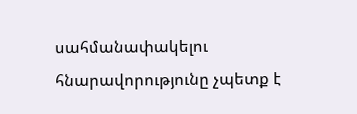սահմանափակելու հնարավորությունը չպետք է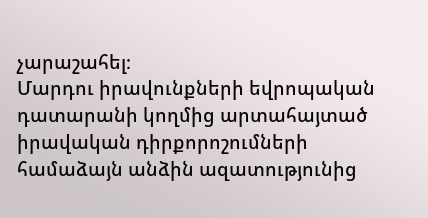չարաշահել։
Մարդու իրավունքների եվրոպական դատարանի կողմից արտահայտած իրավական դիրքորոշումների համաձայն անձին ազատությունից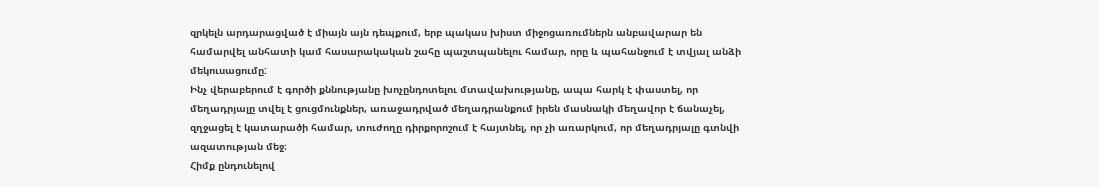զրկելն արդարացված է միայն այն դեպքում, երբ պակաս խիստ միջոցառումներն անբավարար են համարվել անհատի կամ հասարակական շահը պաշտպանելու համար, որը և պահանջում է տվյալ անձի մեկուսացումը:
Ինչ վերաբերում է գործի քննությանը խոչընդոտելու մտավախությանը, ապա հարկ է փաստել, որ մեղադրյալը տվել է ցուցմունքներ, առաջադրված մեղադրանքում իրեն մասնակի մեղավոր է ճանաչել, զղջացել է կատարածի համար, տուժողը դիրքորոշում է հայտնել, որ չի առարկում, որ մեղադրյալը գտնվի ազատության մեջ։
Հիմք ընդունելով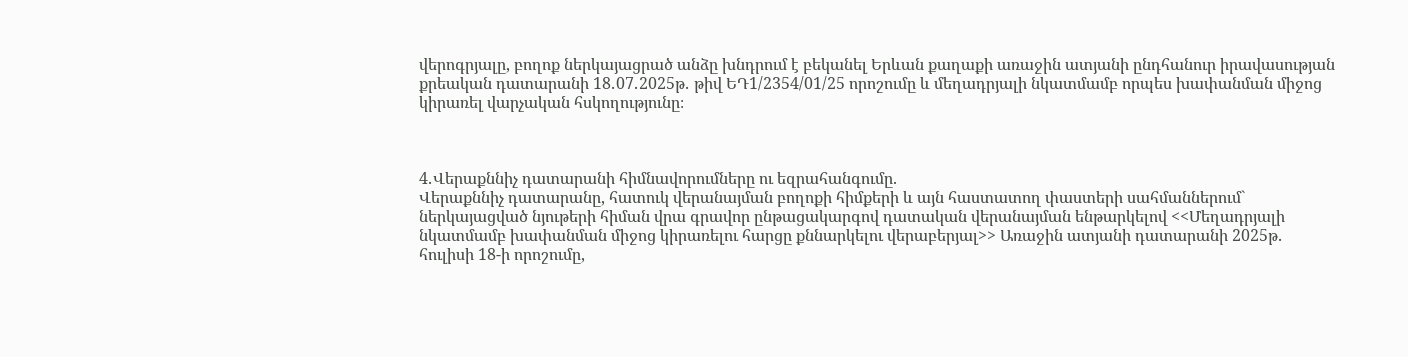վերոգրյալը, բողոք ներկայացրած անձը խնդրում է բեկանել Երևան քաղաքի առաջին ատյանի ընդհանուր իրավասության քրեական դատարանի 18․07․2025թ․ թիվ ԵԴ1/2354/01/25 որոշումը և մեղադրյալի նկատմամբ որպես խափանման միջոց կիրառել վարչական հսկողությունը։



4․Վերաքննիչ դատարանի հիմնավորումները ու եզրահանգումը.
Վերաքննիչ դատարանը, հատուկ վերանայման բողոքի հիմքերի և այն հաստատող փաստերի սահմաններում` ներկայացված նյութերի հիման վրա գրավոր ընթացակարգով դատական վերանայման ենթարկելով <<Մեղադրյալի նկատմամբ խափանման միջոց կիրառելու հարցը քննարկելու վերաբերյալ>> Առաջին ատյանի դատարանի 2025թ․ հուլիսի 18-ի որոշումը,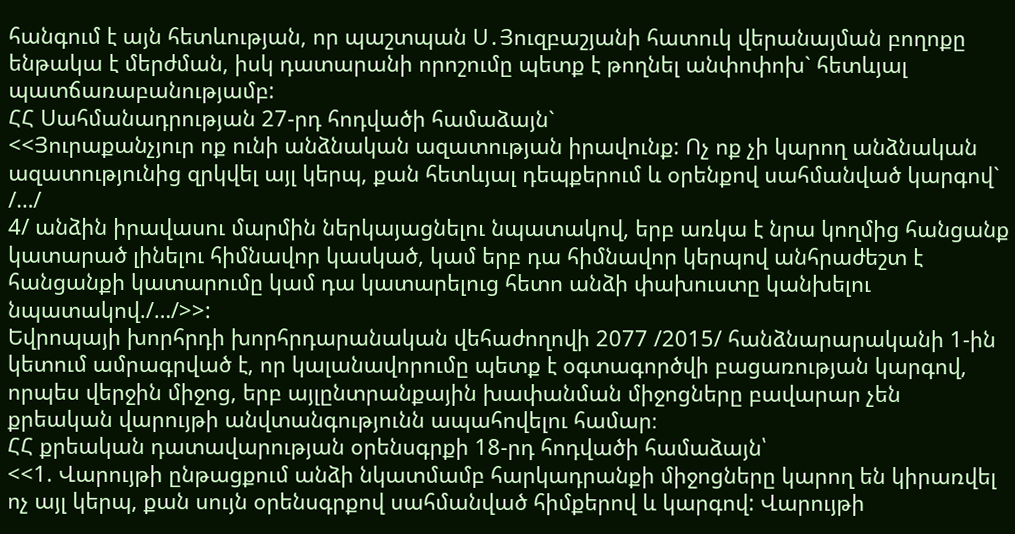հանգում է այն հետևության, որ պաշտպան Ս․Յուզբաշյանի հատուկ վերանայման բողոքը ենթակա է մերժման, իսկ դատարանի որոշումը պետք է թողնել անփոփոխ` հետևյալ պատճառաբանությամբ:
ՀՀ Սահմանադրության 27-րդ հոդվածի համաձայն`
<<Յուրաքանչյուր ոք ունի անձնական ազատության իրավունք: Ոչ ոք չի կարող անձնական ազատությունից զրկվել այլ կերպ, քան հետևյալ դեպքերում և օրենքով սահմանված կարգով` /…/
4/ անձին իրավասու մարմին ներկայացնելու նպատակով, երբ առկա է նրա կողմից հանցանք կատարած լինելու հիմնավոր կասկած, կամ երբ դա հիմնավոր կերպով անհրաժեշտ է հանցանքի կատարումը կամ դա կատարելուց հետո անձի փախուստը կանխելու նպատակով./…/>>:
Եվրոպայի խորհրդի խորհրդարանական վեհաժողովի 2077 /2015/ հանձնարարականի 1-ին կետում ամրագրված է, որ կալանավորումը պետք է օգտագործվի բացառության կարգով, որպես վերջին միջոց, երբ այլընտրանքային խափանման միջոցները բավարար չեն քրեական վարույթի անվտանգությունն ապահովելու համար։
ՀՀ քրեական դատավարության օրենսգրքի 18-րդ հոդվածի համաձայն՝
<<1. Վարույթի ընթացքում անձի նկատմամբ հարկադրանքի միջոցները կարող են կիրառվել ոչ այլ կերպ, քան սույն օրենսգրքով սահմանված հիմքերով և կարգով: Վարույթի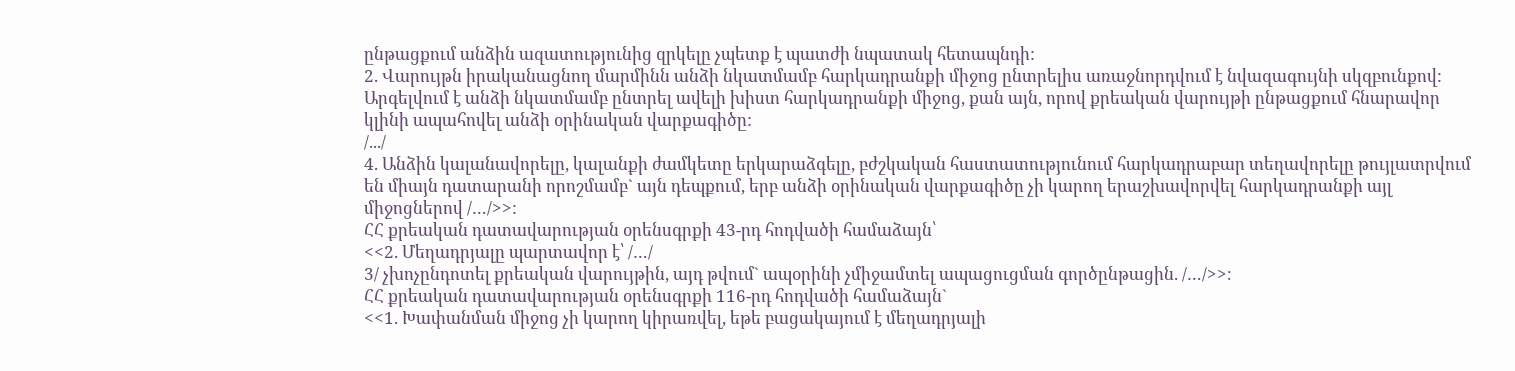ընթացքում անձին ազատությունից զրկելը չպետք է պատժի նպատակ հետապնդի:
2. Վարույթն իրականացնող մարմինն անձի նկատմամբ հարկադրանքի միջոց ընտրելիս առաջնորդվում է նվազագույնի սկզբունքով: Արգելվում է անձի նկատմամբ ընտրել ավելի խիստ հարկադրանքի միջոց, քան այն, որով քրեական վարույթի ընթացքում հնարավոր կլինի ապահովել անձի օրինական վարքագիծը:
/.../
4. Անձին կալանավորելը, կալանքի ժամկետը երկարաձգելը, բժշկական հաստատությունում հարկադրաբար տեղավորելը թույլատրվում են միայն դատարանի որոշմամբ` այն դեպքում, երբ անձի օրինական վարքագիծը չի կարող երաշխավորվել հարկադրանքի այլ միջոցներով /…/>>:
ՀՀ քրեական դատավարության օրենսգրքի 43-րդ հոդվածի համաձայն՝
<<2. Մեղադրյալը պարտավոր է՝ /…/
3/ չխոչընդոտել քրեական վարույթին, այդ թվում` ապօրինի չմիջամտել ապացուցման գործընթացին. /…/>>։
ՀՀ քրեական դատավարության օրենսգրքի 116-րդ հոդվածի համաձայն`
<<1. Խափանման միջոց չի կարող կիրառվել, եթե բացակայում է մեղադրյալի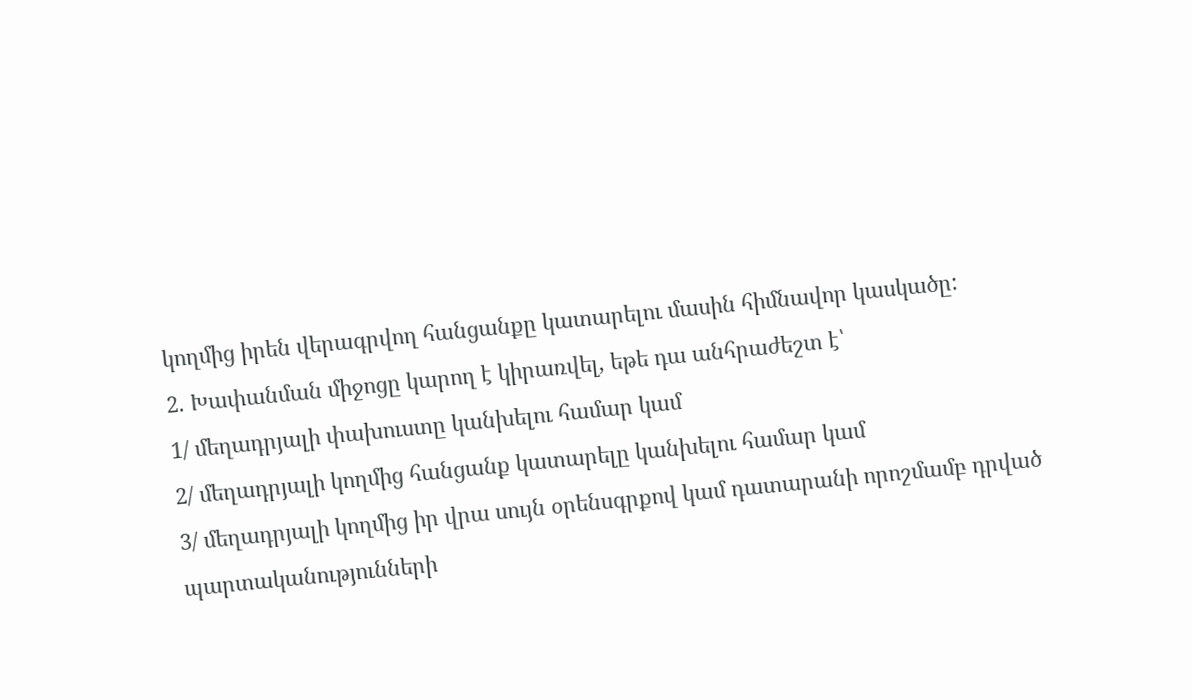կողմից իրեն վերագրվող հանցանքը կատարելու մասին հիմնավոր կասկածը:
2. Խափանման միջոցը կարող է կիրառվել, եթե դա անհրաժեշտ է՝
1/ մեղադրյալի փախուստը կանխելու համար կամ
2/ մեղադրյալի կողմից հանցանք կատարելը կանխելու համար կամ
3/ մեղադրյալի կողմից իր վրա սույն օրենսգրքով կամ դատարանի որոշմամբ դրված պարտականությունների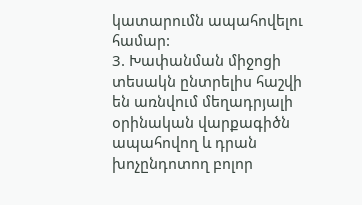կատարումն ապահովելու համար:
3. Խափանման միջոցի տեսակն ընտրելիս հաշվի են առնվում մեղադրյալի օրինական վարքագիծն ապահովող և դրան խոչընդոտող բոլոր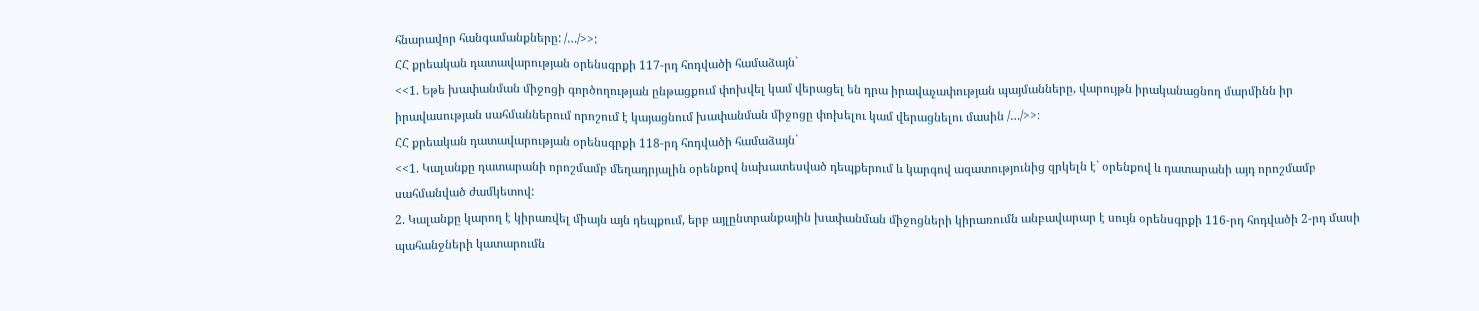հնարավոր հանգամանքները: /…/>>:
ՀՀ քրեական դատավարության օրենսգրքի 117-րդ հոդվածի համաձայն`
<<1. Եթե խափանման միջոցի գործողության ընթացքում փոխվել կամ վերացել են դրա իրավաչափության պայմանները, վարույթն իրականացնող մարմինն իր իրավասության սահմաններում որոշում է կայացնում խափանման միջոցը փոխելու կամ վերացնելու մասին /…/>>։
ՀՀ քրեական դատավարության օրենսգրքի 118-րդ հոդվածի համաձայն`
<<1. Կալանքը դատարանի որոշմամբ մեղադրյալին օրենքով նախատեսված դեպքերում և կարգով ազատությունից զրկելն է` օրենքով և դատարանի այդ որոշմամբ սահմանված ժամկետով:
2. Կալանքը կարող է կիրառվել միայն այն դեպքում, երբ այլընտրանքային խափանման միջոցների կիրառումն անբավարար է սույն օրենսգրքի 116-րդ հոդվածի 2-րդ մասի պահանջների կատարումն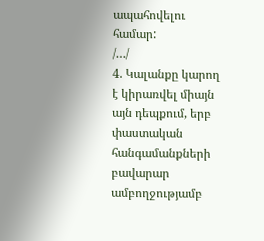ապահովելու համար:
/…/
4. Կալանքը կարող է կիրառվել միայն այն դեպքում, երբ փաստական հանգամանքների բավարար ամբողջությամբ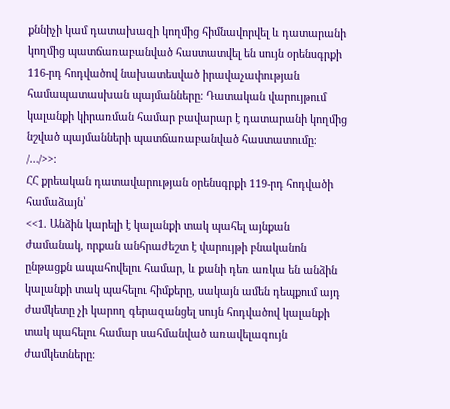քննիչի կամ դատախազի կողմից հիմնավորվել և դատարանի կողմից պատճառաբանված հաստատվել են սույն օրենսգրքի 116-րդ հոդվածով նախատեսված իրավաչափության համապատասխան պայմանները։ Դատական վարույթում կալանքի կիրառման համար բավարար է դատարանի կողմից նշված պայմանների պատճառաբանված հաստատումը։ /…/>>։
ՀՀ քրեական դատավարության օրենսգրքի 119-րդ հոդվածի համաձայն՝
<<1. Անձին կարելի է կալանքի տակ պահել այնքան ժամանակ, որքան անհրաժեշտ է վարույթի բնականոն ընթացքն ապահովելու համար, և քանի դեռ առկա են անձին կալանքի տակ պահելու հիմքերը, սակայն ամեն դեպքում այդ ժամկետը չի կարող գերազանցել սույն հոդվածով կալանքի տակ պահելու համար սահմանված առավելագույն ժամկետները։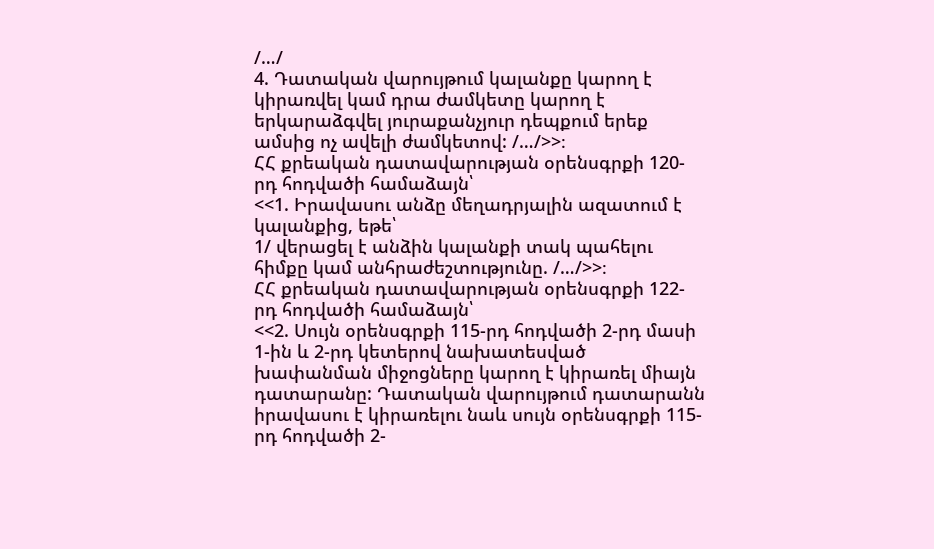/…/
4. Դատական վարույթում կալանքը կարող է կիրառվել կամ դրա ժամկետը կարող է երկարաձգվել յուրաքանչյուր դեպքում երեք ամսից ոչ ավելի ժամկետով: /…/>>։
ՀՀ քրեական դատավարության օրենսգրքի 120-րդ հոդվածի համաձայն՝
<<1. Իրավասու անձը մեղադրյալին ազատում է կալանքից, եթե՝
1/ վերացել է անձին կալանքի տակ պահելու հիմքը կամ անհրաժեշտությունը. /…/>>։
ՀՀ քրեական դատավարության օրենսգրքի 122-րդ հոդվածի համաձայն՝
<<2. Սույն օրենսգրքի 115-րդ հոդվածի 2-րդ մասի 1-ին և 2-րդ կետերով նախատեսված խափանման միջոցները կարող է կիրառել միայն դատարանը: Դատական վարույթում դատարանն իրավասու է կիրառելու նաև սույն օրենսգրքի 115-րդ հոդվածի 2-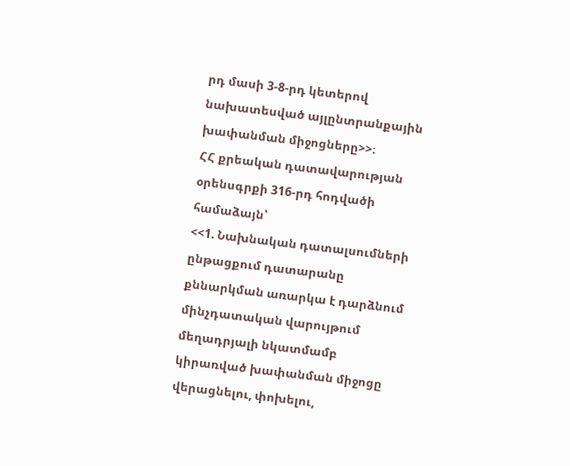րդ մասի 3-8-րդ կետերով նախատեսված այլընտրանքային խափանման միջոցները>>։
ՀՀ քրեական դատավարության օրենսգրքի 316-րդ հոդվածի համաձայն՝
<<1. Նախնական դատալսումների ընթացքում դատարանը քննարկման առարկա է դարձնում մինչդատական վարույթում մեղադրյալի նկատմամբ կիրառված խափանման միջոցը վերացնելու, փոխելու,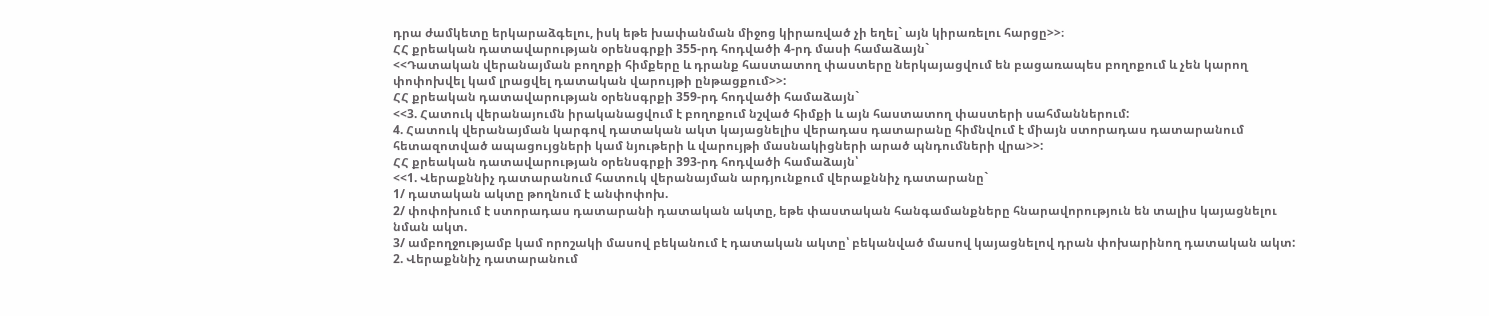դրա ժամկետը երկարաձգելու, իսկ եթե խափանման միջոց կիրառված չի եղել` այն կիրառելու հարցը>>։
ՀՀ քրեական դատավարության օրենսգրքի 355-րդ հոդվածի 4-րդ մասի համաձայն`
<<Դատական վերանայման բողոքի հիմքերը և դրանք հաստատող փաստերը ներկայացվում են բացառապես բողոքում և չեն կարող փոփոխվել կամ լրացվել դատական վարույթի ընթացքում>>:
ՀՀ քրեական դատավարության օրենսգրքի 359-րդ հոդվածի համաձայն`
<<3. Հատուկ վերանայումն իրականացվում է բողոքում նշված հիմքի և այն հաստատող փաստերի սահմաններում:
4. Հատուկ վերանայման կարգով դատական ակտ կայացնելիս վերադաս դատարանը հիմնվում է միայն ստորադաս դատարանում հետազոտված ապացույցների կամ նյութերի և վարույթի մասնակիցների արած պնդումների վրա>>:
ՀՀ քրեական դատավարության օրենսգրքի 393-րդ հոդվածի համաձայն՝
<<1. Վերաքննիչ դատարանում հատուկ վերանայման արդյունքում վերաքննիչ դատարանը`
1/ դատական ակտը թողնում է անփոփոխ.
2/ փոփոխում է ստորադաս դատարանի դատական ակտը, եթե փաստական հանգամանքները հնարավորություն են տալիս կայացնելու նման ակտ.
3/ ամբողջությամբ կամ որոշակի մասով բեկանում է դատական ակտը՝ բեկանված մասով կայացնելով դրան փոխարինող դատական ակտ:
2. Վերաքննիչ դատարանում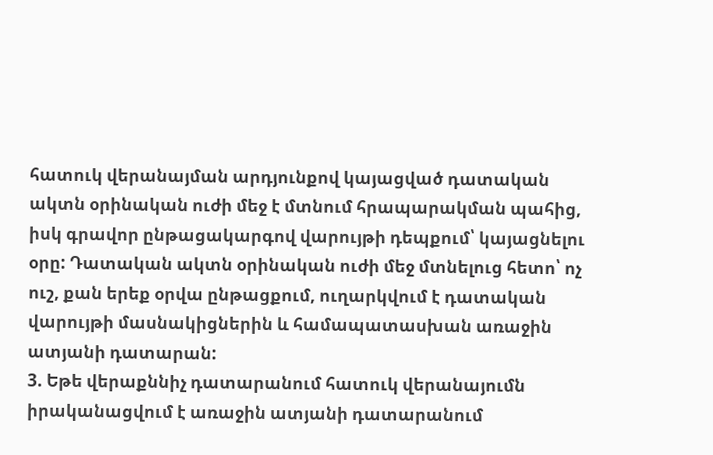հատուկ վերանայման արդյունքով կայացված դատական ակտն օրինական ուժի մեջ է մտնում հրապարակման պահից, իսկ գրավոր ընթացակարգով վարույթի դեպքում՝ կայացնելու օրը: Դատական ակտն օրինական ուժի մեջ մտնելուց հետո՝ ոչ ուշ, քան երեք օրվա ընթացքում, ուղարկվում է դատական վարույթի մասնակիցներին և համապատասխան առաջին ատյանի դատարան:
3. Եթե վերաքննիչ դատարանում հատուկ վերանայումն իրականացվում է առաջին ատյանի դատարանում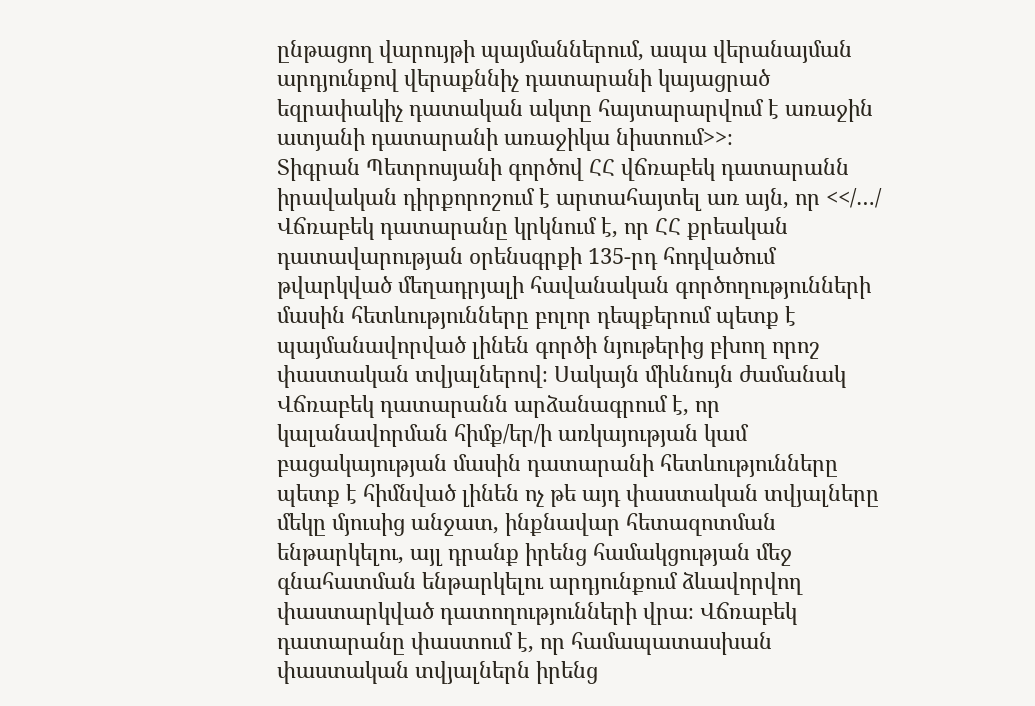ընթացող վարույթի պայմաններում, ապա վերանայման արդյունքով վերաքննիչ դատարանի կայացրած եզրափակիչ դատական ակտը հայտարարվում է առաջին ատյանի դատարանի առաջիկա նիստում>>։
Տիգրան Պետրոսյանի գործով ՀՀ վճռաբեկ դատարանն իրավական դիրքորոշում է արտահայտել առ այն, որ <</…/ Վճռաբեկ դատարանը կրկնում է, որ ՀՀ քրեական դատավարության օրենսգրքի 135-րդ հոդվածում թվարկված մեղադրյալի հավանական գործողությունների մասին հետևությունները բոլոր դեպքերում պետք է պայմանավորված լինեն գործի նյութերից բխող որոշ փաստական տվյալներով։ Սակայն միևնույն ժամանակ Վճռաբեկ դատարանն արձանագրում է, որ կալանավորման հիմք/եր/ի առկայության կամ բացակայության մասին դատարանի հետևությունները պետք է հիմնված լինեն ոչ թե այդ փաստական տվյալները մեկը մյուսից անջատ, ինքնավար հետազոտման ենթարկելու, այլ դրանք իրենց համակցության մեջ գնահատման ենթարկելու արդյունքում ձևավորվող փաստարկված դատողությունների վրա։ Վճռաբեկ դատարանը փաստում է, որ համապատասխան փաստական տվյալներն իրենց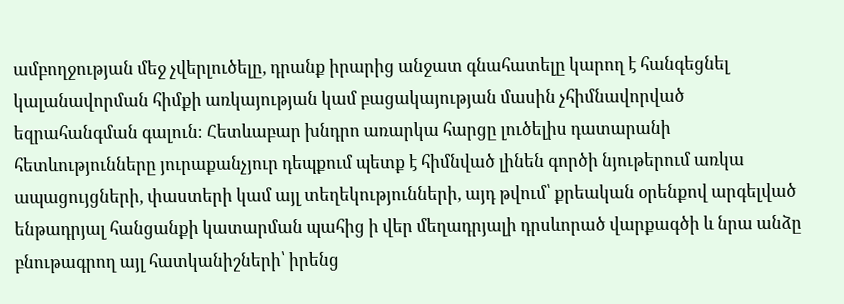ամբողջության մեջ չվերլուծելը, դրանք իրարից անջատ գնահատելը կարող է հանգեցնել կալանավորման հիմքի առկայության կամ բացակայության մասին չհիմնավորված եզրահանգման գալուն։ Հետևաբար խնդրո առարկա հարցը լուծելիս դատարանի հետևությունները յուրաքանչյուր դեպքում պետք է հիմնված լինեն գործի նյութերում առկա ապացույցների, փաստերի կամ այլ տեղեկությունների, այդ թվում՝ քրեական օրենքով արգելված ենթադրյալ հանցանքի կատարման պահից ի վեր մեղադրյալի դրսևորած վարքագծի և նրա անձը բնութագրող այլ հատկանիշների՝ իրենց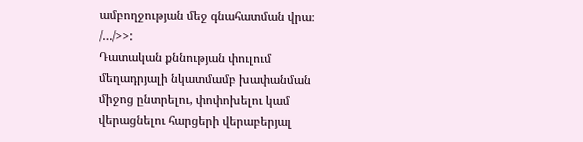ամբողջության մեջ գնահատման վրա։ /…/>>:
Դատական քննության փուլում մեղադրյալի նկատմամբ խափանման միջոց ընտրելու, փոփոխելու կամ վերացնելու հարցերի վերաբերյալ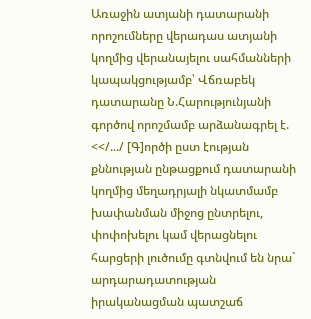Առաջին ատյանի դատարանի որոշումները վերադաս ատյանի կողմից վերանայելու սահմանների կապակցությամբ՝ Վճռաբեկ դատարանը Ն.Հարությունյանի գործով որոշմամբ արձանագրել է. <</.../ [Գ]ործի ըստ էության քննության ընթացքում դատարանի կողմից մեղադրյալի նկատմամբ խափանման միջոց ընտրելու, փոփոխելու կամ վերացնելու հարցերի լուծումը գտնվում են նրա` արդարադատության իրականացման պատշաճ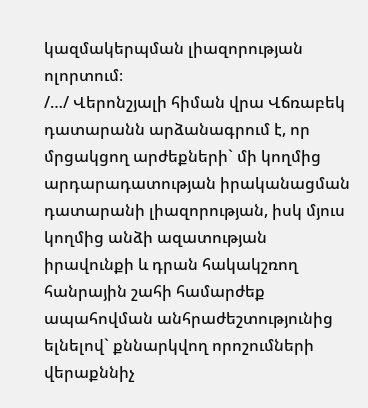կազմակերպման լիազորության ոլորտում։
/…/ Վերոնշյալի հիման վրա Վճռաբեկ դատարանն արձանագրում է, որ մրցակցող արժեքների` մի կողմից արդարադատության իրականացման դատարանի լիազորության, իսկ մյուս կողմից անձի ազատության իրավունքի և դրան հակակշռող հանրային շահի համարժեք ապահովման անհրաժեշտությունից ելնելով` քննարկվող որոշումների վերաքննիչ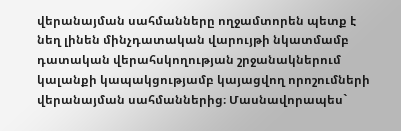վերանայման սահմանները ողջամտորեն պետք է նեղ լինեն մինչդատական վարույթի նկատմամբ դատական վերահսկողության շրջանակներում կալանքի կապակցությամբ կայացվող որոշումների վերանայման սահմաններից։ Մասնավորապես`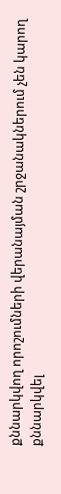քննարկվող որոշումների վերանայման շրջանակներում չեն կարող քննարկվել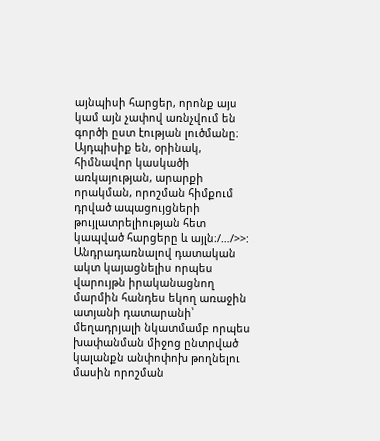այնպիսի հարցեր, որոնք այս կամ այն չափով առնչվում են գործի ըստ էության լուծմանը։ Այդպիսիք են, օրինակ, հիմնավոր կասկածի առկայության, արարքի որակման, որոշման հիմքում դրված ապացույցների թույլատրելիության հետ կապված հարցերը և այլն։/…/>>:
Անդրադառնալով դատական ակտ կայացնելիս որպես վարույթն իրականացնող մարմին հանդես եկող առաջին ատյանի դատարանի՝ մեղադրյալի նկատմամբ որպես խափանման միջոց ընտրված կալանքն անփոփոխ թողնելու մասին որոշման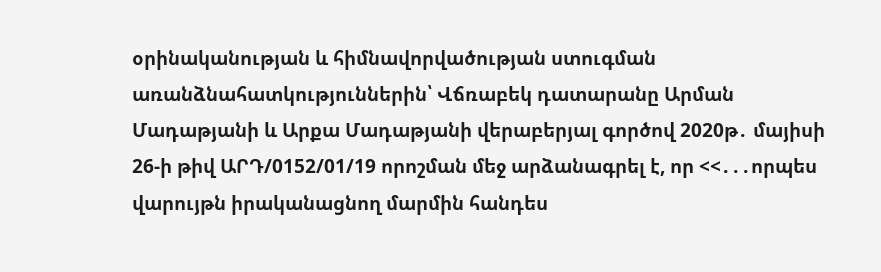օրինականության և հիմնավորվածության ստուգման առանձնահատկություններին՝ Վճռաբեկ դատարանը Արման Մադաթյանի և Արքա Մադաթյանի վերաբերյալ գործով 2020թ․ մայիսի 26-ի թիվ ԱՐԴ/0152/01/19 որոշման մեջ արձանագրել է, որ <<․․․որպես վարույթն իրականացնող մարմին հանդես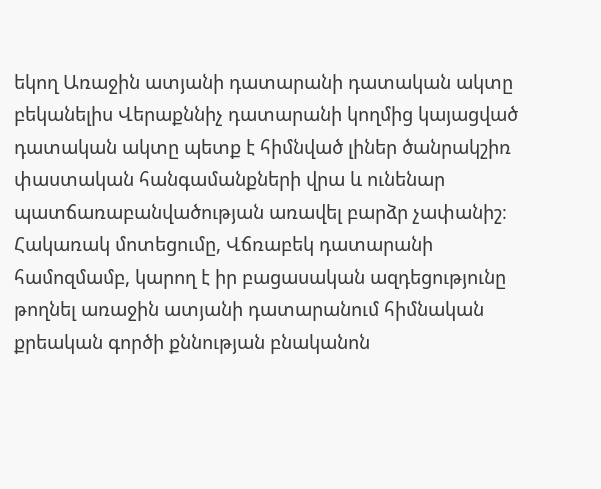եկող Առաջին ատյանի դատարանի դատական ակտը բեկանելիս Վերաքննիչ դատարանի կողմից կայացված դատական ակտը պետք է հիմնված լիներ ծանրակշիռ փաստական հանգամանքների վրա և ունենար պատճառաբանվածության առավել բարձր չափանիշ։ Հակառակ մոտեցումը, Վճռաբեկ դատարանի համոզմամբ, կարող է իր բացասական ազդեցությունը թողնել առաջին ատյանի դատարանում հիմնական քրեական գործի քննության բնականոն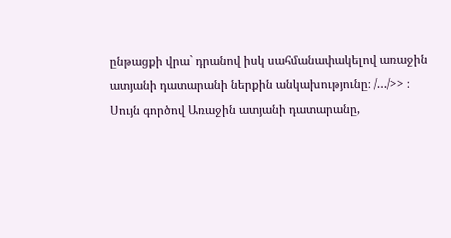ընթացքի վրա` դրանով իսկ սահմանափակելով առաջին ատյանի դատարանի ներքին անկախությունը։ /…/>> ։
Սույն գործով Առաջին ատյանի դատարանը,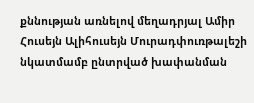քննության առնելով մեղադրյալ Ամիր Հուսեյն Ալիհուսեյն Մուրադփուռթալեշի նկատմամբ ընտրված խափանման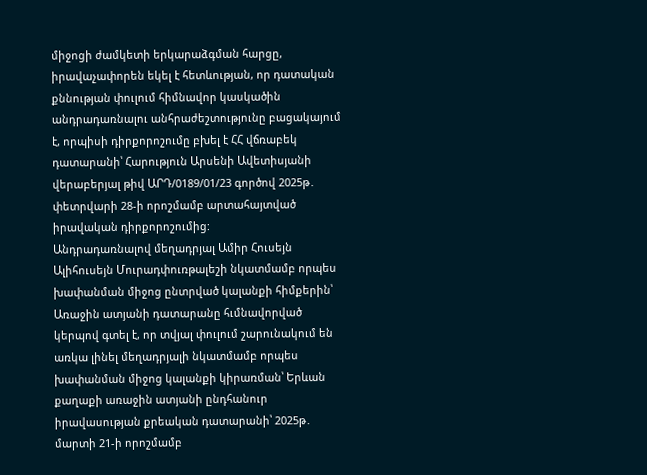միջոցի ժամկետի երկարաձգման հարցը, իրավաչափորեն եկել է հետևության, որ դատական քննության փուլում հիմնավոր կասկածին անդրադառնալու անհրաժեշտությունը բացակայում է, որպիսի դիրքորոշումը բխել է ՀՀ վճռաբեկ դատարանի՝ Հարություն Արսենի Ավետիսյանի վերաբերյալ թիվ ԱՐԴ/0189/01/23 գործով 2025թ․ փետրվարի 28-ի որոշմամբ արտահայտված իրավական դիրքորոշումից:
Անդրադառնալով մեղադրյալ Ամիր Հուսեյն Ալիհուսեյն Մուրադփուռթալեշի նկատմամբ որպես խափանման միջոց ընտրված կալանքի հիմքերին՝ Առաջին ատյանի դատարանը հւմնավորված կերպով գտել է, որ տվյալ փուլում շարունակում են առկա լինել մեղադրյալի նկատմամբ որպես խափանման միջոց կալանքի կիրառման՝ Երևան քաղաքի առաջին ատյանի ընդհանուր իրավասության քրեական դատարանի՝ 2025թ․ մարտի 21-ի որոշմամբ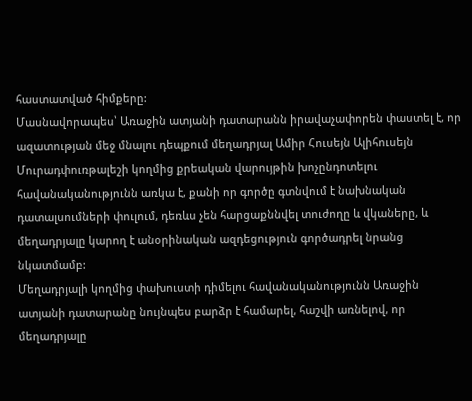հաստատված հիմքերը:
Մասնավորապես՝ Առաջին ատյանի դատարանն իրավաչափորեն փաստել է, որ ազատության մեջ մնալու դեպքում մեղադրյալ Ամիր Հուսեյն Ալիհուսեյն Մուրադփուռթալեշի կողմից քրեական վարույթին խոչընդոտելու հավանականությունն առկա է, քանի որ գործը գտնվում է նախնական դատալսումների փուլում, դեռևս չեն հարցաքննվել տուժողը և վկաները, և մեղադրյալը կարող է անօրինական ազդեցություն գործադրել նրանց նկատմամբ:
Մեղադրյալի կողմից փախուստի դիմելու հավանականությունն Առաջին ատյանի դատարանը նույնպես բարձր է համարել, հաշվի առնելով, որ մեղադրյալը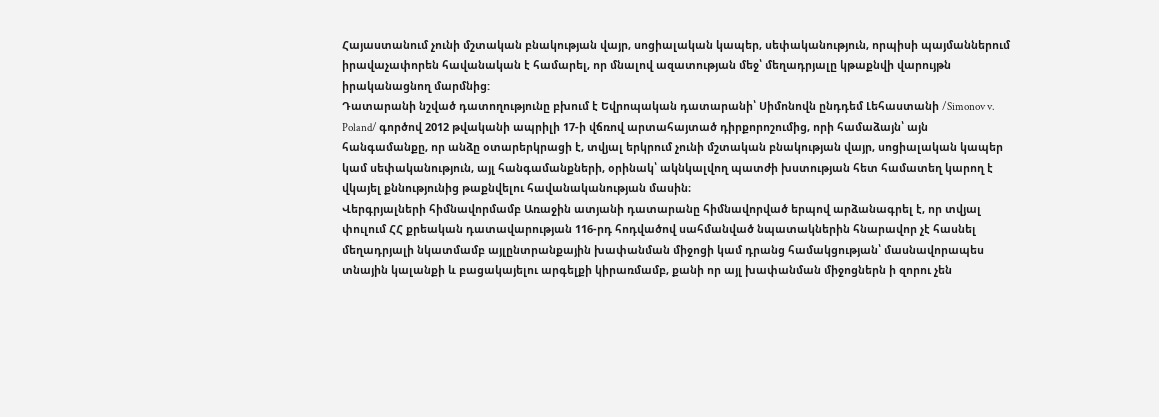Հայաստանում չունի մշտական բնակության վայր, սոցիալական կապեր, սեփականություն, որպիսի պայմաններում իրավաչափորեն հավանական է համարել, որ մնալով ազատության մեջ՝ մեղադրյալը կթաքնվի վարույթն իրականացնող մարմնից:
Դատարանի նշված դատողությունը բխում է Եվրոպական դատարանի՝ Սիմոնովն ընդդեմ Լեհաստանի /Simonov v. Poland/ գործով 2012 թվականի ապրիլի 17-ի վճռով արտահայտած դիրքորոշումից, որի համաձայն՝ այն հանգամանքը, որ անձը օտարերկրացի է, տվյալ երկրում չունի մշտական բնակության վայր, սոցիալական կապեր կամ սեփականություն, այլ հանգամանքների, օրինակ՝ ակնկալվող պատժի խստության հետ համատեղ կարող է վկայել քննությունից թաքնվելու հավանականության մասին։
Վերգրյալների հիմնավորմամբ Առաջին ատյանի դատարանը հիմնավորված երպով արձանագրել է, որ տվյալ փուլում ՀՀ քրեական դատավարության 116-րդ հոդվածով սահմանված նպատակներին հնարավոր չէ հասնել մեղադրյալի նկատմամբ այլընտրանքային խափանման միջոցի կամ դրանց համակցության՝ մասնավորապես տնային կալանքի և բացակայելու արգելքի կիրառմամբ, քանի որ այլ խափանման միջոցներն ի զորու չեն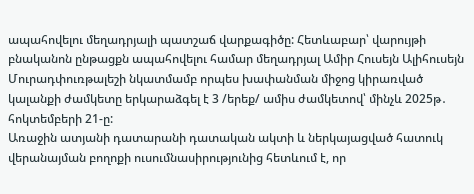ապահովելու մեղադրյալի պատշաճ վարքագիծը: Հետևաբար՝ վարույթի բնականոն ընթացքն ապահովելու համար մեղադրյալ Ամիր Հուսեյն Ալիհուսեյն Մուրադփուռթալեշի նկատմամբ որպես խափանման միջոց կիրառված կալանքի ժամկետը երկարաձգել է 3 /երեք/ ամիս ժամկետով՝ մինչև 2025թ․ հոկտեմբերի 21-ը:
Առաջին ատյանի դատարանի դատական ակտի և ներկայացված հատուկ վերանայման բողոքի ուսումնասիրությունից հետևում է, որ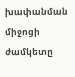խափանման միջոցի ժամկետը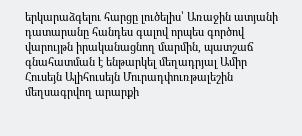երկարաձգելու հարցը լուծելիս՝ Առաջին ատյանի դատարանը հանդես գալով որպես գործով վարույթն իրականացնող մարմին, պատշաճ գնահատման է ենթարկել մեղադրյալ Ամիր Հուսեյն Ալիհուսեյն Մուրադփուռթալեշին մեղսագրվող արարքի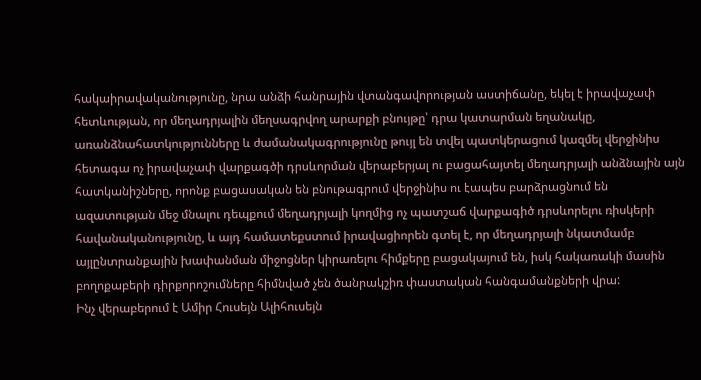հակաիրավականությունը, նրա անձի հանրային վտանգավորության աստիճանը, եկել է իրավաչափ հետևության, որ մեղադրյալին մեղսագրվող արարքի բնույթը՝ դրա կատարման եղանակը, առանձնահատկությունները և ժամանակագրությունը թույլ են տվել պատկերացում կազմել վերջինիս հետագա ոչ իրավաչափ վարքագծի դրսևորման վերաբերյալ ու բացահայտել մեղադրյալի անձնային այն հատկանիշները, որոնք բացասական են բնութագրում վերջինիս ու էապես բարձրացնում են ազատության մեջ մնալու դեպքում մեղադրյալի կողմից ոչ պատշաճ վարքագիծ դրսևորելու ռիսկերի հավանականությունը, և այդ համատեքստում իրավացիորեն գտել է, որ մեղադրյալի նկատմամբ այլընտրանքային խափանման միջոցներ կիրառելու հիմքերը բացակայում են, իսկ հակառակի մասին բողոքաբերի դիրքորոշումները հիմնված չեն ծանրակշիռ փաստական հանգամանքների վրա:
Ինչ վերաբերում է Ամիր Հուսեյն Ալիհուսեյն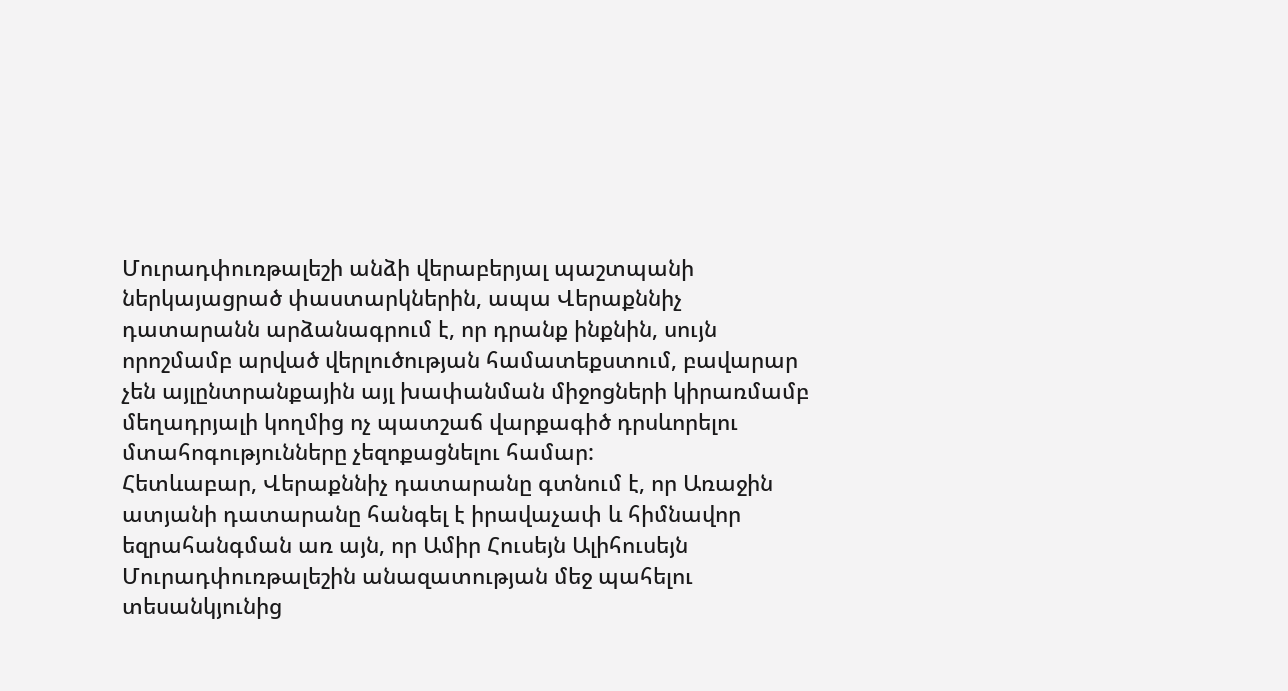Մուրադփուռթալեշի անձի վերաբերյալ պաշտպանի ներկայացրած փաստարկներին, ապա Վերաքննիչ դատարանն արձանագրում է, որ դրանք ինքնին, սույն որոշմամբ արված վերլուծության համատեքստում, բավարար չեն այլընտրանքային այլ խափանման միջոցների կիրառմամբ մեղադրյալի կողմից ոչ պատշաճ վարքագիծ դրսևորելու մտահոգությունները չեզոքացնելու համար:
Հետևաբար, Վերաքննիչ դատարանը գտնում է, որ Առաջին ատյանի դատարանը հանգել է իրավաչափ և հիմնավոր եզրահանգման առ այն, որ Ամիր Հուսեյն Ալիհուսեյն Մուրադփուռթալեշին անազատության մեջ պահելու տեսանկյունից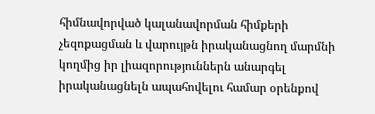հիմնավորված կալանավորման հիմքերի չեզոքացման և վարույթն իրականացնող մարմնի կողմից իր լիազորություններն անարգել իրականացնելն ապահովելու համար օրենքով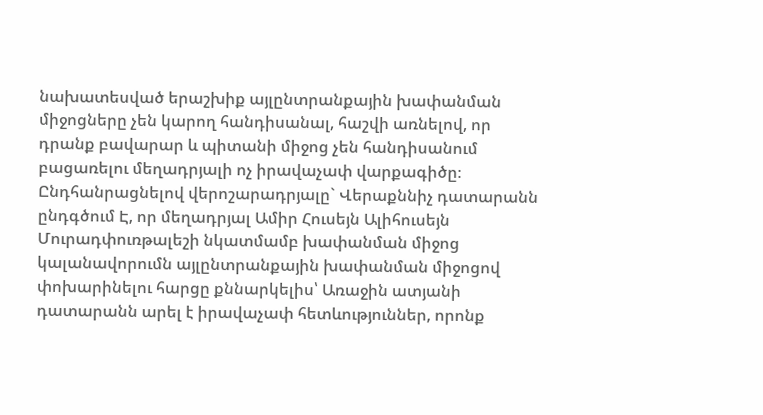նախատեսված երաշխիք այլընտրանքային խափանման միջոցները չեն կարող հանդիսանալ, հաշվի առնելով, որ դրանք բավարար և պիտանի միջոց չեն հանդիսանում բացառելու մեղադրյալի ոչ իրավաչափ վարքագիծը։
Ընդհանրացնելով վերոշարադրյալը` Վերաքննիչ դատարանն ընդգծում Է, որ մեղադրյալ Ամիր Հուսեյն Ալիհուսեյն Մուրադփուռթալեշի նկատմամբ խափանման միջոց կալանավորումն այլընտրանքային խափանման միջոցով փոխարինելու հարցը քննարկելիս՝ Առաջին ատյանի դատարանն արել է իրավաչափ հետևություններ, որոնք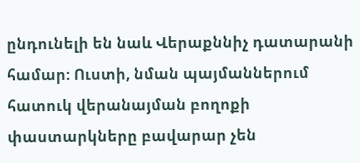ընդունելի են նաև Վերաքննիչ դատարանի համար: Ուստի, նման պայմաններում հատուկ վերանայման բողոքի փաստարկները բավարար չեն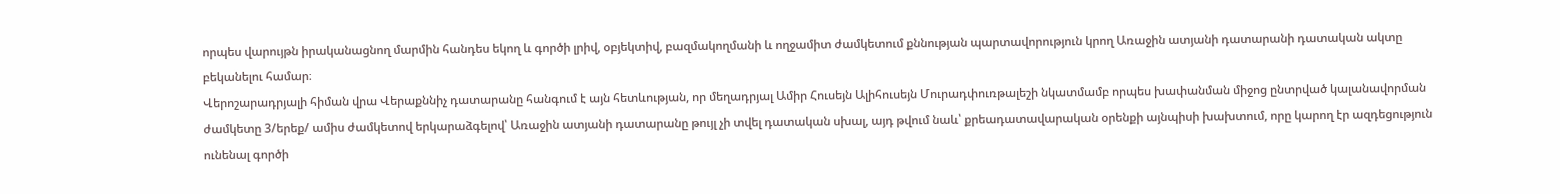որպես վարույթն իրականացնող մարմին հանդես եկող և գործի լրիվ, օբյեկտիվ, բազմակողմանի և ողջամիտ ժամկետում քննության պարտավորություն կրող Առաջին ատյանի դատարանի դատական ակտը բեկանելու համար։
Վերոշարադրյալի հիման վրա Վերաքննիչ դատարանը հանգում է այն հետևության, որ մեղադրյալ Ամիր Հուսեյն Ալիհուսեյն Մուրադփուռթալեշի նկատմամբ որպես խափանման միջոց ընտրված կալանավորման ժամկետը 3/երեք/ ամիս ժամկետով երկարաձգելով՝ Առաջին ատյանի դատարանը թույլ չի տվել դատական սխալ, այդ թվում նաև՝ քրեադատավարական օրենքի այնպիսի խախտում, որը կարող էր ազդեցություն ունենալ գործի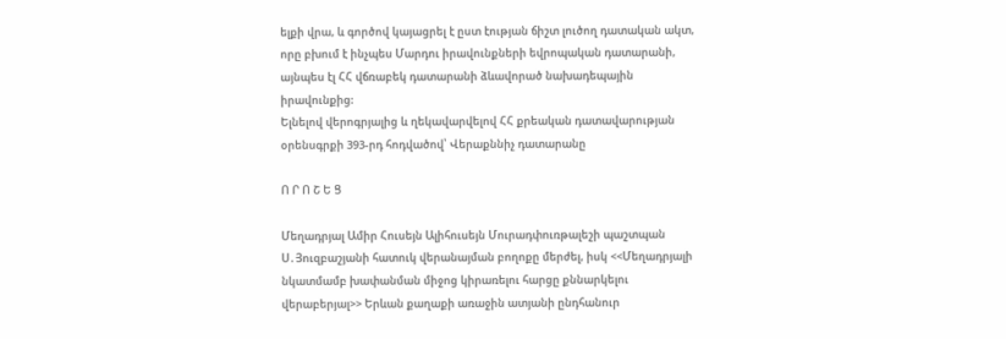ելքի վրա, և գործով կայացրել է ըստ էության ճիշտ լուծող դատական ակտ, որը բխում է ինչպես Մարդու իրավունքների եվրոպական դատարանի, այնպես էլ ՀՀ վճռաբեկ դատարանի ձևավորած նախադեպային իրավունքից:
Ելնելով վերոգրյալից և ղեկավարվելով ՀՀ քրեական դատավարության օրենսգրքի 393-րդ հոդվածով՝ Վերաքննիչ դատարանը

Ո Ր Ո Շ Ե Ց

Մեղադրյալ Ամիր Հուսեյն Ալիհուսեյն Մուրադփուռթալեշի պաշտպան Ս․Յուզբաշյանի հատուկ վերանայման բողոքը մերժել, իսկ <<Մեղադրյալի նկատմամբ խափանման միջոց կիրառելու հարցը քննարկելու վերաբերյալ>> Երևան քաղաքի առաջին ատյանի ընդհանուր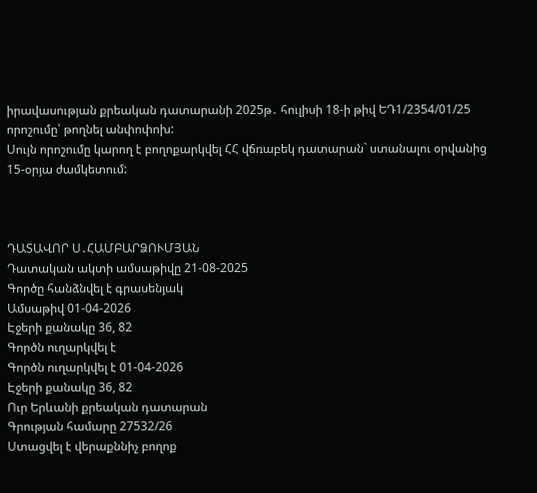իրավասության քրեական դատարանի 2025թ․ հուլիսի 18-ի թիվ ԵԴ1/2354/01/25 որոշումը՝ թողնել անփոփոխ:
Սույն որոշումը կարող է բողոքարկվել ՀՀ վճռաբեկ դատարան` ստանալու օրվանից 15-օրյա ժամկետում:



ԴԱՏԱՎՈՐ Ս․ՀԱՄԲԱՐՁՈՒՄՅԱՆ
Դատական ակտի ամսաթիվը 21-08-2025
Գործը հանձնվել է գրասենյակ
Ամսաթիվ 01-04-2026
Էջերի քանակը 36, 82
Գործն ուղարկվել է
Գործն ուղարկվել է 01-04-2026
Էջերի քանակը 36, 82
Ուր Երևանի քրեական դատարան
Գրության համարը 27532/26
Ստացվել է վերաքննիչ բողոք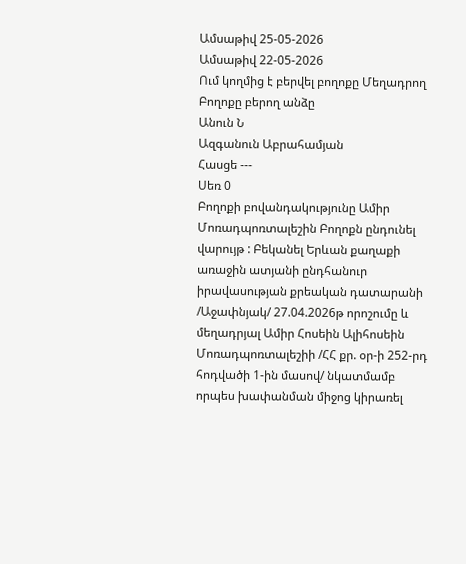Ամսաթիվ 25-05-2026
Ամսաթիվ 22-05-2026
Ում կողմից է բերվել բողոքը Մեղադրող
Բողոքը բերող անձը
Անուն Ն
Ազգանուն Աբրահամյան
Հասցե ---
Սեռ 0
Բողոքի բովանդակությունը Ամիր Մոռադպոռտալեշին Բողոքն ընդունել վարույթ : Բեկանել Երևան քաղաքի առաջին ատյանի ընդհանուր իրավասության քրեական դատարանի /Աջափնյակ/ 27.04.2026թ որոշումը և մեղադրյալ Ամիր Հոսեին Ալիհոսեին Մոռադպոռտալեշիի /ՀՀ քր. օր-ի 252-րդ հոդվածի 1-ին մասով/ նկատմամբ որպես խափանման միջոց կիրառել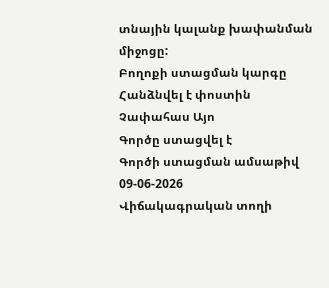տնային կալանք խափանման միջոցը:
Բողոքի ստացման կարգը Հանձնվել է փոստին
Չափահաս Այո
Գործը ստացվել է
Գործի ստացման ամսաթիվ 09-06-2026
Վիճակագրական տողի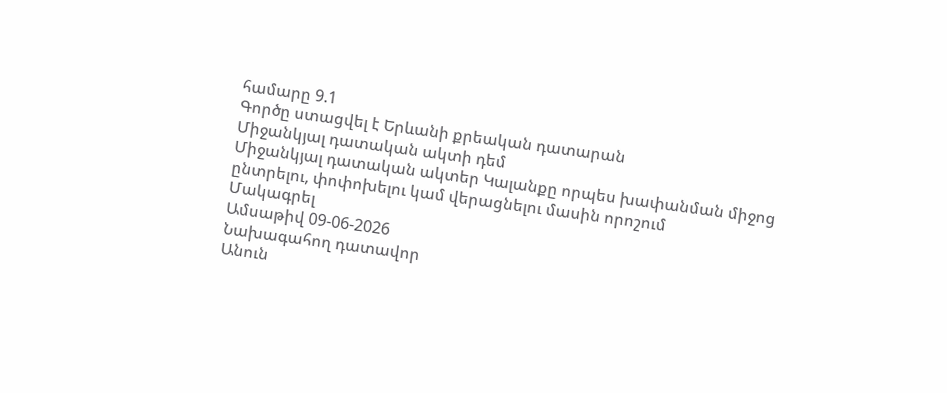համարը 9.1
Գործը ստացվել է Երևանի քրեական դատարան
Միջանկյալ դատական ակտի դեմ
Միջանկյալ դատական ակտեր Կալանքը որպես խափանման միջոց ընտրելու, փոփոխելու կամ վերացնելու մասին որոշում
Մակագրել
Ամսաթիվ 09-06-2026
Նախագահող դատավոր
Անուն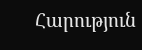Հարություն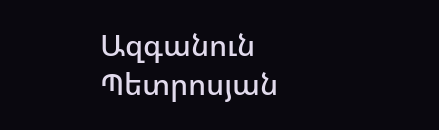Ազգանուն Պետրոսյան